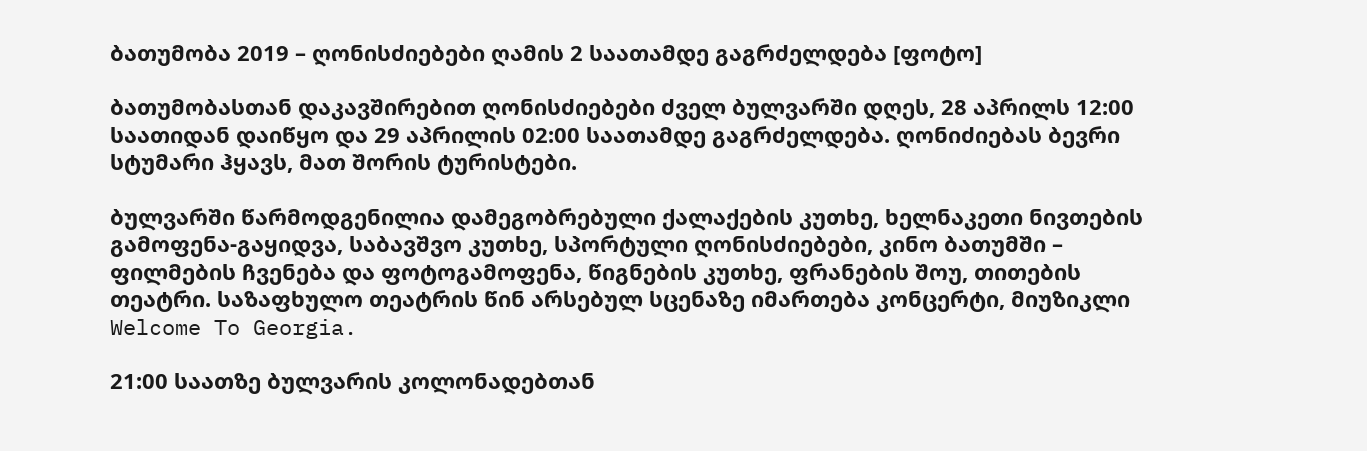ბათუმობა 2019 – ღონისძიებები ღამის 2 საათამდე გაგრძელდება [ფოტო]

ბათუმობასთან დაკავშირებით ღონისძიებები ძველ ბულვარში დღეს, 28 აპრილს 12:00 საათიდან დაიწყო და 29 აპრილის 02:00 საათამდე გაგრძელდება. ღონიძიებას ბევრი სტუმარი ჰყავს, მათ შორის ტურისტები.

ბულვარში წარმოდგენილია დამეგობრებული ქალაქების კუთხე, ხელნაკეთი ნივთების გამოფენა-გაყიდვა, საბავშვო კუთხე, სპორტული ღონისძიებები, კინო ბათუმში – ფილმების ჩვენება და ფოტოგამოფენა, წიგნების კუთხე, ფრანების შოუ, თითების თეატრი. საზაფხულო თეატრის წინ არსებულ სცენაზე იმართება კონცერტი, მიუზიკლი Welcome To Georgia.

21:00 საათზე ბულვარის კოლონადებთან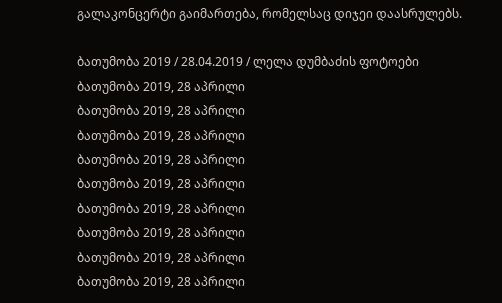გალაკონცერტი გაიმართება, რომელსაც დიჯეი დაასრულებს.

ბათუმობა 2019 / 28.04.2019 / ლელა დუმბაძის ფოტოები
ბათუმობა 2019, 28 აპრილი
ბათუმობა 2019, 28 აპრილი
ბათუმობა 2019, 28 აპრილი
ბათუმობა 2019, 28 აპრილი
ბათუმობა 2019, 28 აპრილი
ბათუმობა 2019, 28 აპრილი
ბათუმობა 2019, 28 აპრილი
ბათუმობა 2019, 28 აპრილი
ბათუმობა 2019, 28 აპრილი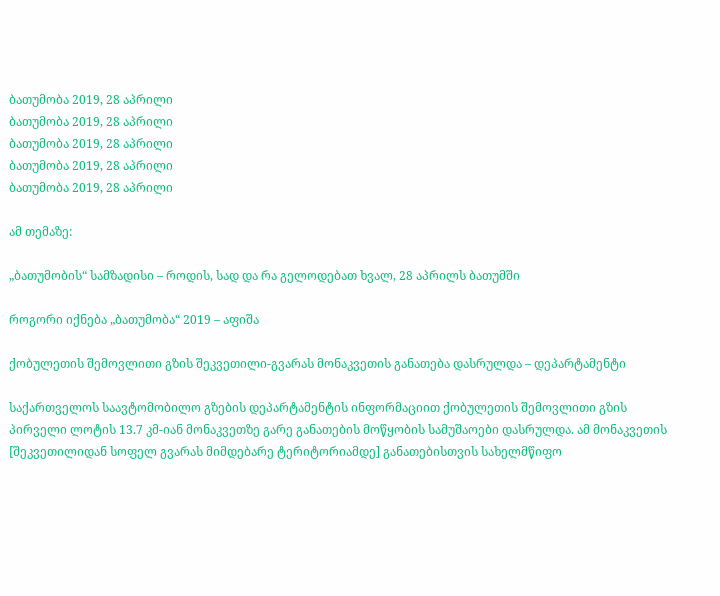ბათუმობა 2019, 28 აპრილი
ბათუმობა 2019, 28 აპრილი
ბათუმობა 2019, 28 აპრილი
ბათუმობა 2019, 28 აპრილი
ბათუმობა 2019, 28 აპრილი

ამ თემაზე:

„ბათუმობის“ სამზადისი – როდის, სად და რა გელოდებათ ხვალ, 28 აპრილს ბათუმში

როგორი იქნება „ბათუმობა“ 2019 – აფიშა

ქობულეთის შემოვლითი გზის შეკვეთილი-გვარას მონაკვეთის განათება დასრულდა – დეპარტამენტი

საქართველოს საავტომობილო გზების დეპარტამენტის ინფორმაციით ქობულეთის შემოვლითი გზის პირველი ლოტის 13.7 კმ-იან მონაკვეთზე გარე განათების მოწყობის სამუშაოები დასრულდა. ამ მონაკვეთის [შეკვეთილიდან სოფელ გვარას მიმდებარე ტერიტორიამდე] განათებისთვის სახელმწიფო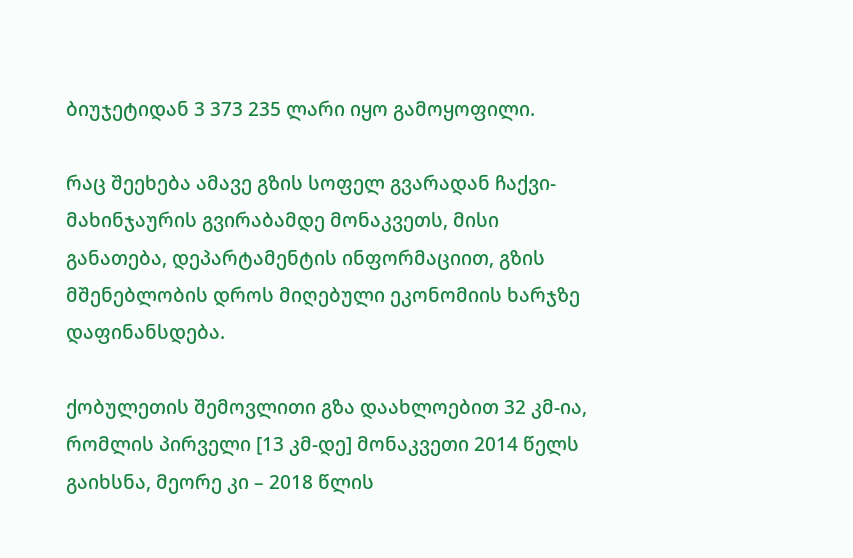ბიუჯეტიდან 3 373 235 ლარი იყო გამოყოფილი.

რაც შეეხება ამავე გზის სოფელ გვარადან ჩაქვი-მახინჯაურის გვირაბამდე მონაკვეთს, მისი განათება, დეპარტამენტის ინფორმაციით, გზის მშენებლობის დროს მიღებული ეკონომიის ხარჯზე დაფინანსდება.

ქობულეთის შემოვლითი გზა დაახლოებით 32 კმ-ია, რომლის პირველი [13 კმ-დე] მონაკვეთი 2014 წელს გაიხსნა, მეორე კი – 2018 წლის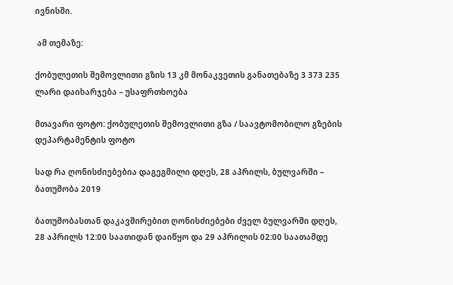ივნისში.

 ამ თემაზე:

ქობულეთის შემოვლითი გზის 13 კმ მონაკვეთის განათებაზე 3 373 235 ლარი დაიხარჯება – უსაფრთხოება

მთავარი ფოტო: ქობულეთის შემოვლითი გზა / საავტომობილო გზების დეპარტამენტის ფოტო

სად რა ღონისძიებებია დაგეგმილი დღეს, 28 აპრილს, ბულვარში – ბათუმობა 2019

ბათუმობასთან დაკავშირებით ღონისძიებები ძველ ბულვარში დღეს, 28 აპრილს 12:00 საათიდან დაიწყო და 29 აპრილის 02:00 საათამდე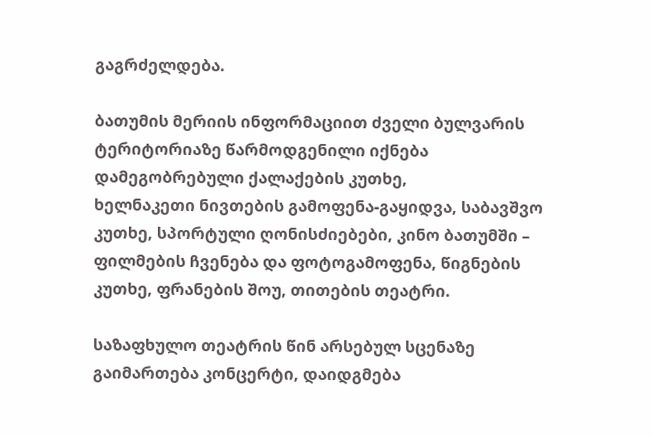გაგრძელდება.

ბათუმის მერიის ინფორმაციით ძველი ბულვარის ტერიტორიაზე წარმოდგენილი იქნება დამეგობრებული ქალაქების კუთხე,
ხელნაკეთი ნივთების გამოფენა-გაყიდვა, საბავშვო კუთხე, სპორტული ღონისძიებები, კინო ბათუმში – ფილმების ჩვენება და ფოტოგამოფენა, წიგნების კუთხე, ფრანების შოუ, თითების თეატრი.

საზაფხულო თეატრის წინ არსებულ სცენაზე გაიმართება კონცერტი, დაიდგმება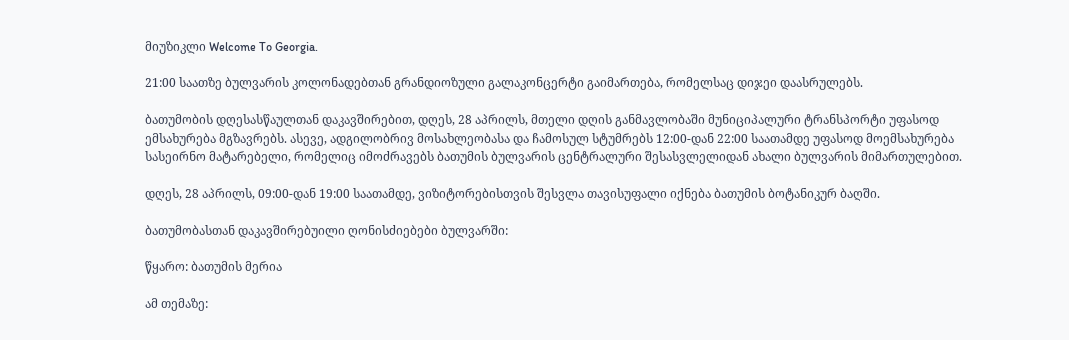მიუზიკლი Welcome To Georgia.

21:00 საათზე ბულვარის კოლონადებთან გრანდიოზული გალაკონცერტი გაიმართება, რომელსაც დიჯეი დაასრულებს.

ბათუმობის დღესასწაულთან დაკავშირებით, დღეს, 28 აპრილს, მთელი დღის განმავლობაში მუნიციპალური ტრანსპორტი უფასოდ ემსახურება მგზავრებს. ასევე, ადგილობრივ მოსახლეობასა და ჩამოსულ სტუმრებს 12:00-დან 22:00 საათამდე უფასოდ მოემსახურება სასეირნო მატარებელი, რომელიც იმოძრავებს ბათუმის ბულვარის ცენტრალური შესასვლელიდან ახალი ბულვარის მიმართულებით.

დღეს, 28 აპრილს, 09:00-დან 19:00 საათამდე, ვიზიტორებისთვის შესვლა თავისუფალი იქნება ბათუმის ბოტანიკურ ბაღში.

ბათუმობასთან დაკავშირებუილი ღონისძიებები ბულვარში:

წყარო: ბათუმის მერია

ამ თემაზე: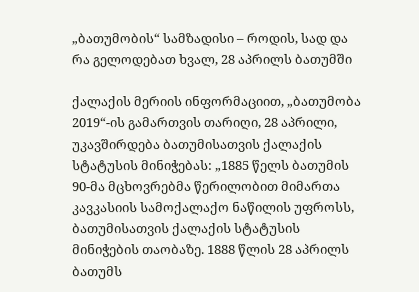„ბათუმობის“ სამზადისი – როდის, სად და რა გელოდებათ ხვალ, 28 აპრილს ბათუმში

ქალაქის მერიის ინფორმაციით, „ბათუმობა 2019“-ის გამართვის თარიღი, 28 აპრილი, უკავშირდება ბათუმისათვის ქალაქის სტატუსის მინიჭებას: „1885 წელს ბათუმის 90-მა მცხოვრებმა წერილობით მიმართა კავკასიის სამოქალაქო ნაწილის უფროსს, ბათუმისათვის ქალაქის სტატუსის მინიჭების თაობაზე. 1888 წლის 28 აპრილს ბათუმს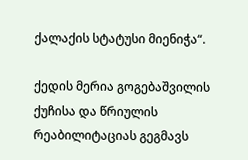ქალაქის სტატუსი მიენიჭა“.

ქედის მერია გოგებაშვილის ქუჩისა და წრიულის რეაბილიტაციას გეგმავს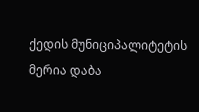ქედის მუნიციპალიტეტის მერია დაბა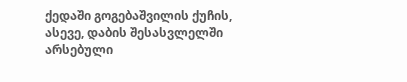ქედაში გოგებაშვილის ქუჩის, ასევე, დაბის შესასვლელში არსებული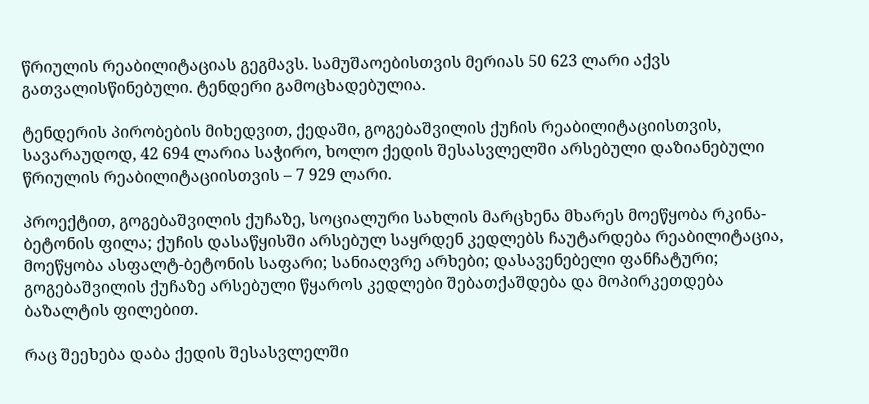წრიულის რეაბილიტაციას გეგმავს. სამუშაოებისთვის მერიას 50 623 ლარი აქვს გათვალისწინებული. ტენდერი გამოცხადებულია.

ტენდერის პირობების მიხედვით, ქედაში, გოგებაშვილის ქუჩის რეაბილიტაციისთვის, სავარაუდოდ, 42 694 ლარია საჭირო, ხოლო ქედის შესასვლელში არსებული დაზიანებული წრიულის რეაბილიტაციისთვის – 7 929 ლარი.

პროექტით, გოგებაშვილის ქუჩაზე, სოციალური სახლის მარცხენა მხარეს მოეწყობა რკინა-ბეტონის ფილა; ქუჩის დასაწყისში არსებულ საყრდენ კედლებს ჩაუტარდება რეაბილიტაცია, მოეწყობა ასფალტ-ბეტონის საფარი; სანიაღვრე არხები; დასავენებელი ფანჩატური; გოგებაშვილის ქუჩაზე არსებული წყაროს კედლები შებათქაშდება და მოპირკეთდება ბაზალტის ფილებით.

რაც შეეხება დაბა ქედის შესასვლელში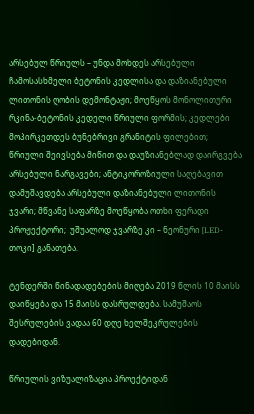არსებულ წრიულს – უნდა მოხდეს არსებული ჩამოსასხმელი ბეტონის კედლისა და დაზიანებული ლითონის ღობის დემონტაჟი; მოეწყოს მონოლითური რკინა-ბეტონის კედელი წრიული ფორმის; კედლები მოპირკეთდეს ბუნებრივი გრანიტის ფილებით; წრიული შეივსება მიწით და დაუზიანებლად დაირგვება არსებული ნარგავები; ანტიკოროზიული საღებავით დამუშავდება არსებული დაზიანებული ლითონის ჯვარი; მწვანე საფარზე მოეწყობა ოთხი ფერადი პროჟექტორი;  უშუალოდ ჯვარზე კი – ნეონური [LED-თოკი] განათება.

ტენდერში წინადადებების მიღება 2019 წლის 10 მაისს დაიწყება და 15 მაისს დასრულდება. სამუშაოს შესრულების ვადაა 60 დღე ხელშეკრულების დადებიდან.

წრიულის ვიზუალიზაცია პროექტიდან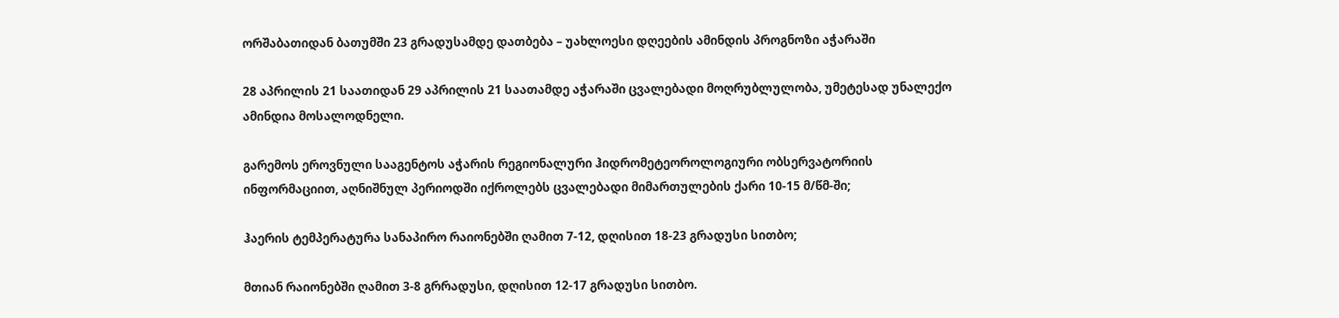ორშაბათიდან ბათუმში 23 გრადუსამდე დათბება – უახლოესი დღეების ამინდის პროგნოზი აჭარაში

28 აპრილის 21 საათიდან 29 აპრილის 21 საათამდე აჭარაში ცვალებადი მოღრუბლულობა, უმეტესად უნალექო ამინდია მოსალოდნელი.

გარემოს ეროვნული სააგენტოს აჭარის რეგიონალური ჰიდრომეტეოროლოგიური ობსერვატორიის ინფორმაციით, აღნიშნულ პერიოდში იქროლებს ცვალებადი მიმართულების ქარი 10-15 მ/წმ-ში;

ჰაერის ტემპერატურა სანაპირო რაიონებში ღამით 7-12, დღისით 18-23 გრადუსი სითბო;

მთიან რაიონებში ღამით 3-8 გრრადუსი, დღისით 12-17 გრადუსი სითბო.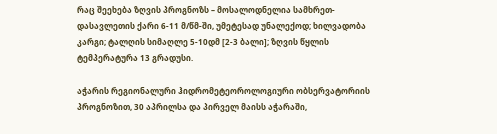რაც შეეხება ზღვის პროგნოზს – მოსალოდნელია სამხრეთ-დასავლეთის ქარი 6-11 მ/წმ-ში, უმეტესად უნალექოდ; ხილვადობა კარგი; ტალღის სიმაღლე 5-10დმ [2-3 ბალი]; ზღვის წყლის ტემპერატურა 13 გრადუსი.

აჭარის რეგიონალური ჰიდრომეტეოროლოგიური ობსერვატორიის პროგნოზით, 30 აპრილსა და პირველ მაისს აჭარაში,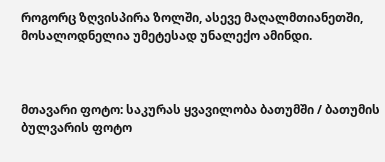როგორც ზღვისპირა ზოლში, ასევე მაღალმთიანეთში, მოსალოდნელია უმეტესად უნალექო ამინდი.



მთავარი ფოტო: საკურას ყვავილობა ბათუმში / ბათუმის ბულვარის ფოტო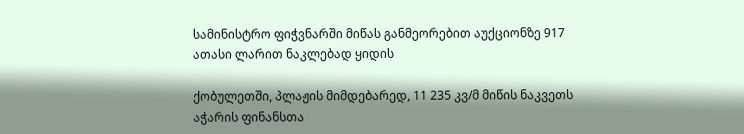სამინისტრო ფიჭვნარში მიწას განმეორებით აუქციონზე 917 ათასი ლარით ნაკლებად ყიდის

ქობულეთში, პლაჟის მიმდებარედ, 11 235 კვ/მ მიწის ნაკვეთს აჭარის ფინანსთა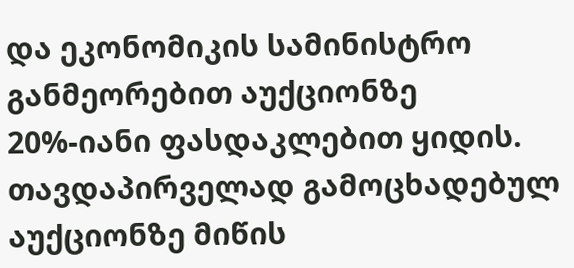და ეკონომიკის სამინისტრო განმეორებით აუქციონზე 20%-იანი ფასდაკლებით ყიდის. თავდაპირველად გამოცხადებულ აუქციონზე მიწის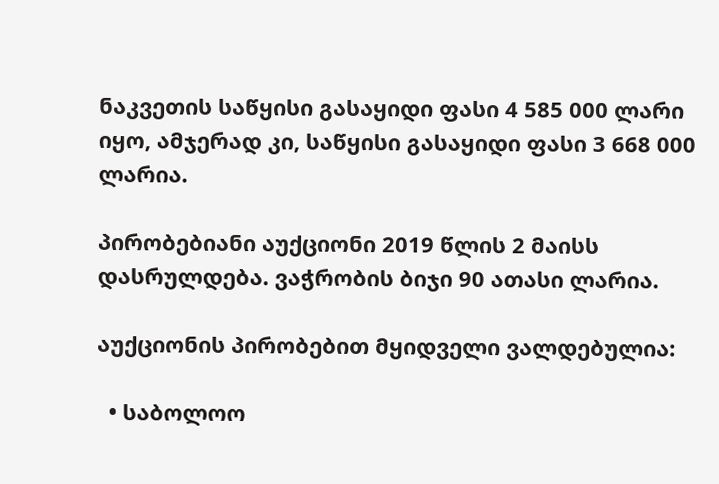ნაკვეთის საწყისი გასაყიდი ფასი 4 585 000 ლარი იყო, ამჯერად კი, საწყისი გასაყიდი ფასი 3 668 000 ლარია.

პირობებიანი აუქციონი 2019 წლის 2 მაისს დასრულდება. ვაჭრობის ბიჯი 90 ათასი ლარია.

აუქციონის პირობებით მყიდველი ვალდებულია:

  • საბოლოო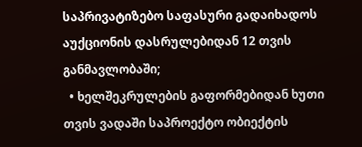საპრივატიზებო საფასური გადაიხადოს აუქციონის დასრულებიდან 12 თვის განმავლობაში;
  • ხელშეკრულების გაფორმებიდან ხუთი თვის ვადაში საპროექტო ობიექტის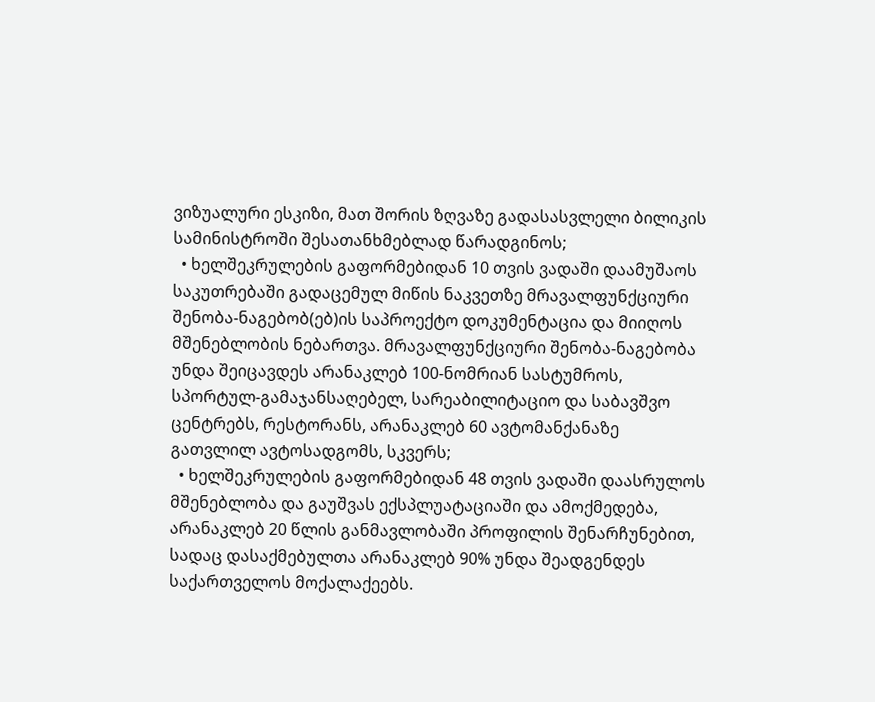ვიზუალური ესკიზი, მათ შორის ზღვაზე გადასასვლელი ბილიკის სამინისტროში შესათანხმებლად წარადგინოს;
  • ხელშეკრულების გაფორმებიდან 10 თვის ვადაში დაამუშაოს საკუთრებაში გადაცემულ მიწის ნაკვეთზე მრავალფუნქციური შენობა-ნაგებობ(ებ)ის საპროექტო დოკუმენტაცია და მიიღოს მშენებლობის ნებართვა. მრავალფუნქციური შენობა-ნაგებობა უნდა შეიცავდეს არანაკლებ 100-ნომრიან სასტუმროს, სპორტულ-გამაჯანსაღებელ, სარეაბილიტაციო და საბავშვო ცენტრებს, რესტორანს, არანაკლებ 60 ავტომანქანაზე გათვლილ ავტოსადგომს, სკვერს;
  • ხელშეკრულების გაფორმებიდან 48 თვის ვადაში დაასრულოს მშენებლობა და გაუშვას ექსპლუატაციაში და ამოქმედება, არანაკლებ 20 წლის განმავლობაში პროფილის შენარჩუნებით, სადაც დასაქმებულთა არანაკლებ 90% უნდა შეადგენდეს საქართველოს მოქალაქეებს.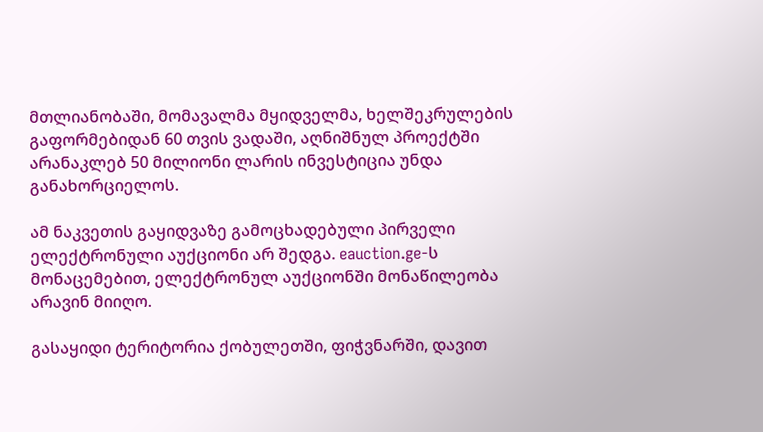მთლიანობაში, მომავალმა მყიდველმა, ხელშეკრულების გაფორმებიდან 60 თვის ვადაში, აღნიშნულ პროექტში არანაკლებ 50 მილიონი ლარის ინვესტიცია უნდა განახორციელოს.

ამ ნაკვეთის გაყიდვაზე გამოცხადებული პირველი ელექტრონული აუქციონი არ შედგა. eauction.ge-ს მონაცემებით, ელექტრონულ აუქციონში მონაწილეობა არავინ მიიღო.

გასაყიდი ტერიტორია ქობულეთში, ფიჭვნარში, დავით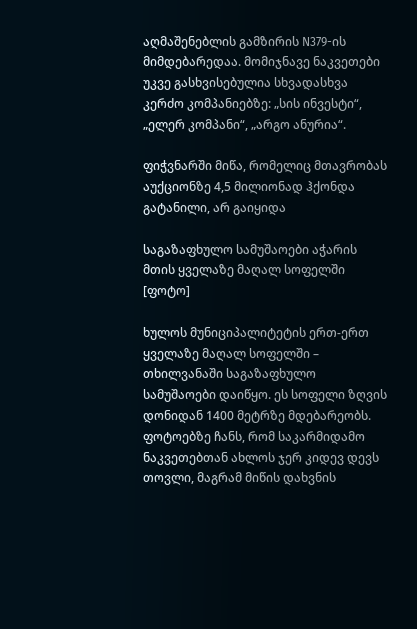აღმაშენებლის გამზირის N379-ის მიმდებარედაა. მომიჯნავე ნაკვეთები უკვე გასხვისებულია სხვადასხვა კერძო კომპანიებზე: „სის ინვესტი“, „ელერ კომპანი“, „არგო ანურია“.

ფიჭვნარში მიწა, რომელიც მთავრობას აუქციონზე 4,5 მილიონად ჰქონდა გატანილი, არ გაიყიდა

საგაზაფხულო სამუშაოები აჭარის მთის ყველაზე მაღალ სოფელში [ფოტო]

ხულოს მუნიციპალიტეტის ერთ-ერთ ყველაზე მაღალ სოფელში – თხილვანაში საგაზაფხულო სამუშაოები დაიწყო. ეს სოფელი ზღვის დონიდან 1400 მეტრზე მდებარეობს. ფოტოებზე ჩანს, რომ საკარმიდამო ნაკვეთებთან ახლოს ჯერ კიდევ დევს თოვლი, მაგრამ მიწის დახვნის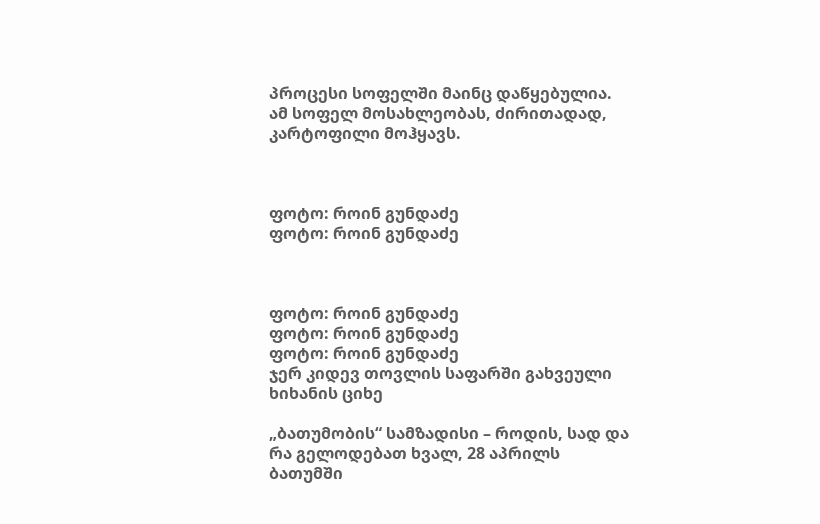პროცესი სოფელში მაინც დაწყებულია. ამ სოფელ მოსახლეობას, ძირითადად, კარტოფილი მოჰყავს.



ფოტო: როინ გუნდაძე
ფოტო: როინ გუნდაძე



ფოტო: როინ გუნდაძე
ფოტო: როინ გუნდაძე
ფოტო: როინ გუნდაძე
ჯერ კიდევ თოვლის საფარში გახვეული ხიხანის ციხე

„ბათუმობის“ სამზადისი – როდის, სად და რა გელოდებათ ხვალ, 28 აპრილს ბათუმში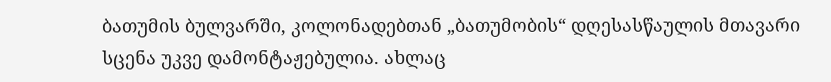ბათუმის ბულვარში, კოლონადებთან „ბათუმობის“ დღესასწაულის მთავარი სცენა უკვე დამონტაჟებულია. ახლაც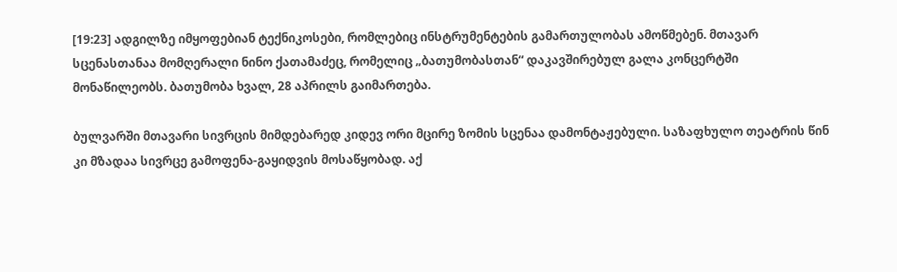[19:23] ადგილზე იმყოფებიან ტექნიკოსები, რომლებიც ინსტრუმენტების გამართულობას ამოწმებენ. მთავარ სცენასთანაა მომღერალი ნინო ქათამაძეც, რომელიც „ბათუმობასთან“ დაკავშირებულ გალა კონცერტში მონაწილეობს. ბათუმობა ხვალ, 28 აპრილს გაიმართება.

ბულვარში მთავარი სივრცის მიმდებარედ კიდევ ორი მცირე ზომის სცენაა დამონტაჟებული. საზაფხულო თეატრის წინ კი მზადაა სივრცე გამოფენა-გაყიდვის მოსაწყობად. აქ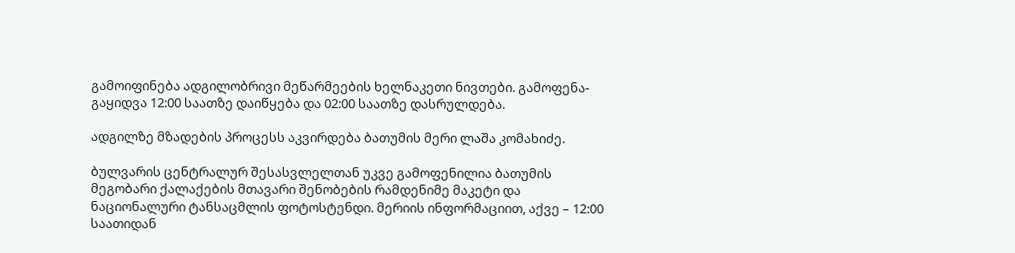გამოიფინება ადგილობრივი მეწარმეების ხელნაკეთი ნივთები. გამოფენა-გაყიდვა 12:00 საათზე დაიწყება და 02:00 საათზე დასრულდება.

ადგილზე მზადების პროცესს აკვირდება ბათუმის მერი ლაშა კომახიძე.

ბულვარის ცენტრალურ შესასვლელთან უკვე გამოფენილია ბათუმის მეგობარი ქალაქების მთავარი შენობების რამდენიმე მაკეტი და ნაციონალური ტანსაცმლის ფოტოსტენდი. მერიის ინფორმაციით, აქვე – 12:00 საათიდან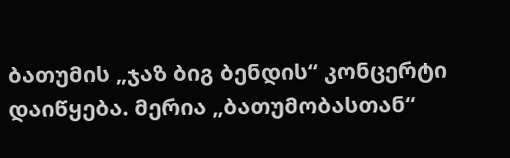ბათუმის „ჯაზ ბიგ ბენდის“ კონცერტი დაიწყება. მერია „ბათუმობასთან“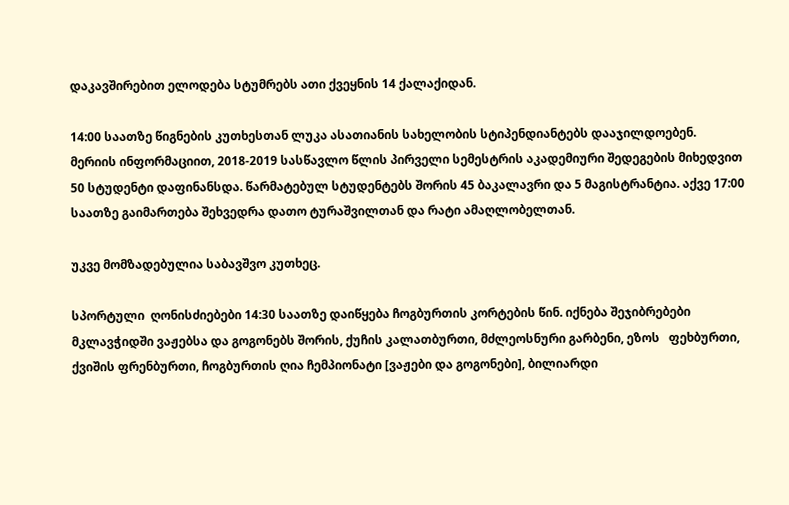დაკავშირებით ელოდება სტუმრებს ათი ქვეყნის 14 ქალაქიდან.

14:00 საათზე წიგნების კუთხესთან ლუკა ასათიანის სახელობის სტიპენდიანტებს დააჯილდოებენ.  მერიის ინფორმაციით, 2018-2019 სასწავლო წლის პირველი სემესტრის აკადემიური შედეგების მიხედვით 50 სტუდენტი დაფინანსდა. წარმატებულ სტუდენტებს შორის 45 ბაკალავრი და 5 მაგისტრანტია. აქვე 17:00 საათზე გაიმართება შეხვედრა დათო ტურაშვილთან და რატი ამაღლობელთან.

უკვე მომზადებულია საბავშვო კუთხეც.

სპორტული  ღონისძიებები 14:30 საათზე დაიწყება ჩოგბურთის კორტების წინ. იქნება შეჯიბრებები მკლავჭიდში ვაჟებსა და გოგონებს შორის, ქუჩის კალათბურთი, მძლეოსნური გარბენი, ეზოს   ფეხბურთი,  ქვიშის ფრენბურთი, ჩოგბურთის ღია ჩემპიონატი [ვაჟები და გოგონები], ბილიარდი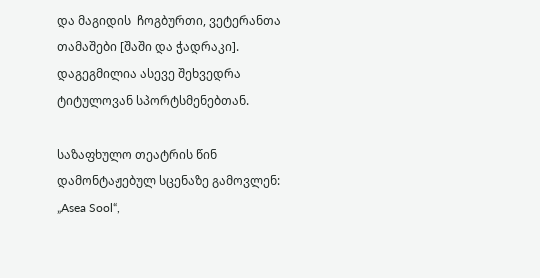და მაგიდის  ჩოგბურთი, ვეტერანთა  თამაშები [შაში და ჭადრაკი]. დაგეგმილია ასევე შეხვედრა ტიტულოვან სპორტსმენებთან.

საზაფხულო თეატრის წინ დამონტაჟებულ სცენაზე გამოვლენ: „Asea Sool“,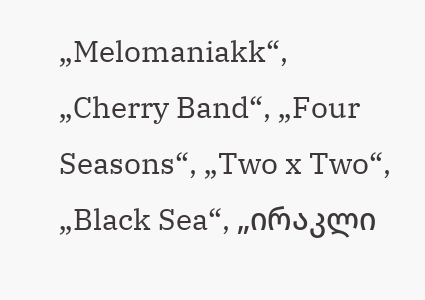„Melomaniakk“, „Cherry Band“, „Four Seasons“, „Two x Two“, „Black Sea“, „ირაკლი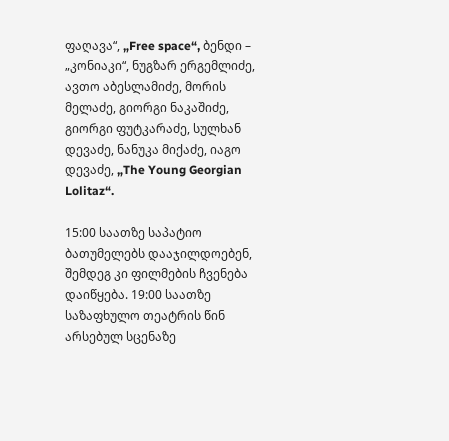ფაღავა“, „Free space“, ბენდი – „კონიაკი“, ნუგზარ ერგემლიძე, ავთო აბესლამიძე, მორის მელაძე, გიორგი ნაკაშიძე, გიორგი ფუტკარაძე, სულხან დევაძე, ნანუკა მიქაძე, იაგო დევაძე, „The Young Georgian Lolitaz“.

15:00 საათზე საპატიო ბათუმელებს დააჯილდოებენ, შემდეგ კი ფილმების ჩვენება დაიწყება. 19:00 საათზე საზაფხულო თეატრის წინ არსებულ სცენაზე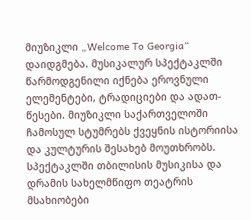მიუზიკლი „Welcome To Georgia“ დაიდგმება. მუსიკალურ სპექტაკლში წარმოდგენილი იქნება ეროვნული ელემენტები, ტრადიციები და ადათ-წესები. მიუზიკლი საქართველოში ჩამოსულ სტუმრებს ქვეყნის ისტორიისა და კულტურის შესახებ მოუთხრობს. სპექტაკლში თბილისის მუსიკისა და დრამის სახელმწიფო თეატრის მსახიობები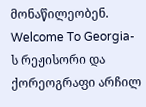მონაწილეობენ. Welcome To Georgia-ს რეჟისორი და ქორეოგრაფი არჩილ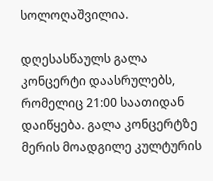სოლოღაშვილია.

დღესასწაულს გალა კონცერტი დაასრულებს, რომელიც 21:00 საათიდან დაიწყება. გალა კონცერტზე მერის მოადგილე კულტურის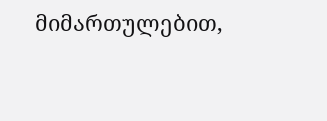მიმართულებით,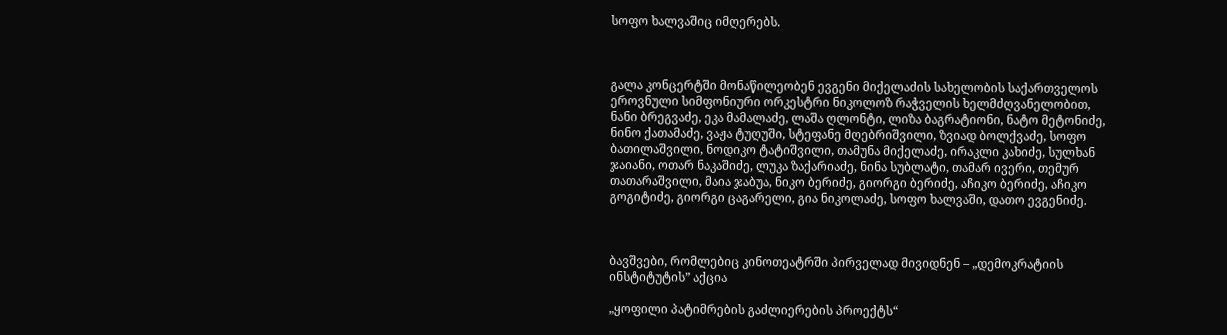სოფო ხალვაშიც იმღერებს.



გალა კონცერტში მონაწილეობენ ევგენი მიქელაძის სახელობის საქართველოს ეროვნული სიმფონიური ორკესტრი ნიკოლოზ რაჭველის ხელმძღვანელობით, ნანი ბრეგვაძე, ეკა მამალაძე, ლაშა ღლონტი, ლიზა ბაგრატიონი, ნატო მეტონიძე, ნინო ქათამაძე, ვაჟა ტუღუში, სტეფანე მღებრიშვილი, ზვიად ბოლქვაძე, სოფო ბათილაშვილი, ნოდიკო ტატიშვილი, თამუნა მიქელაძე, ირაკლი კახიძე, სულხან ჯაიანი, ოთარ ნაკაშიძე, ლუკა ზაქარიაძე, ნინა სუბლატი, თამარ ივერი, თემურ თათარაშვილი, მაია ჯაბუა, ნიკო ბერიძე, გიორგი ბერიძე, აჩიკო ბერიძე, აჩიკო გოგიტიძე, გიორგი ცაგარელი, გია ნიკოლაძე, სოფო ხალვაში, დათო ევგენიძე.



ბავშვები, რომლებიც კინოთეატრში პირველად მივიდნენ – „დემოკრატიის ინსტიტუტის” აქცია

„ყოფილი პატიმრების გაძლიერების პროექტს“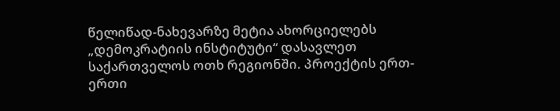წელიწად-ნახევარზე მეტია ახორციელებს „დემოკრატიის ინსტიტუტი“ დასავლეთ საქართველოს ოთხ რეგიონში. პროექტის ერთ-ერთი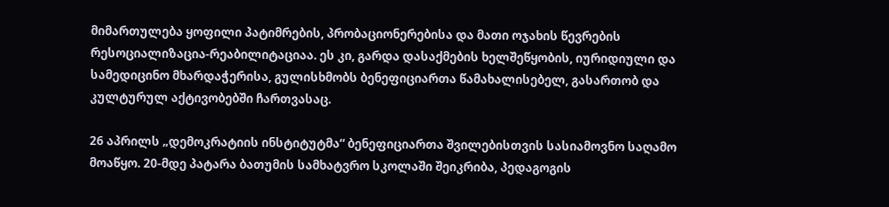მიმართულება ყოფილი პატიმრების, პრობაციონერებისა და მათი ოჯახის წევრების რესოციალიზაცია-რეაბილიტაციაა. ეს კი, გარდა დასაქმების ხელშეწყობის, იურიდიული და სამედიცინო მხარდაჭერისა, გულისხმობს ბენეფიციართა წამახალისებელ, გასართობ და კულტურულ აქტივობებში ჩართვასაც.

26 აპრილს „დემოკრატიის ინსტიტუტმა“ ბენეფიციართა შვილებისთვის სასიამოვნო საღამო მოაწყო. 20-მდე პატარა ბათუმის სამხატვრო სკოლაში შეიკრიბა, პედაგოგის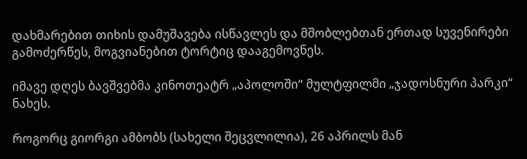დახმარებით თიხის დამუშავება ისწავლეს და მშობლებთან ერთად სუვენირები გამოძერწეს, მოგვიანებით ტორტიც დააგემოვნეს.

იმავე დღეს ბავშვებმა კინოთეატრ „აპოლოში“ მულტფილმი „ჯადოსნური პარკი“ ნახეს.

როგორც გიორგი ამბობს (სახელი შეცვლილია), 26 აპრილს მან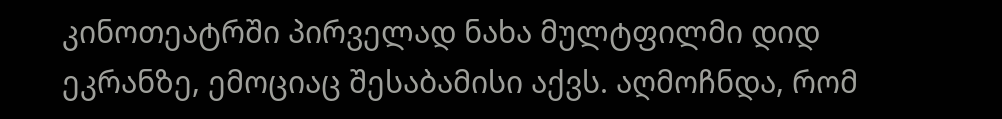კინოთეატრში პირველად ნახა მულტფილმი დიდ ეკრანზე, ემოციაც შესაბამისი აქვს. აღმოჩნდა, რომ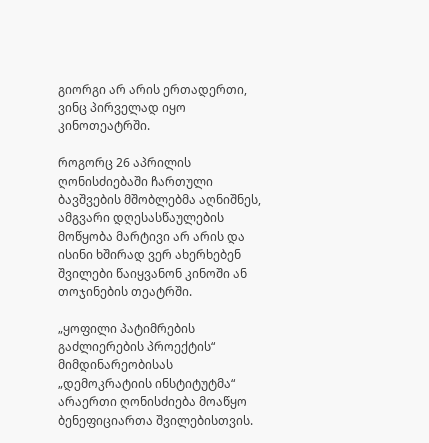გიორგი არ არის ერთადერთი, ვინც პირველად იყო კინოთეატრში.

როგორც 26 აპრილის ღონისძიებაში ჩართული ბავშვების მშობლებმა აღნიშნეს, ამგვარი დღესასწაულების მოწყობა მარტივი არ არის და ისინი ხშირად ვერ ახერხებენ შვილები წაიყვანონ კინოში ან თოჯინების თეატრში.

„ყოფილი პატიმრების გაძლიერების პროექტის“ მიმდინარეობისას „დემოკრატიის ინსტიტუტმა“ არაერთი ღონისძიება მოაწყო ბენეფიციართა შვილებისთვის.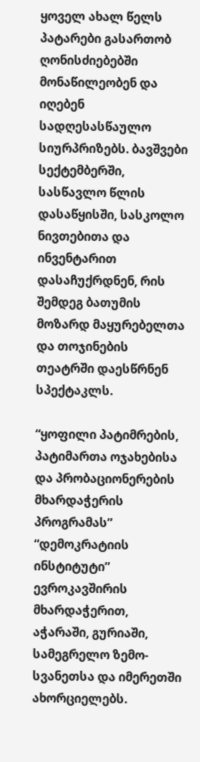ყოველ ახალ წელს პატარები გასართობ ღონისძიებებში მონაწილეობენ და იღებენ სადღესასწაულო სიურპრიზებს. ბავშვები სექტემბერში, სასწავლო წლის დასაწყისში, სასკოლო ნივთებითა და ინვენტარით დასაჩუქრდნენ, რის შემდეგ ბათუმის მოზარდ მაყურებელთა და თოჯინების თეატრში დაესწრნენ სპექტაკლს.

“ყოფილი პატიმრების, პატიმართა ოჯახებისა და პრობაციონერების მხარდაჭერის პროგრამას” “დემოკრატიის ინსტიტუტი” ევროკავშირის მხარდაჭერით, აჭარაში, გურიაში, სამეგრელო ზემო-სვანეთსა და იმერეთში ახორციელებს.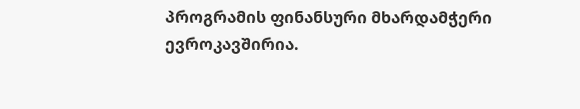პროგრამის ფინანსური მხარდამჭერი ევროკავშირია.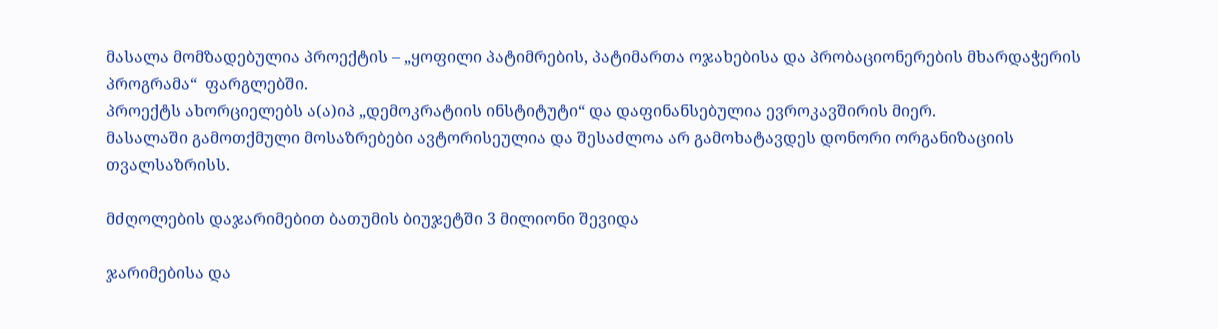მასალა მომზადებულია პროექტის – „ყოფილი პატიმრების, პატიმართა ოჯახებისა და პრობაციონერების მხარდაჭერის პროგრამა“  ფარგლებში.
პროექტს ახორციელებს ა(ა)იპ „დემოკრატიის ინსტიტუტი“ და დაფინანსებულია ევროკავშირის მიერ.
მასალაში გამოთქმული მოსაზრებები ავტორისეულია და შესაძლოა არ გამოხატავდეს დონორი ორგანიზაციის თვალსაზრისს.

მძღოლების დაჯარიმებით ბათუმის ბიუჯეტში 3 მილიონი შევიდა

ჯარიმებისა და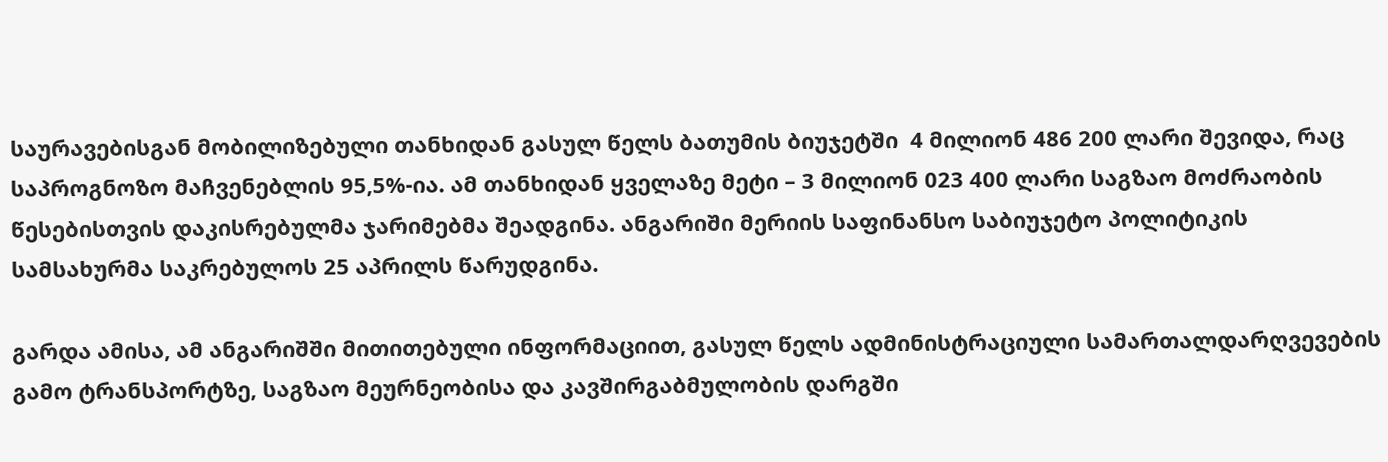საურავებისგან მობილიზებული თანხიდან გასულ წელს ბათუმის ბიუჯეტში  4 მილიონ 486 200 ლარი შევიდა, რაც საპროგნოზო მაჩვენებლის 95,5%-ია. ამ თანხიდან ყველაზე მეტი – 3 მილიონ 023 400 ლარი საგზაო მოძრაობის წესებისთვის დაკისრებულმა ჯარიმებმა შეადგინა. ანგარიში მერიის საფინანსო საბიუჯეტო პოლიტიკის სამსახურმა საკრებულოს 25 აპრილს წარუდგინა.

გარდა ამისა, ამ ანგარიშში მითითებული ინფორმაციით, გასულ წელს ადმინისტრაციული სამართალდარღვევების გამო ტრანსპორტზე, საგზაო მეურნეობისა და კავშირგაბმულობის დარგში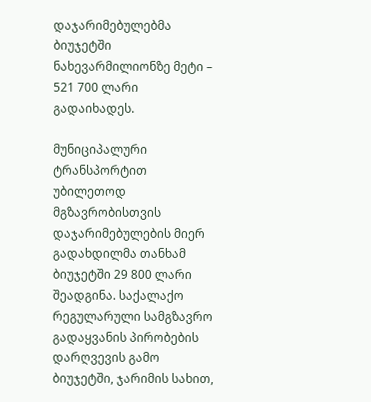დაჯარიმებულებმა ბიუჯეტში ნახევარმილიონზე მეტი – 521 700 ლარი გადაიხადეს.

მუნიციპალური ტრანსპორტით უბილეთოდ მგზავრობისთვის დაჯარიმებულების მიერ გადახდილმა თანხამ ბიუჯეტში 29 800 ლარი შეადგინა. საქალაქო რეგულარული სამგზავრო გადაყვანის პირობების დარღვევის გამო ბიუჯეტში, ჯარიმის სახით,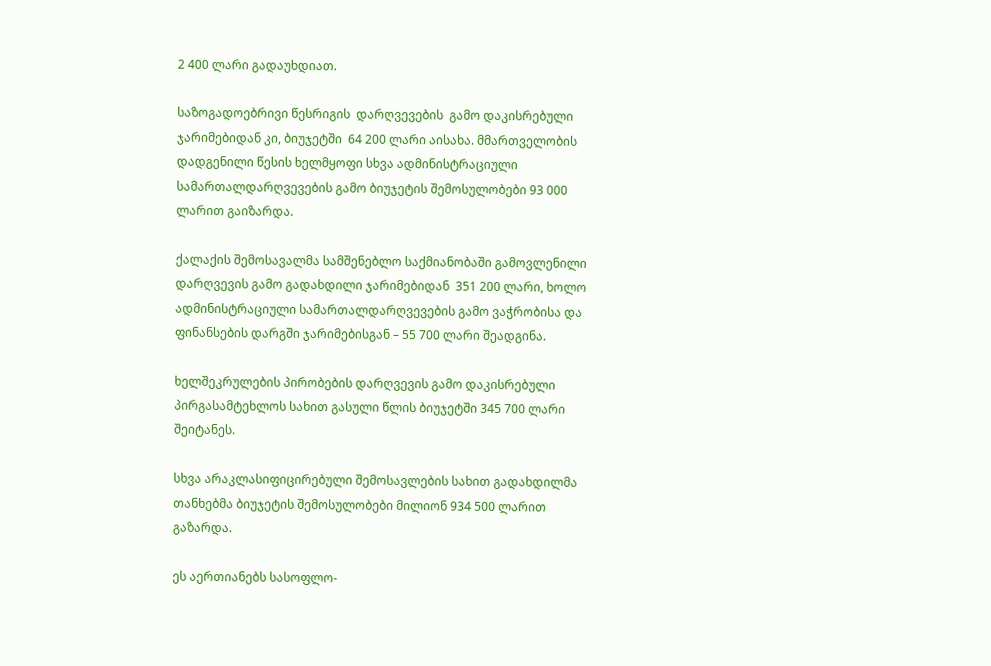2 400 ლარი გადაუხდიათ.

საზოგადოებრივი წესრიგის  დარღვევების  გამო დაკისრებული ჯარიმებიდან კი, ბიუჯეტში  64 200 ლარი აისახა. მმართველობის დადგენილი წესის ხელმყოფი სხვა ადმინისტრაციული სამართალდარღვევების გამო ბიუჯეტის შემოსულობები 93 000 ლარით გაიზარდა.

ქალაქის შემოსავალმა სამშენებლო საქმიანობაში გამოვლენილი დარღვევის გამო გადახდილი ჯარიმებიდან  351 200 ლარი, ხოლო ადმინისტრაციული სამართალდარღვევების გამო ვაჭრობისა და ფინანსების დარგში ჯარიმებისგან – 55 700 ლარი შეადგინა.

ხელშეკრულების პირობების დარღვევის გამო დაკისრებული პირგასამტეხლოს სახით გასული წლის ბიუჯეტში 345 700 ლარი შეიტანეს.

სხვა არაკლასიფიცირებული შემოსავლების სახით გადახდილმა თანხებმა ბიუჯეტის შემოსულობები მილიონ 934 500 ლარით გაზარდა.

ეს აერთიანებს სასოფლო-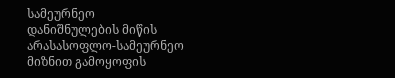სამეურნეო დანიშნულების მიწის არასასოფლო-სამეურნეო მიზნით გამოყოფის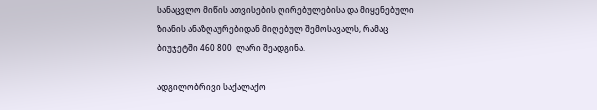სანაცვლო მიწის ათვისების ღირებულებისა და მიყენებული ზიანის ანაზღაურებიდან მიღებულ შემოსავალს, რამაც ბიუჯეტში 460 800  ლარი შეადგინა.

ადგილობრივი საქალაქო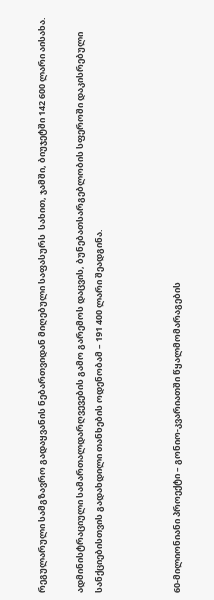რეგულარული სამგზავრო გადაყვანის ნებართვიდან მიღებული საფასურს  სახით, ჯამში, ბიუჯეტში 142 600 ლარი აისახა.

ადმინისტრაციული სამართალდარღვევების გამო გარემოს დაცვის, ბუნებათსარგებლობის სფეროში დაკისრებული სანქციებისთვის გადახდილი თანხების ოდენობამ – 191 400 ლარი შეადგინა.



60-მილიონიანი პროექტი – გონიო-კვარიათში წყალმომარაგების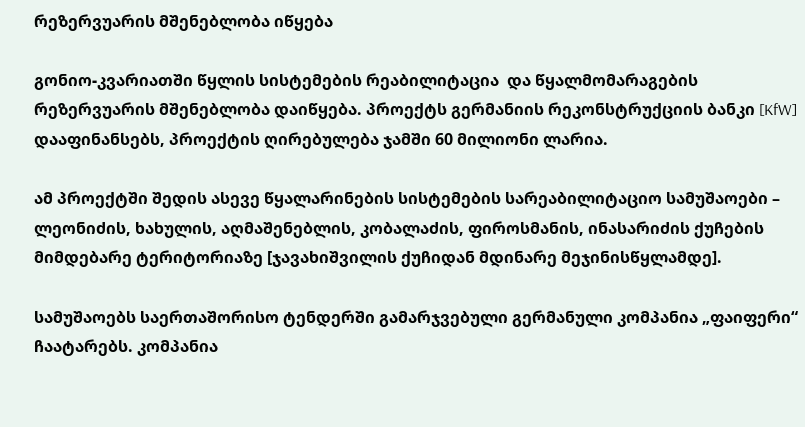რეზერვუარის მშენებლობა იწყება

გონიო-კვარიათში წყლის სისტემების რეაბილიტაცია  და წყალმომარაგების რეზერვუარის მშენებლობა დაიწყება. პროექტს გერმანიის რეკონსტრუქციის ბანკი [KfW] დააფინანსებს, პროექტის ღირებულება ჯამში 60 მილიონი ლარია.

ამ პროექტში შედის ასევე წყალარინების სისტემების სარეაბილიტაციო სამუშაოები – ლეონიძის, ხახულის, აღმაშენებლის, კობალაძის, ფიროსმანის, ინასარიძის ქუჩების მიმდებარე ტერიტორიაზე [ჯავახიშვილის ქუჩიდან მდინარე მეჯინისწყლამდე].

სამუშაოებს საერთაშორისო ტენდერში გამარჯვებული გერმანული კომპანია „ფაიფერი“ ჩაატარებს. კომპანია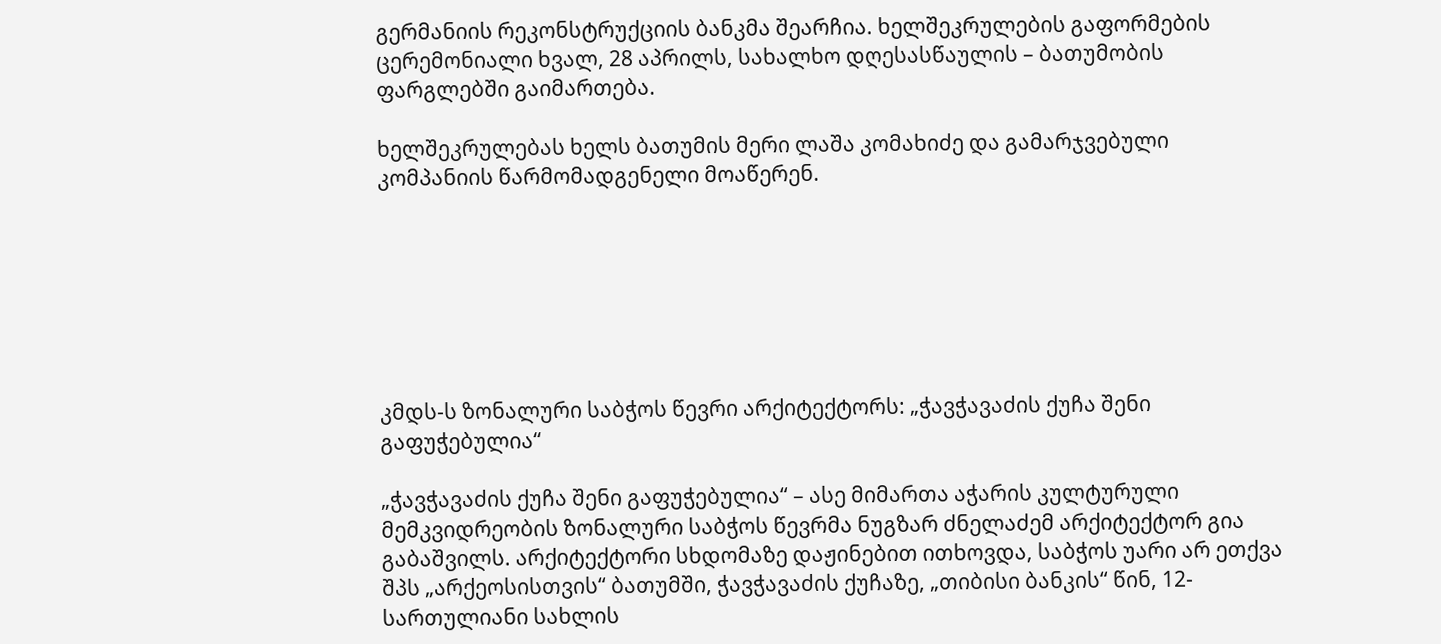გერმანიის რეკონსტრუქციის ბანკმა შეარჩია. ხელშეკრულების გაფორმების ცერემონიალი ხვალ, 28 აპრილს, სახალხო დღესასწაულის – ბათუმობის ფარგლებში გაიმართება.

ხელშეკრულებას ხელს ბათუმის მერი ლაშა კომახიძე და გამარჯვებული კომპანიის წარმომადგენელი მოაწერენ.







კმდს-ს ზონალური საბჭოს წევრი არქიტექტორს: „ჭავჭავაძის ქუჩა შენი გაფუჭებულია“

„ჭავჭავაძის ქუჩა შენი გაფუჭებულია“ – ასე მიმართა აჭარის კულტურული მემკვიდრეობის ზონალური საბჭოს წევრმა ნუგზარ ძნელაძემ არქიტექტორ გია გაბაშვილს. არქიტექტორი სხდომაზე დაჟინებით ითხოვდა, საბჭოს უარი არ ეთქვა  შპს „არქეოსისთვის“ ბათუმში, ჭავჭავაძის ქუჩაზე, „თიბისი ბანკის“ წინ, 12-სართულიანი სახლის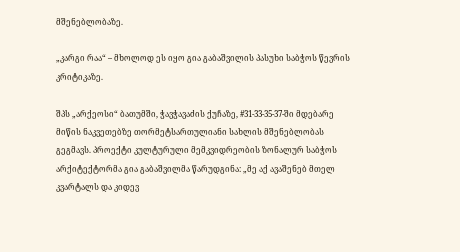მშენებლობაზე.

„კარგი რაა“ – მხოლოდ ეს იყო გია გაბაშვილის პასუხი საბჭოს წევრის კრიტიკაზე.

შპს „არქეოსი“ ბათუმში, ჭავჭავაძის ქუჩაზე, #31-33-35-37-ში მდებარე მიწის ნაკვეთებზე თორმეტსართულიანი სახლის მშენებლობას გეგმავს. პროექტი კულტურული მემკვიდრეობის ზონალურ საბჭოს არქიტექტორმა გია გაბაშვილმა წარუდგინა: „მე აქ ავაშენებ მთელ კვარტალს და კიდევ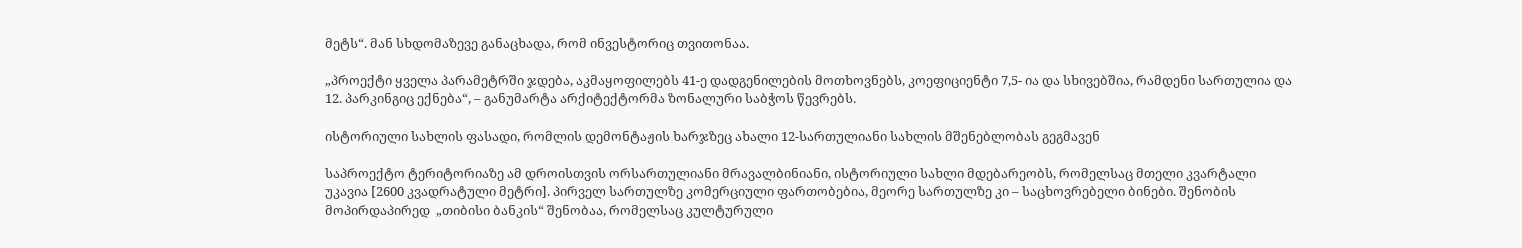მეტს“. მან სხდომაზევე განაცხადა, რომ ინვესტორიც თვითონაა.

„პროექტი ყველა პარამეტრში ჯდება, აკმაყოფილებს 41-ე დადგენილების მოთხოვნებს, კოეფიციენტი 7,5- ია და სხივებშია, რამდენი სართულია და 12. პარკინგიც ექნება“, – განუმარტა არქიტექტორმა ზონალური საბჭოს წევრებს.

ისტორიული სახლის ფასადი, რომლის დემონტაჟის ხარჯზეც ახალი 12-სართულიანი სახლის მშენებლობას გეგმავენ

საპროექტო ტერიტორიაზე ამ დროისთვის ორსართულიანი მრავალბინიანი, ისტორიული სახლი მდებარეობს, რომელსაც მთელი კვარტალი უკავია [2600 კვადრატული მეტრი]. პირველ სართულზე კომერციული ფართობებია, მეორე სართულზე კი – საცხოვრებელი ბინები. შენობის მოპირდაპირედ  „თიბისი ბანკის“ შენობაა, რომელსაც კულტურული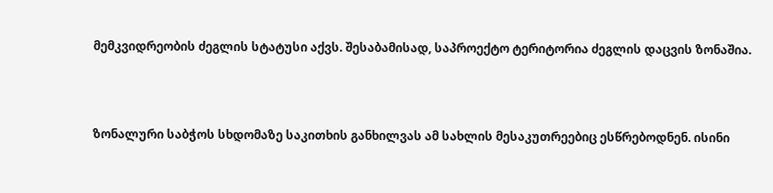მემკვიდრეობის ძეგლის სტატუსი აქვს. შესაბამისად, საპროექტო ტერიტორია ძეგლის დაცვის ზონაშია.



ზონალური საბჭოს სხდომაზე საკითხის განხილვას ამ სახლის მესაკუთრეებიც ესწრებოდნენ. ისინი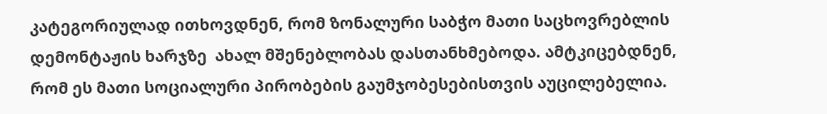კატეგორიულად ითხოვდნენ, რომ ზონალური საბჭო მათი საცხოვრებლის დემონტაჟის ხარჯზე  ახალ მშენებლობას დასთანხმებოდა. ამტკიცებდნენ, რომ ეს მათი სოციალური პირობების გაუმჯობესებისთვის აუცილებელია.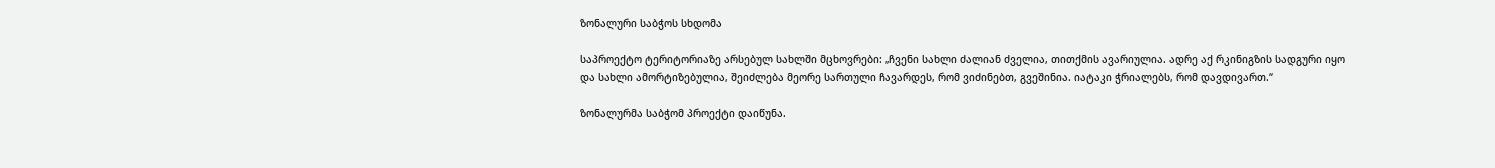ზონალური საბჭოს სხდომა

საპროექტო ტერიტორიაზე არსებულ სახლში მცხოვრები: „ჩვენი სახლი ძალიან ძველია, თითქმის ავარიულია. ადრე აქ რკინიგზის სადგური იყო და სახლი ამორტიზებულია, შეიძლება მეორე სართული ჩავარდეს, რომ ვიძინებთ, გვეშინია. იატაკი ჭრიალებს, რომ დავდივართ.“

ზონალურმა საბჭომ პროექტი დაიწუნა.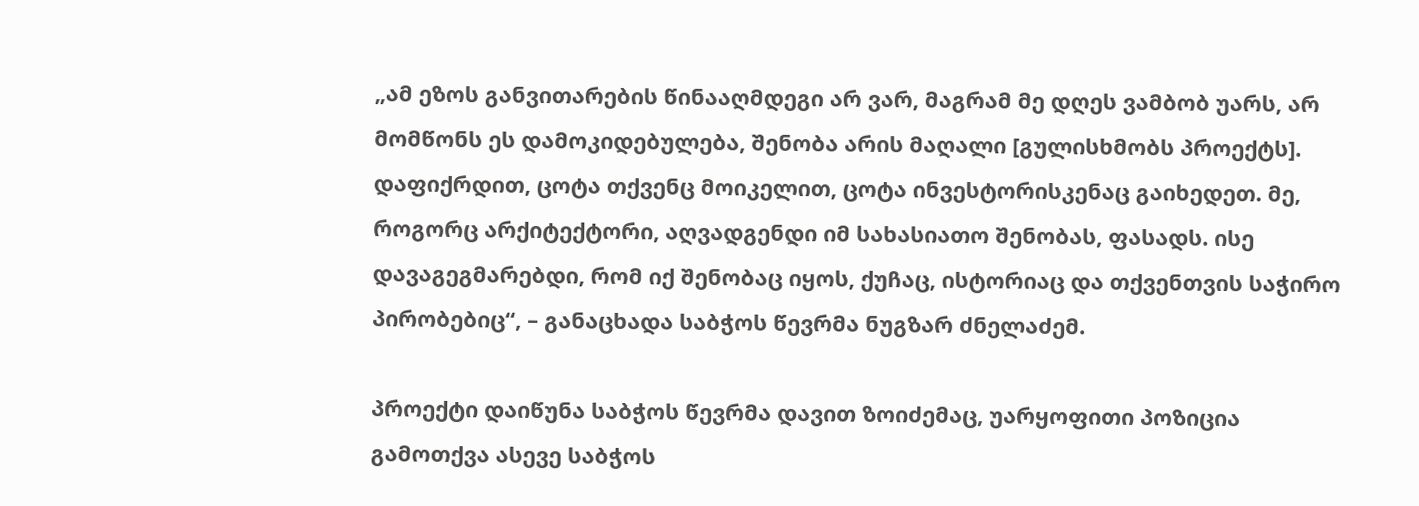„ამ ეზოს განვითარების წინააღმდეგი არ ვარ, მაგრამ მე დღეს ვამბობ უარს, არ მომწონს ეს დამოკიდებულება, შენობა არის მაღალი [გულისხმობს პროექტს]. დაფიქრდით, ცოტა თქვენც მოიკელით, ცოტა ინვესტორისკენაც გაიხედეთ. მე, როგორც არქიტექტორი, აღვადგენდი იმ სახასიათო შენობას, ფასადს. ისე დავაგეგმარებდი, რომ იქ შენობაც იყოს, ქუჩაც, ისტორიაც და თქვენთვის საჭირო პირობებიც“, – განაცხადა საბჭოს წევრმა ნუგზარ ძნელაძემ.

პროექტი დაიწუნა საბჭოს წევრმა დავით ზოიძემაც, უარყოფითი პოზიცია გამოთქვა ასევე საბჭოს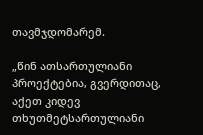თავმჯდომარემ.

„წინ ათსართულიანი პროექტებია, გვერდითაც, აქეთ კიდევ თხუთმეტსართულიანი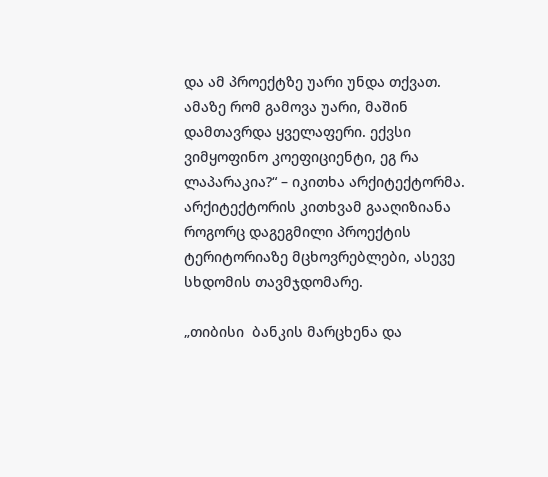და ამ პროექტზე უარი უნდა თქვათ. ამაზე რომ გამოვა უარი, მაშინ დამთავრდა ყველაფერი. ექვსი ვიმყოფინო კოეფიციენტი, ეგ რა ლაპარაკია?“ – იკითხა არქიტექტორმა. არქიტექტორის კითხვამ გააღიზიანა როგორც დაგეგმილი პროექტის ტერიტორიაზე მცხოვრებლები, ასევე სხდომის თავმჯდომარე.

„თიბისი  ბანკის მარცხენა და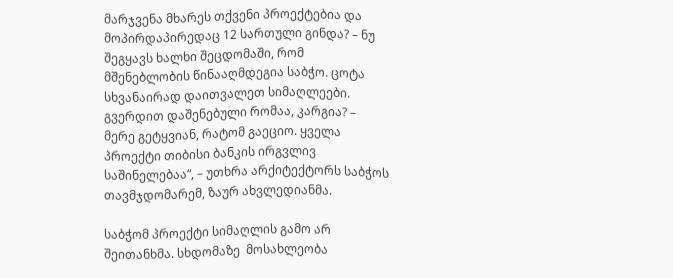მარჯვენა მხარეს თქვენი პროექტებია და მოპირდაპირედაც 12 სართული გინდა? – ნუ შეგყავს ხალხი შეცდომაში, რომ მშენებლობის წინააღმდეგია საბჭო. ცოტა სხვანაირად დაითვალეთ სიმაღლეები. გვერდით დაშენებული რომაა, კარგია? – მერე გეტყვიან, რატომ გაეციო. ყველა პროექტი თიბისი ბანკის ირგვლივ საშინელებაა“, – უთხრა არქიტექტორს საბჭოს თავმჯდომარემ, ზაურ ახვლედიანმა.

საბჭომ პროექტი სიმაღლის გამო არ შეითანხმა. სხდომაზე  მოსახლეობა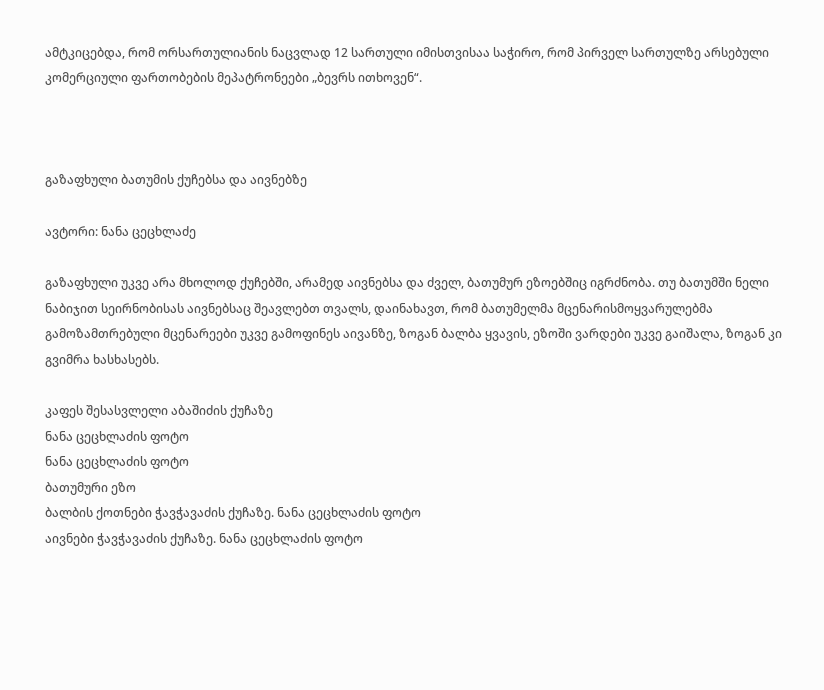ამტკიცებდა, რომ ორსართულიანის ნაცვლად 12 სართული იმისთვისაა საჭირო, რომ პირველ სართულზე არსებული კომერციული ფართობების მეპატრონეები „ბევრს ითხოვენ“.



გაზაფხული ბათუმის ქუჩებსა და აივნებზე

ავტორი: ნანა ცეცხლაძე

გაზაფხული უკვე არა მხოლოდ ქუჩებში, არამედ აივნებსა და ძველ, ბათუმურ ეზოებშიც იგრძნობა. თუ ბათუმში ნელი ნაბიჯით სეირნობისას აივნებსაც შეავლებთ თვალს, დაინახავთ, რომ ბათუმელმა მცენარისმოყვარულებმა გამოზამთრებული მცენარეები უკვე გამოფინეს აივანზე, ზოგან ბალბა ყვავის, ეზოში ვარდები უკვე გაიშალა, ზოგან კი გვიმრა ხასხასებს.

კაფეს შესასვლელი აბაშიძის ქუჩაზე
ნანა ცეცხლაძის ფოტო
ნანა ცეცხლაძის ფოტო
ბათუმური ეზო
ბალბის ქოთნები ჭავჭავაძის ქუჩაზე. ნანა ცეცხლაძის ფოტო
აივნები ჭავჭავაძის ქუჩაზე. ნანა ცეცხლაძის ფოტო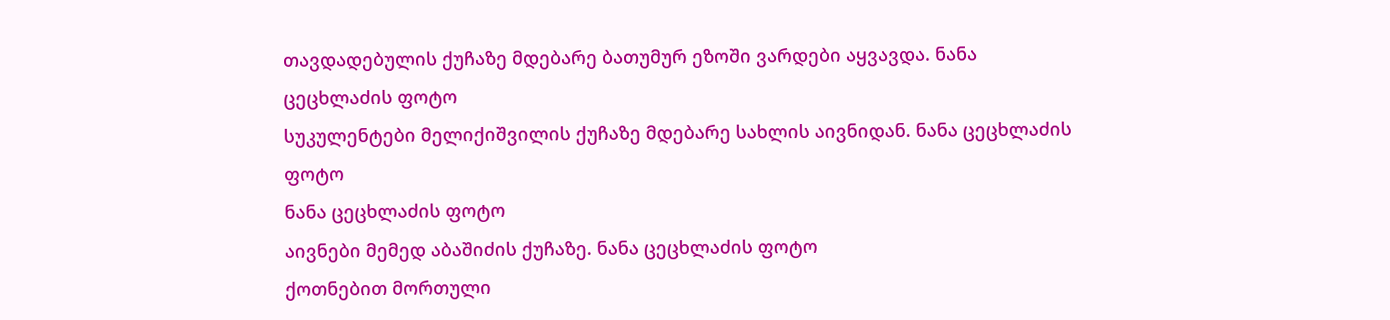თავდადებულის ქუჩაზე მდებარე ბათუმურ ეზოში ვარდები აყვავდა. ნანა ცეცხლაძის ფოტო
სუკულენტები მელიქიშვილის ქუჩაზე მდებარე სახლის აივნიდან. ნანა ცეცხლაძის ფოტო
ნანა ცეცხლაძის ფოტო
აივნები მემედ აბაშიძის ქუჩაზე. ნანა ცეცხლაძის ფოტო
ქოთნებით მორთული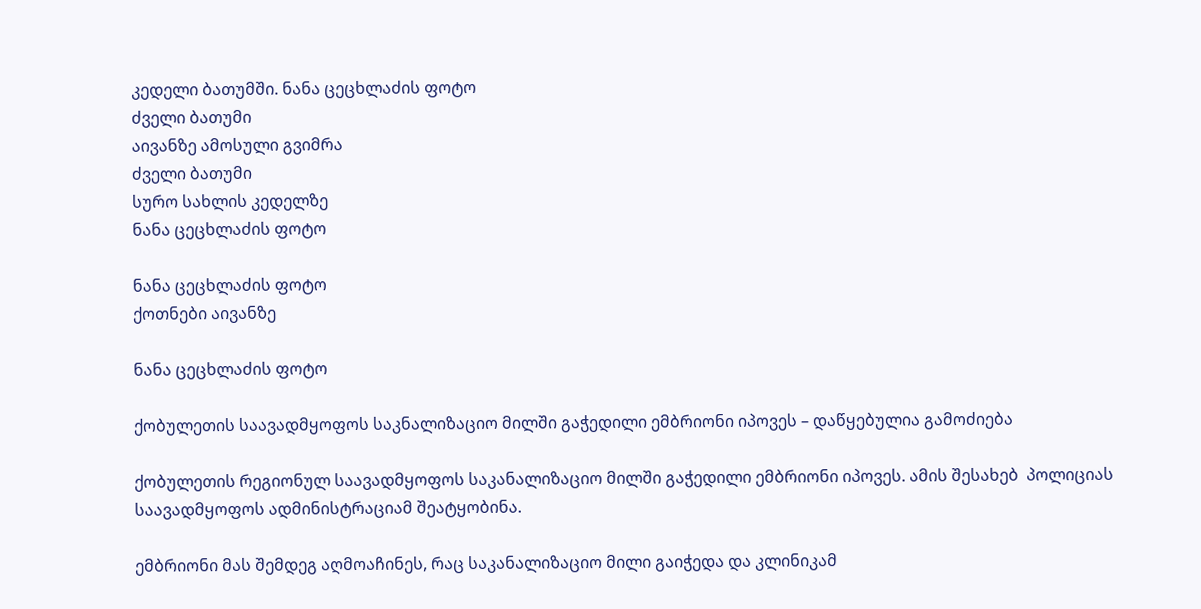კედელი ბათუმში. ნანა ცეცხლაძის ფოტო
ძველი ბათუმი
აივანზე ამოსული გვიმრა
ძველი ბათუმი
სურო სახლის კედელზე
ნანა ცეცხლაძის ფოტო

ნანა ცეცხლაძის ფოტო
ქოთნები აივანზე

ნანა ცეცხლაძის ფოტო

ქობულეთის საავადმყოფოს საკნალიზაციო მილში გაჭედილი ემბრიონი იპოვეს – დაწყებულია გამოძიება

ქობულეთის რეგიონულ საავადმყოფოს საკანალიზაციო მილში გაჭედილი ემბრიონი იპოვეს. ამის შესახებ  პოლიციას საავადმყოფოს ადმინისტრაციამ შეატყობინა.

ემბრიონი მას შემდეგ აღმოაჩინეს, რაც საკანალიზაციო მილი გაიჭედა და კლინიკამ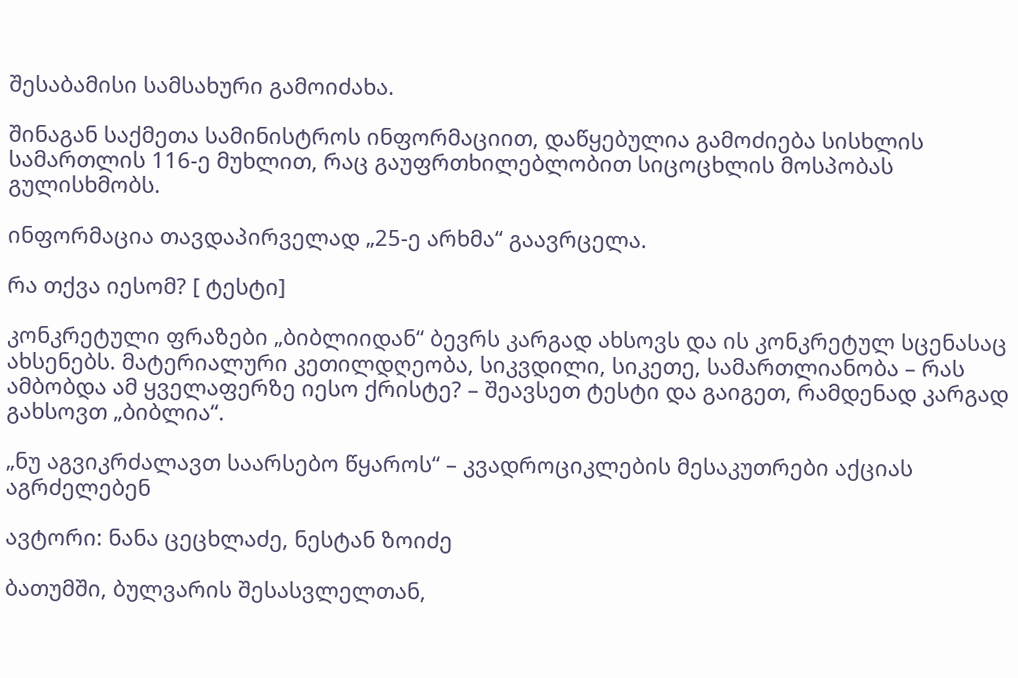შესაბამისი სამსახური გამოიძახა.

შინაგან საქმეთა სამინისტროს ინფორმაციით, დაწყებულია გამოძიება სისხლის სამართლის 116-ე მუხლით, რაც გაუფრთხილებლობით სიცოცხლის მოსპობას გულისხმობს.

ინფორმაცია თავდაპირველად „25-ე არხმა“ გაავრცელა.

რა თქვა იესომ? [ ტესტი]

კონკრეტული ფრაზები „ბიბლიიდან“ ბევრს კარგად ახსოვს და ის კონკრეტულ სცენასაც ახსენებს. მატერიალური კეთილდღეობა, სიკვდილი, სიკეთე, სამართლიანობა – რას ამბობდა ამ ყველაფერზე იესო ქრისტე? – შეავსეთ ტესტი და გაიგეთ, რამდენად კარგად გახსოვთ „ბიბლია“.

„ნუ აგვიკრძალავთ საარსებო წყაროს“ – კვადროციკლების მესაკუთრები აქციას აგრძელებენ

ავტორი: ნანა ცეცხლაძე, ნესტან ზოიძე

ბათუმში, ბულვარის შესასვლელთან,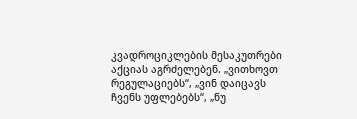კვადროციკლების მესაკუთრები აქციას აგრძელებენ. „ვითხოვთ რეგულაციებს“, „ვინ დაიცავს ჩვენს უფლებებს“, „ნუ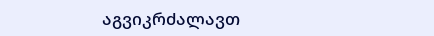აგვიკრძალავთ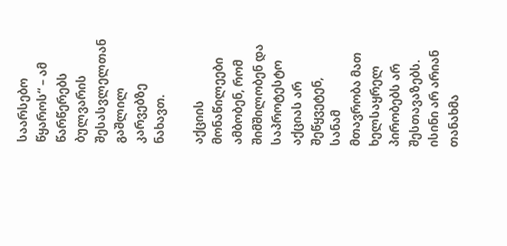საარსებო წყაროს“ – ამ წარწერებს ბულვარის შესასვლელთან გაშლილ კარვებზე ნახავთ.

აქციის მონაწილეები ამბობენ, რომ შიმშილობენ და საპროტესტო აქციას არ შეწყვეტენ, სანამ მთავრობა მათ ხელსაყრელ პირობებს არ შესთავაზებს. ისინი არ არიან თანახმა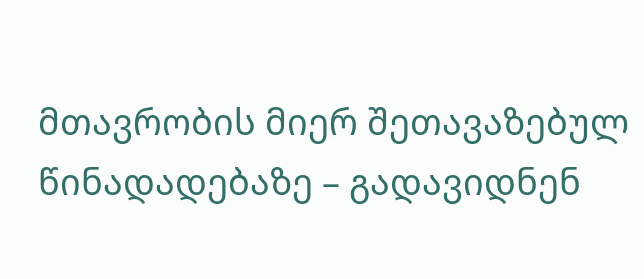მთავრობის მიერ შეთავაზებულ წინადადებაზე – გადავიდნენ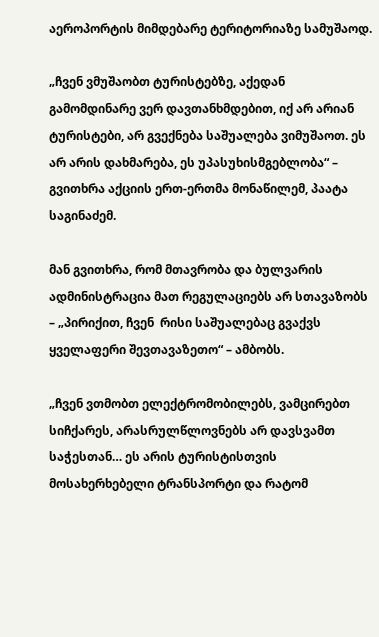აეროპორტის მიმდებარე ტერიტორიაზე სამუშაოდ.

„ჩვენ ვმუშაობთ ტურისტებზე, აქედან გამომდინარე ვერ დავთანხმდებით, იქ არ არიან ტურისტები, არ გვექნება საშუალება ვიმუშაოთ. ეს არ არის დახმარება, ეს უპასუხისმგებლობა“ – გვითხრა აქციის ერთ-ერთმა მონაწილემ, პაატა საგინაძემ.

მან გვითხრა, რომ მთავრობა და ბულვარის ადმინისტრაცია მათ რეგულაციებს არ სთავაზობს – „პირიქით, ჩვენ  რისი საშუალებაც გვაქვს ყველაფერი შევთავაზეთო“ – ამბობს.

„ჩვენ ვთმობთ ელექტრომობილებს, ვამცირებთ სიჩქარეს, არასრულწლოვნებს არ დავსვამთ საჭესთან… ეს არის ტურისტისთვის მოსახერხებელი ტრანსპორტი და რატომ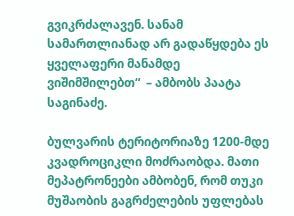გვიკრძალავენ. სანამ სამართლიანად არ გადაწყდება ეს ყველაფერი მანამდე ვიშიმშილებთ“  – ამბობს პაატა საგინაძე.

ბულვარის ტერიტორიაზე 1200-მდე კვადროციკლი მოძრაობდა. მათი მეპატრონეები ამბობენ, რომ თუკი მუშაობის გაგრძელების უფლებას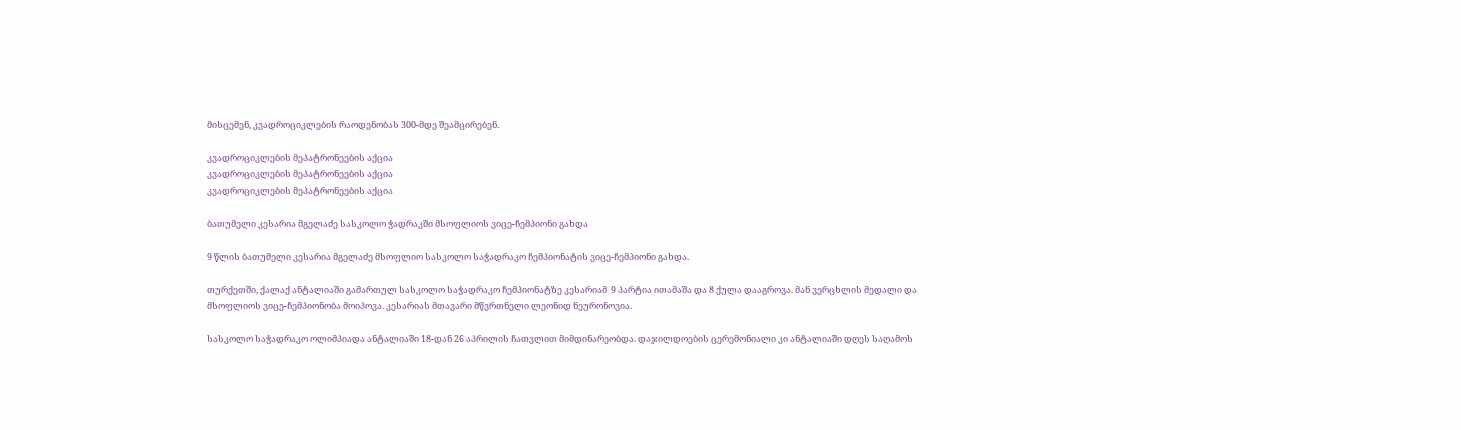მისცემენ, კვადროციკლების რაოდენობას 300-მდე შეამცირებენ.

კვადროციკლების მეპატრონეების აქცია
კვადროციკლების მეპატრონეების აქცია
კვადროციკლების მეპატრონეების აქცია

ბათუმელი კესარია მგელაძე სასკოლო ჭადრაკში მსოფლიოს ვიცე-ჩემპიონი გახდა

9 წლის ბათუმელი კესარია მგელაძე მსოფლიო სასკოლო საჭადრაკო ჩემპიონატის ვიცე-ჩემპიონი გახდა.

თურქეთში, ქალაქ ანტალიაში გამართულ სასკოლო საჭადრაკო ჩემპიონატზე კესარიამ  9 პარტია ითამაშა და 8 ქულა დააგროვა. მან ვერცხლის მედალი და მსოფლიოს ვიცე-ჩემპიონობა მოიპოვა. კესარიას მთავარი მწვრთნელი ლეონიდ ნეურონოვია.

სასკოლო საჭადრაკო ოლიმპიადა ანტალიაში 18-დან 26 აპრილის ჩათვლით მიმდინარეობდა. დაჯილდოების ცერემონიალი კი ანტალიაში დღეს საღამოს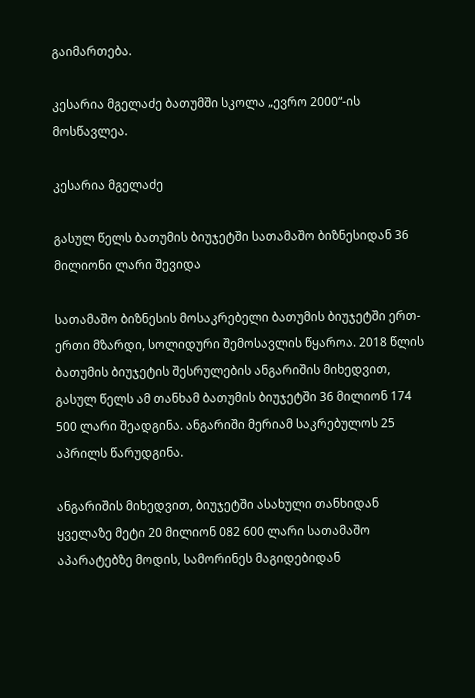გაიმართება.

კესარია მგელაძე ბათუმში სკოლა „ევრო 2000“-ის მოსწავლეა.

კესარია მგელაძე

გასულ წელს ბათუმის ბიუჯეტში სათამაშო ბიზნესიდან 36 მილიონი ლარი შევიდა

სათამაშო ბიზნესის მოსაკრებელი ბათუმის ბიუჯეტში ერთ-ერთი მზარდი, სოლიდური შემოსავლის წყაროა. 2018 წლის ბათუმის ბიუჯეტის შესრულების ანგარიშის მიხედვით, გასულ წელს ამ თანხამ ბათუმის ბიუჯეტში 36 მილიონ 174 500 ლარი შეადგინა. ანგარიში მერიამ საკრებულოს 25 აპრილს წარუდგინა.

ანგარიშის მიხედვით, ბიუჯეტში ასახული თანხიდან ყველაზე მეტი 20 მილიონ 082 600 ლარი სათამაშო აპარატებზე მოდის, სამორინეს მაგიდებიდან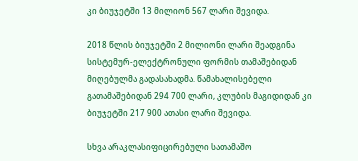კი ბიუჯეტში 13 მილიონ 567 ლარი შევიდა.

2018 წლის ბიუჯეტში 2 მილიონი ლარი შეადგინა სისტემურ-ელექტრონული ფორმის თამაშებიდან მიღებულმა გადასახადმა. წამახალისებელი გათამაშებიდან 294 700 ლარი, კლუბის მაგიდიდან კი ბიუჯეტში 217 900 ათასი ლარი შევიდა.

სხვა არაკლასიფიცირებული სათამაშო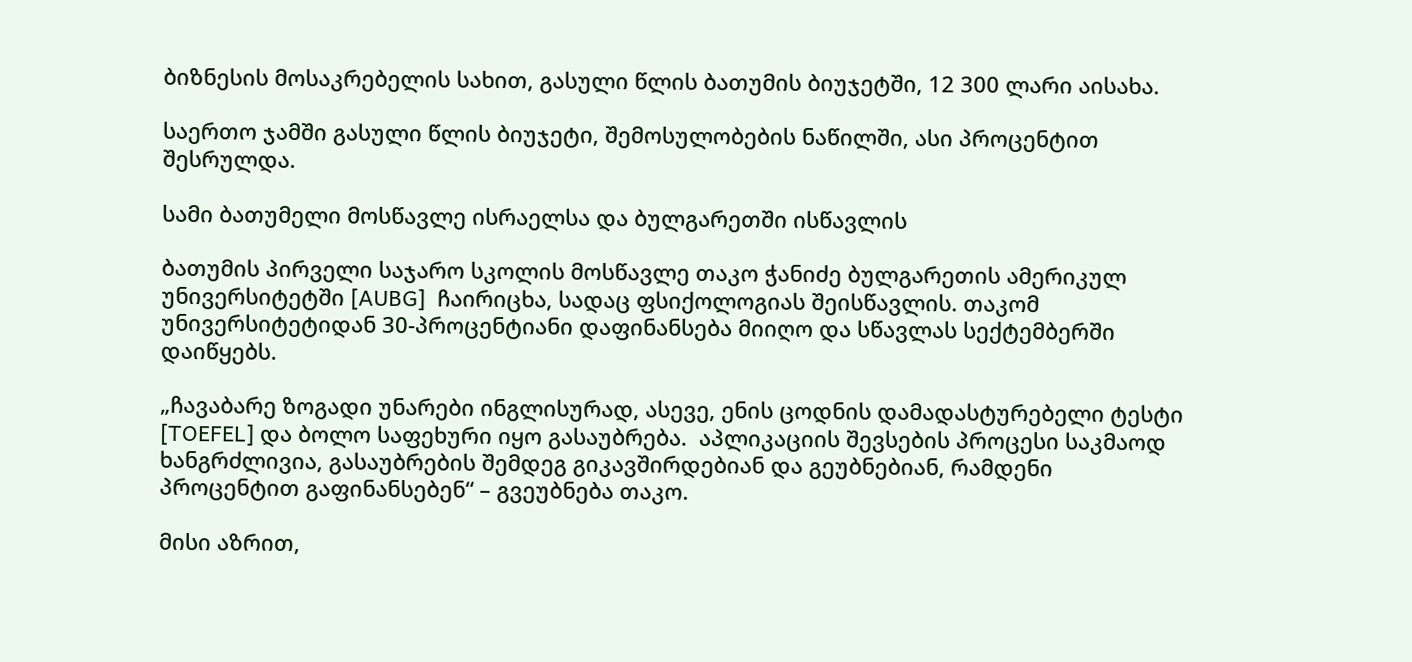ბიზნესის მოსაკრებელის სახით, გასული წლის ბათუმის ბიუჯეტში, 12 300 ლარი აისახა.

საერთო ჯამში გასული წლის ბიუჯეტი, შემოსულობების ნაწილში, ასი პროცენტით შესრულდა.

სამი ბათუმელი მოსწავლე ისრაელსა და ბულგარეთში ისწავლის

ბათუმის პირველი საჯარო სკოლის მოსწავლე თაკო ჭანიძე ბულგარეთის ამერიკულ უნივერსიტეტში [AUBG]  ჩაირიცხა, სადაც ფსიქოლოგიას შეისწავლის. თაკომ უნივერსიტეტიდან 30-პროცენტიანი დაფინანსება მიიღო და სწავლას სექტემბერში დაიწყებს.

„ჩავაბარე ზოგადი უნარები ინგლისურად, ასევე, ენის ცოდნის დამადასტურებელი ტესტი [TOEFEL] და ბოლო საფეხური იყო გასაუბრება.  აპლიკაციის შევსების პროცესი საკმაოდ ხანგრძლივია, გასაუბრების შემდეგ გიკავშირდებიან და გეუბნებიან, რამდენი პროცენტით გაფინანსებენ“ – გვეუბნება თაკო.

მისი აზრით,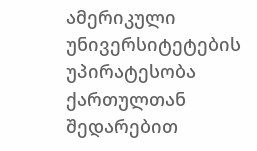ამერიკული უნივერსიტეტების უპირატესობა ქართულთან შედარებით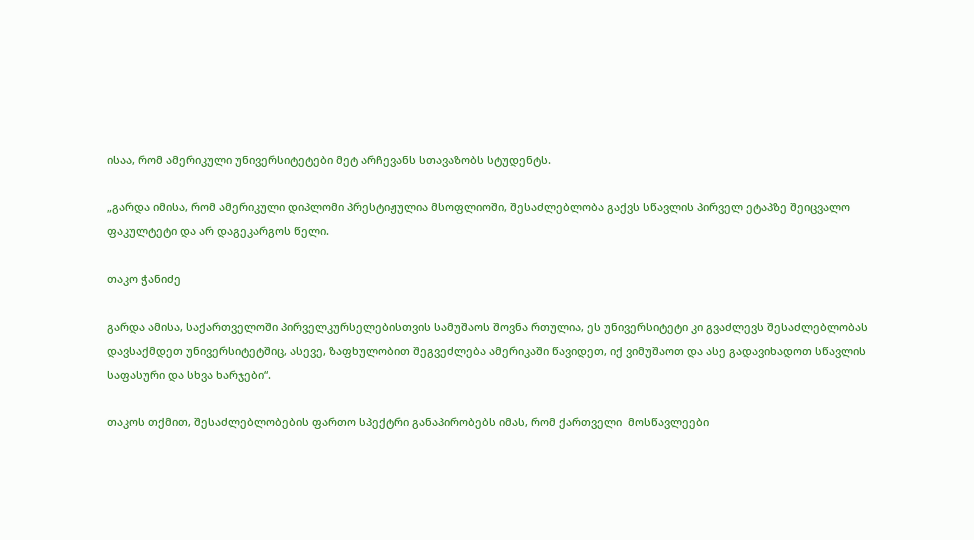ისაა, რომ ამერიკული უნივერსიტეტები მეტ არჩევანს სთავაზობს სტუდენტს.

„გარდა იმისა, რომ ამერიკული დიპლომი პრესტიჟულია მსოფლიოში, შესაძლებლობა გაქვს სწავლის პირველ ეტაპზე შეიცვალო ფაკულტეტი და არ დაგეკარგოს წელი.

თაკო ჭანიძე

გარდა ამისა, საქართველოში პირველკურსელებისთვის სამუშაოს შოვნა რთულია, ეს უნივერსიტეტი კი გვაძლევს შესაძლებლობას დავსაქმდეთ უნივერსიტეტშიც, ასევე, ზაფხულობით შეგვეძლება ამერიკაში წავიდეთ, იქ ვიმუშაოთ და ასე გადავიხადოთ სწავლის საფასური და სხვა ხარჯები“.

თაკოს თქმით, შესაძლებლობების ფართო სპექტრი განაპირობებს იმას, რომ ქართველი  მოსწავლეები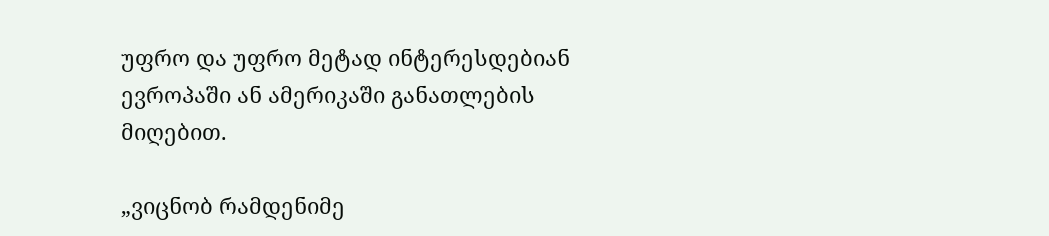უფრო და უფრო მეტად ინტერესდებიან  ევროპაში ან ამერიკაში განათლების მიღებით.

„ვიცნობ რამდენიმე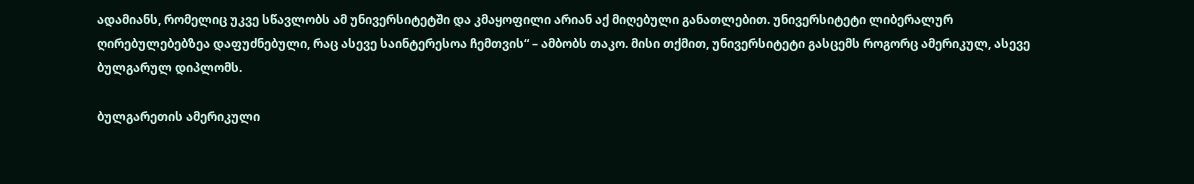ადამიანს, რომელიც უკვე სწავლობს ამ უნივერსიტეტში და კმაყოფილი არიან აქ მიღებული განათლებით. უნივერსიტეტი ლიბერალურ ღირებულებებზეა დაფუძნებული, რაც ასევე საინტერესოა ჩემთვის“ – ამბობს თაკო. მისი თქმით, უნივერსიტეტი გასცემს როგორც ამერიკულ, ასევე ბულგარულ დიპლომს.

ბულგარეთის ამერიკული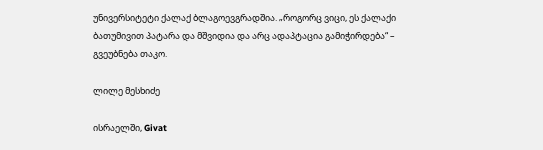უნივერსიტეტი ქალაქ ბლაგოევგრადშია. „როგორც ვიცი, ეს ქალაქი ბათუმივით პატარა და მშვიდია და არც ადაპტაცია გამიჭირდება“ – გვეუბნება თაკო.

ლილე მესხიძე

ისრაელში, Givat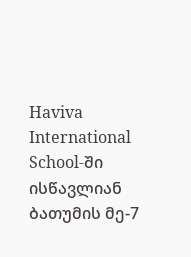Haviva International School-ში ისწავლიან  ბათუმის მე-7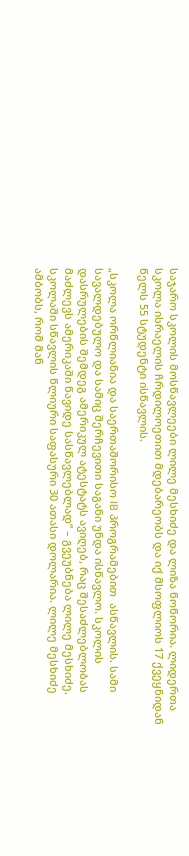საჯარო სკოლის მოსწავლეები ლილე მესხიძე და ლიზა წოწორია. ლიდერთა სკოლა ისრაელის ჩრდილოეთით მდებარეობს და იქ მსოფლიოს 17 ქვეყნიდან წელს 55 სტუდენტი ისწავლის.

„სკოლა ორწლიანია და საერთაშორისო IB პროგრამებით  ასწავლის. სამი სავალდებულო და სამიც შერჩევითი საგანი უნდა ისწავლო. სკოლის დასრულების შემდეგ ამერიკულ ატესტატს ავიღებ, რაც შესაძლებლობას მაძლევს ამერიკაში წავიდე სასწავლებლად“ – გვეუბნება ლილე მესხიძე. სკოლაში სწავლის წლიური საფასური 30 ათასი დოლარია. ლილე მესხიძე ამბობს, რომ მან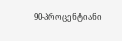90-პროცენტიანი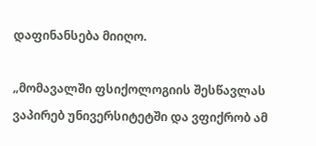დაფინანსება მიიღო.

„მომავალში ფსიქოლოგიის შესწავლას ვაპირებ უნივერსიტეტში და ვფიქრობ ამ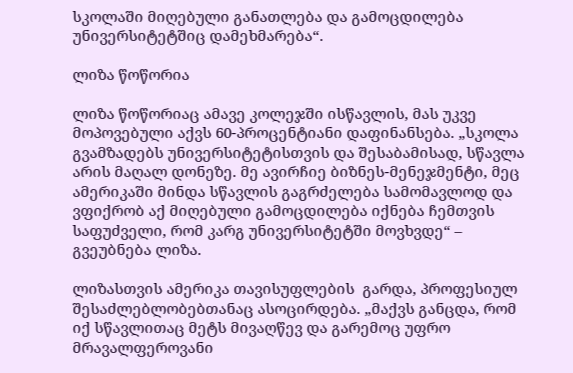სკოლაში მიღებული განათლება და გამოცდილება უნივერსიტეტშიც დამეხმარება“.

ლიზა წოწორია

ლიზა წოწორიაც ამავე კოლეჯში ისწავლის, მას უკვე მოპოვებული აქვს 60-პროცენტიანი დაფინანსება. „სკოლა გვამზადებს უნივერსიტეტისთვის და შესაბამისად, სწავლა არის მაღალ დონეზე. მე ავირჩიე ბიზნეს-მენეჯმენტი, მეც ამერიკაში მინდა სწავლის გაგრძელება სამომავლოდ და ვფიქრობ აქ მიღებული გამოცდილება იქნება ჩემთვის საფუძველი, რომ კარგ უნივერსიტეტში მოვხვდე“ – გვეუბნება ლიზა.

ლიზასთვის ამერიკა თავისუფლების  გარდა, პროფესიულ შესაძლებლობებთანაც ასოცირდება. „მაქვს განცდა, რომ იქ სწავლითაც მეტს მივაღწევ და გარემოც უფრო მრავალფეროვანი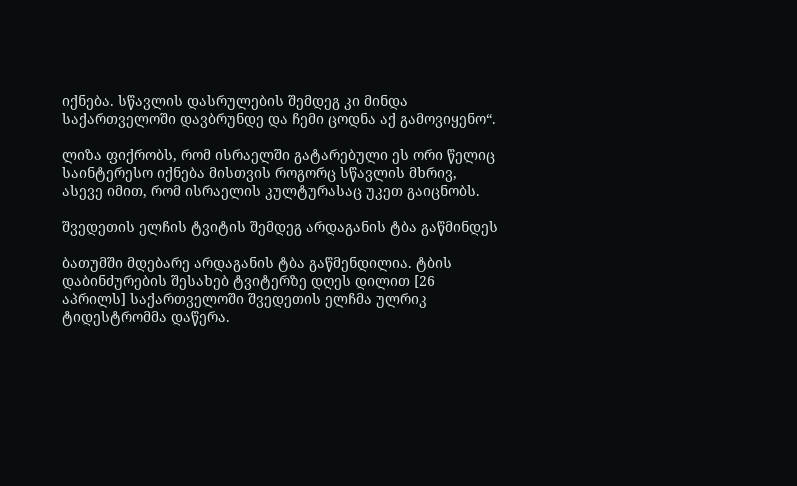იქნება. სწავლის დასრულების შემდეგ კი მინდა საქართველოში დავბრუნდე და ჩემი ცოდნა აქ გამოვიყენო“.

ლიზა ფიქრობს, რომ ისრაელში გატარებული ეს ორი წელიც საინტერესო იქნება მისთვის როგორც სწავლის მხრივ, ასევე იმით, რომ ისრაელის კულტურასაც უკეთ გაიცნობს.

შვედეთის ელჩის ტვიტის შემდეგ არდაგანის ტბა გაწმინდეს

ბათუმში მდებარე არდაგანის ტბა გაწმენდილია. ტბის დაბინძურების შესახებ ტვიტერზე დღეს დილით [26 აპრილს] საქართველოში შვედეთის ელჩმა ულრიკ ტიდესტრომმა დაწერა.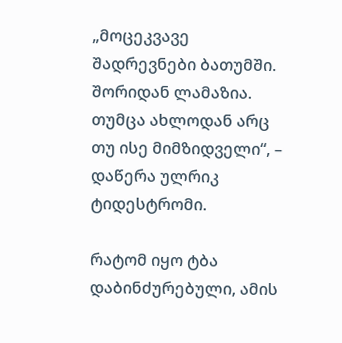„მოცეკვავე შადრევნები ბათუმში. შორიდან ლამაზია. თუმცა ახლოდან არც თუ ისე მიმზიდველი“, – დაწერა ულრიკ ტიდესტრომი.

რატომ იყო ტბა დაბინძურებული, ამის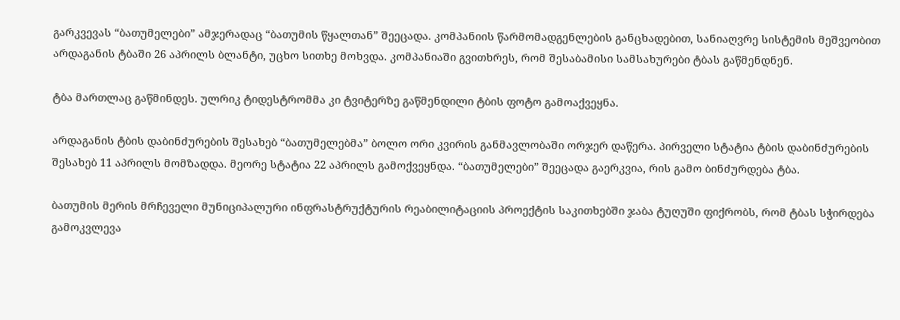გარკვევას “ბათუმელები” ამჯერადაც “ბათუმის წყალთან” შეეცადა. კომპანიის წარმომადგენლების განცხადებით, სანიაღვრე სისტემის მეშვეობით არდაგანის ტბაში 26 აპრილს ბლანტი, უცხო სითხე მოხვდა. კომპანიაში გვითხრეს, რომ შესაბამისი სამსახურები ტბას გაწმენდნენ.

ტბა მართლაც გაწმინდეს. ულრიკ ტიდესტრომმა კი ტვიტერზე გაწმენდილი ტბის ფოტო გამოაქვეყნა.

არდაგანის ტბის დაბინძურების შესახებ “ბათუმელებმა” ბოლო ორი კვირის განმავლობაში ორჯერ დაწერა. პირველი სტატია ტბის დაბინძურების შესახებ 11 აპრილს მომზადდა. მეორე სტატია 22 აპრილს გამოქვეყნდა. “ბათუმელები” შეეცადა გაერკვია, რის გამო ბინძურდება ტბა.

ბათუმის მერის მრჩეველი მუნიციპალური ინფრასტრუქტურის რეაბილიტაციის პროექტის საკითხებში ჯაბა ტუღუში ფიქრობს, რომ ტბას სჭირდება გამოკვლევა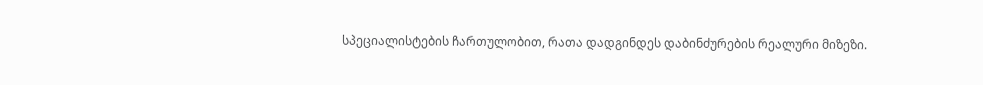სპეციალისტების ჩართულობით, რათა დადგინდეს დაბინძურების რეალური მიზეზი.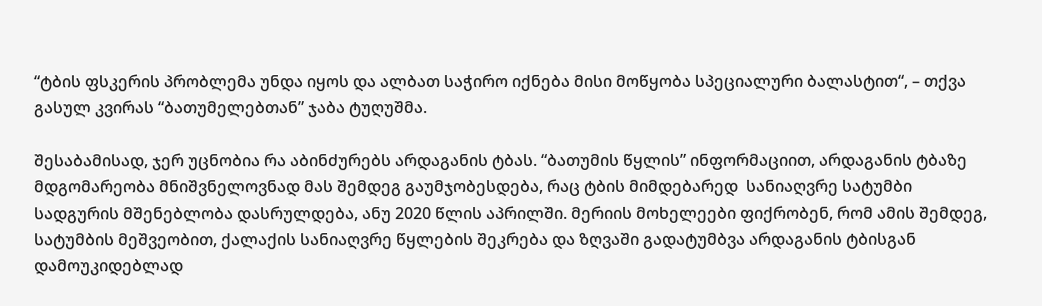“ტბის ფსკერის პრობლემა უნდა იყოს და ალბათ საჭირო იქნება მისი მოწყობა სპეციალური ბალასტით“, – თქვა გასულ კვირას “ბათუმელებთან” ჯაბა ტუღუშმა.

შესაბამისად, ჯერ უცნობია რა აბინძურებს არდაგანის ტბას. “ბათუმის წყლის” ინფორმაციით, არდაგანის ტბაზე მდგომარეობა მნიშვნელოვნად მას შემდეგ გაუმჯობესდება, რაც ტბის მიმდებარედ  სანიაღვრე სატუმბი სადგურის მშენებლობა დასრულდება, ანუ 2020 წლის აპრილში. მერიის მოხელეები ფიქრობენ, რომ ამის შემდეგ, სატუმბის მეშვეობით, ქალაქის სანიაღვრე წყლების შეკრება და ზღვაში გადატუმბვა არდაგანის ტბისგან დამოუკიდებლად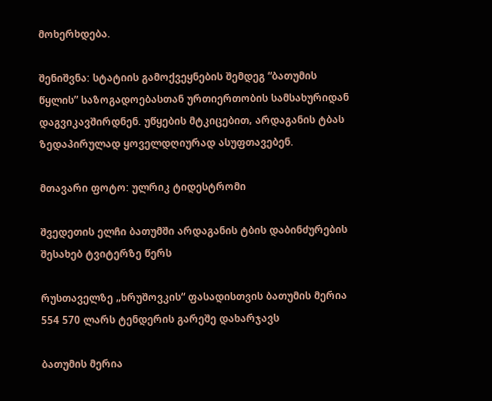მოხერხდება.

შენიშვნა: სტატიის გამოქვეყნების შემდეგ “ბათუმის წყლის” საზოგადოებასთან ურთიერთობის სამსახურიდან დაგვიკავშირდნენ. უწყების მტკიცებით, არდაგანის ტბას ზედაპირულად ყოველდღიურად ასუფთავებენ.

მთავარი ფოტო: ულრიკ ტიდესტრომი

შვედეთის ელჩი ბათუმში არდაგანის ტბის დაბინძურების შესახებ ტვიტერზე წერს

რუსთაველზე „ხრუშოვკის“ ფასადისთვის ბათუმის მერია 554 570 ლარს ტენდერის გარეშე დახარჯავს

ბათუმის მერია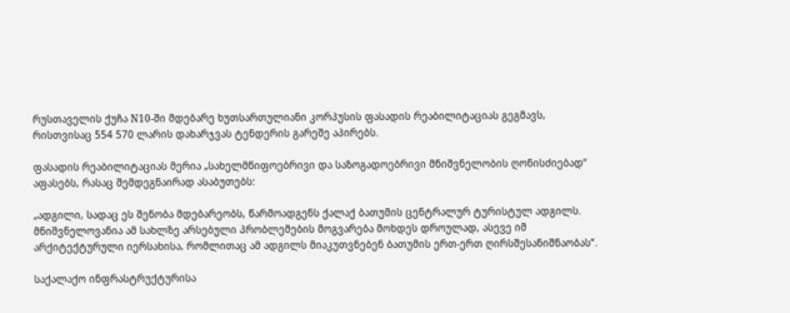რუსთაველის ქუჩა N10-ში მდებარე ხუთსართულიანი კორპუსის ფასადის რეაბილიტაციას გეგმავს, რისთვისაც 554 570 ლარის დახარჯვას ტენდერის გარეშე აპირებს.

ფასადის რეაბილიტაციას მერია „სახელმწიფოებრივი და საზოგადოებრივი მნიშვნელობის ღონისძიებად“ აფასებს, რასაც შემდეგნაირად ასაბუთებს:

„ადგილი, სადაც ეს შენობა მდებარეობს, წარმოადგენს ქალაქ ბათუმის ცენტრალურ ტურისტულ ადგილს. მნიშვნელოვანია ამ სახლზე არსებული პრობლემების მოგვარება მოხდეს დროულად, ასევე იმ არქიტექტურული იერსახისა, რომლითაც ამ ადგილს მიაკუთვნებენ ბათუმის ერთ-ერთ ღირსშესანიშნაობას“.

საქალაქო ინფრასტრუქტურისა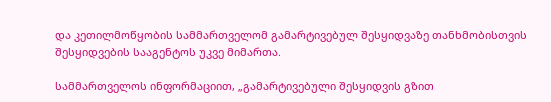და კეთილმოწყობის სამმართველომ გამარტივებულ შესყიდვაზე თანხმობისთვის შესყიდვების სააგენტოს უკვე მიმართა.

სამმართველოს ინფორმაციით, „გამარტივებული შესყიდვის გზით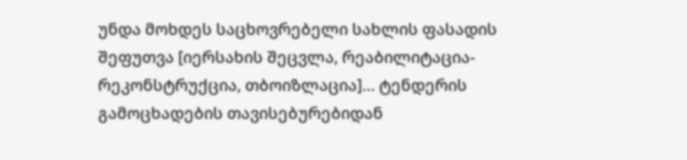უნდა მოხდეს საცხოვრებელი სახლის ფასადის შეფუთვა [იერსახის შეცვლა, რეაბილიტაცია-რეკონსტრუქცია, თბოიზლაცია]… ტენდერის გამოცხადების თავისებურებიდან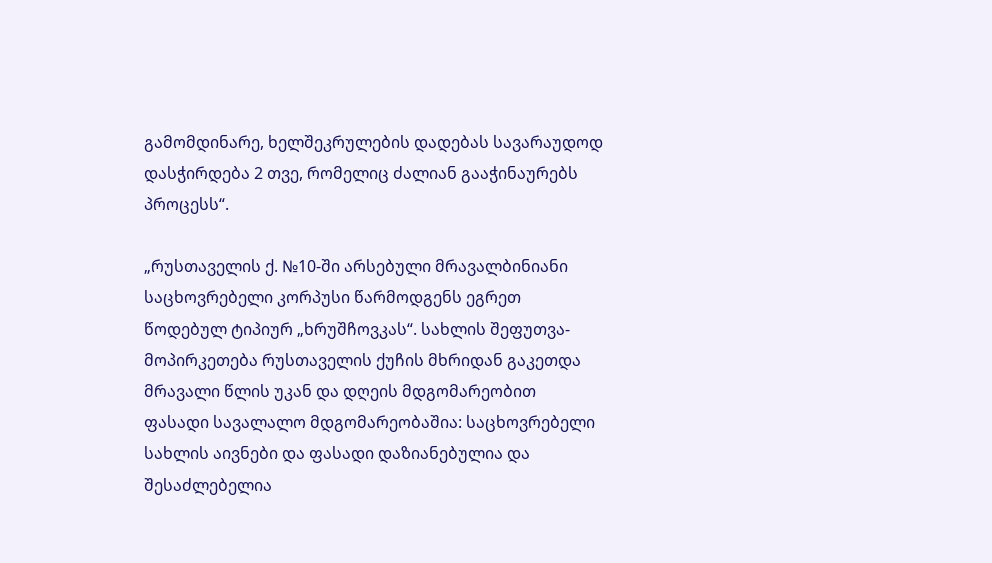გამომდინარე, ხელშეკრულების დადებას სავარაუდოდ დასჭირდება 2 თვე, რომელიც ძალიან გააჭინაურებს პროცესს“.

„რუსთაველის ქ. №10-ში არსებული მრავალბინიანი საცხოვრებელი კორპუსი წარმოდგენს ეგრეთ წოდებულ ტიპიურ „ხრუშჩოვკას“. სახლის შეფუთვა-მოპირკეთება რუსთაველის ქუჩის მხრიდან გაკეთდა მრავალი წლის უკან და დღეის მდგომარეობით ფასადი სავალალო მდგომარეობაშია: საცხოვრებელი სახლის აივნები და ფასადი დაზიანებულია და შესაძლებელია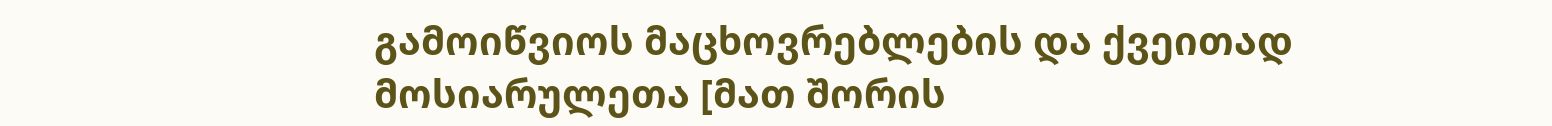გამოიწვიოს მაცხოვრებლების და ქვეითად მოსიარულეთა [მათ შორის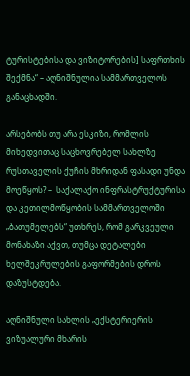ტურისტებისა და ვიზიტორების] საფრთხის შექმნა“ – აღნიშნულია სამმართველოს განაცხადში.

არსებობს თუ არა ესკიზი, რომლის მიხედვითაც საცხოვრებელ სახლზე რუსთაველის ქუჩის მხრიდან ფასადი უნდა მოეწყოს? –  საქალაქო ინფრასტრუქტურისა და კეთილმოწყობის სამმართველოში „ბათუმელებს“ უთხრეს, რომ გარკვეული მონახაზი აქვთ, თუმცა დეტალები ხელშეკრულების გაფორმების დროს დაზუსტდება.

აღნიშნული სახლის „ექსტერიერის ვიზუალური მხარის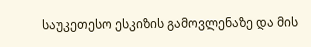საუკეთესო ესკიზის გამოვლენაზე და მის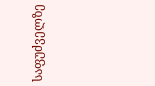საფუძველზე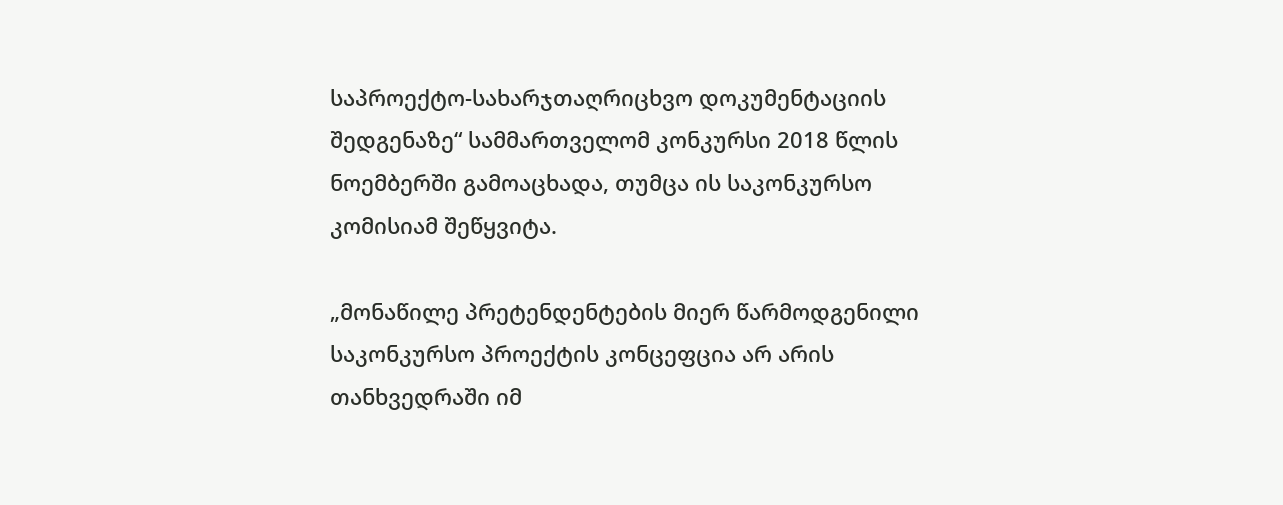საპროექტო-სახარჯთაღრიცხვო დოკუმენტაციის შედგენაზე“ სამმართველომ კონკურსი 2018 წლის ნოემბერში გამოაცხადა, თუმცა ის საკონკურსო კომისიამ შეწყვიტა.

„მონაწილე პრეტენდენტების მიერ წარმოდგენილი საკონკურსო პროექტის კონცეფცია არ არის თანხვედრაში იმ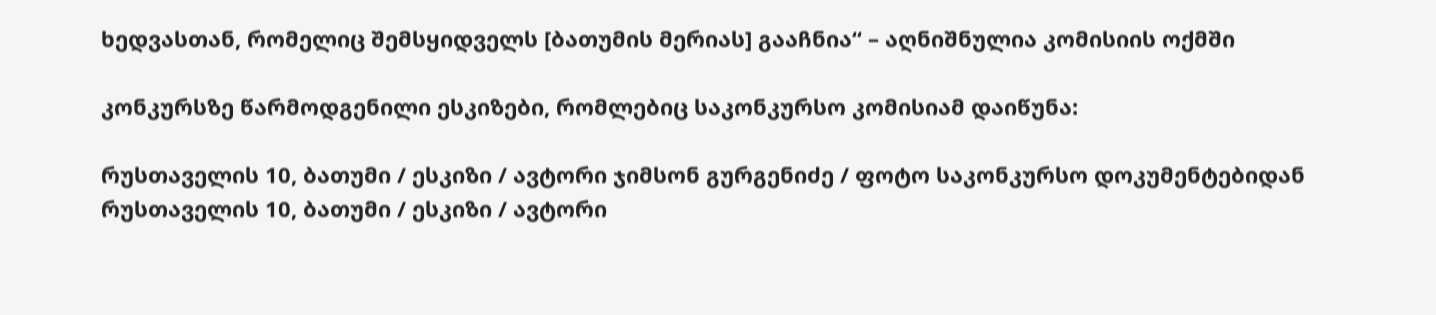ხედვასთან, რომელიც შემსყიდველს [ბათუმის მერიას] გააჩნია“ – აღნიშნულია კომისიის ოქმში

კონკურსზე წარმოდგენილი ესკიზები, რომლებიც საკონკურსო კომისიამ დაიწუნა:

რუსთაველის 10, ბათუმი / ესკიზი / ავტორი ჯიმსონ გურგენიძე / ფოტო საკონკურსო დოკუმენტებიდან
რუსთაველის 10, ბათუმი / ესკიზი / ავტორი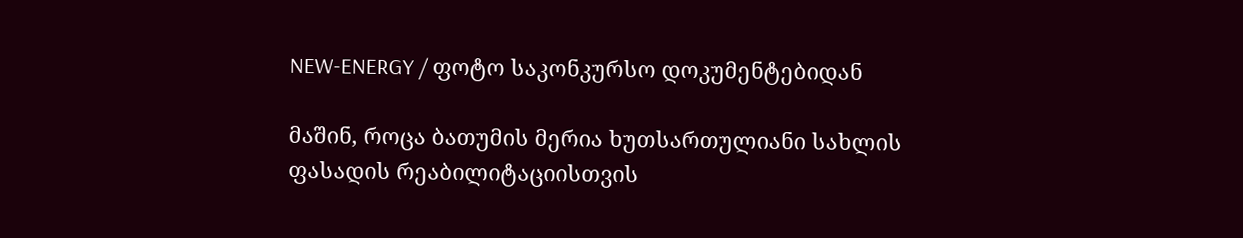NEW-ENERGY / ფოტო საკონკურსო დოკუმენტებიდან

მაშინ, როცა ბათუმის მერია ხუთსართულიანი სახლის ფასადის რეაბილიტაციისთვის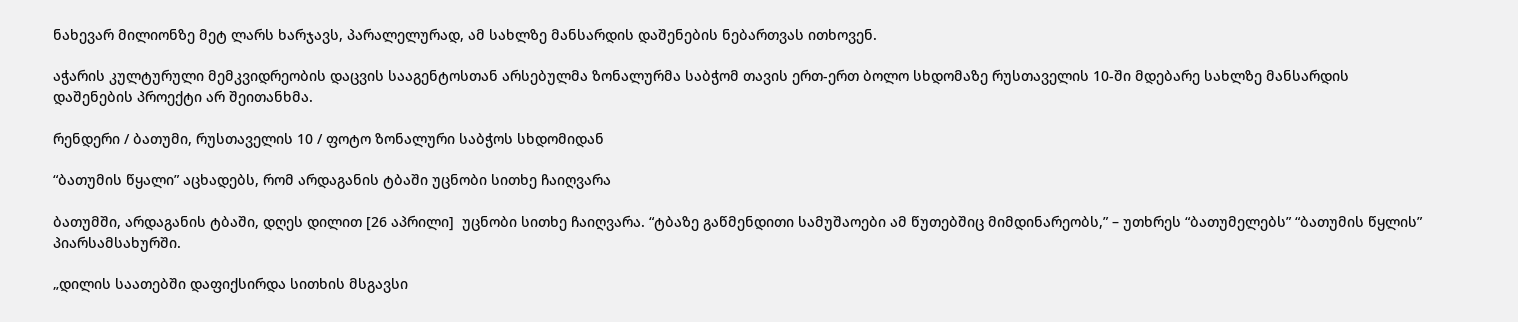ნახევარ მილიონზე მეტ ლარს ხარჯავს, პარალელურად, ამ სახლზე მანსარდის დაშენების ნებართვას ითხოვენ.

აჭარის კულტურული მემკვიდრეობის დაცვის სააგენტოსთან არსებულმა ზონალურმა საბჭომ თავის ერთ-ერთ ბოლო სხდომაზე რუსთაველის 10-ში მდებარე სახლზე მანსარდის დაშენების პროექტი არ შეითანხმა.

რენდერი / ბათუმი, რუსთაველის 10 / ფოტო ზონალური საბჭოს სხდომიდან

“ბათუმის წყალი” აცხადებს, რომ არდაგანის ტბაში უცნობი სითხე ჩაიღვარა

ბათუმში, არდაგანის ტბაში, დღეს დილით [26 აპრილი]  უცნობი სითხე ჩაიღვარა. “ტბაზე გაწმენდითი სამუშაოები ამ წუთებშიც მიმდინარეობს,” – უთხრეს “ბათუმელებს” “ბათუმის წყლის” პიარსამსახურში.

„დილის საათებში დაფიქსირდა სითხის მსგავსი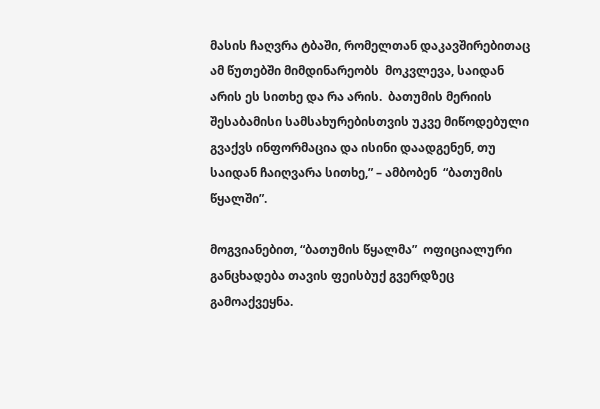მასის ჩაღვრა ტბაში, რომელთან დაკავშირებითაც ამ წუთებში მიმდინარეობს  მოკვლევა, საიდან არის ეს სითხე და რა არის.  ბათუმის მერიის შესაბამისი სამსახურებისთვის უკვე მიწოდებული გვაქვს ინფორმაცია და ისინი დაადგენენ, თუ საიდან ჩაიღვარა სითხე,” – ამბობენ  “ბათუმის წყალში”.

მოგვიანებით, “ბათუმის წყალმა”  ოფიციალური განცხადება თავის ფეისბუქ გვერდზეც გამოაქვეყნა.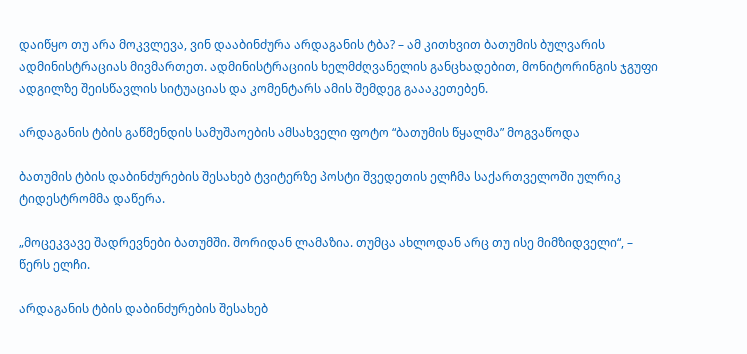დაიწყო თუ არა მოკვლევა, ვინ დააბინძურა არდაგანის ტბა? – ამ კითხვით ბათუმის ბულვარის ადმინისტრაციას მივმართეთ. ადმინისტრაციის ხელმძღვანელის განცხადებით, მონიტორინგის ჯგუფი ადგილზე შეისწავლის სიტუაციას და კომენტარს ამის შემდეგ გაააკეთებენ.

არდაგანის ტბის გაწმენდის სამუშაოების ამსახველი ფოტო “ბათუმის წყალმა” მოგვაწოდა

ბათუმის ტბის დაბინძურების შესახებ ტვიტერზე პოსტი შვედეთის ელჩმა საქართველოში ულრიკ ტიდესტრომმა დაწერა.

„მოცეკვავე შადრევნები ბათუმში. შორიდან ლამაზია. თუმცა ახლოდან არც თუ ისე მიმზიდველი“, – წერს ელჩი.

არდაგანის ტბის დაბინძურების შესახებ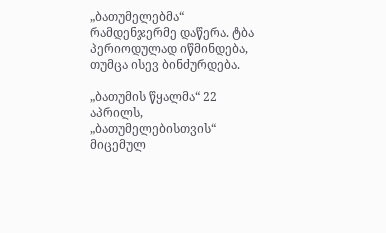„ბათუმელებმა“ რამდენჯერმე დაწერა. ტბა პერიოდულად იწმინდება, თუმცა ისევ ბინძურდება.

„ბათუმის წყალმა“ 22 აპრილს,  „ბათუმელებისთვის“ მიცემულ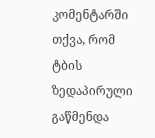კომენტარში თქვა, რომ  ტბის ზედაპირული გაწმენდა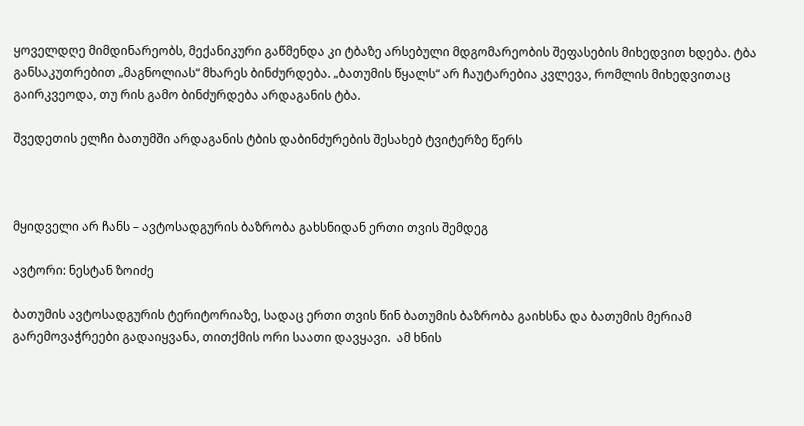ყოველდღე მიმდინარეობს, მექანიკური გაწმენდა კი ტბაზე არსებული მდგომარეობის შეფასების მიხედვით ხდება. ტბა განსაკუთრებით „მაგნოლიას“ მხარეს ბინძურდება. „ბათუმის წყალს“ არ ჩაუტარებია კვლევა, რომლის მიხედვითაც გაირკვეოდა, თუ რის გამო ბინძურდება არდაგანის ტბა.

შვედეთის ელჩი ბათუმში არდაგანის ტბის დაბინძურების შესახებ ტვიტერზე წერს



მყიდველი არ ჩანს – ავტოსადგურის ბაზრობა გახსნიდან ერთი თვის შემდეგ

ავტორი: ნესტან ზოიძე

ბათუმის ავტოსადგურის ტერიტორიაზე, სადაც ერთი თვის წინ ბათუმის ბაზრობა გაიხსნა და ბათუმის მერიამ გარემოვაჭრეები გადაიყვანა, თითქმის ორი საათი დავყავი.  ამ ხნის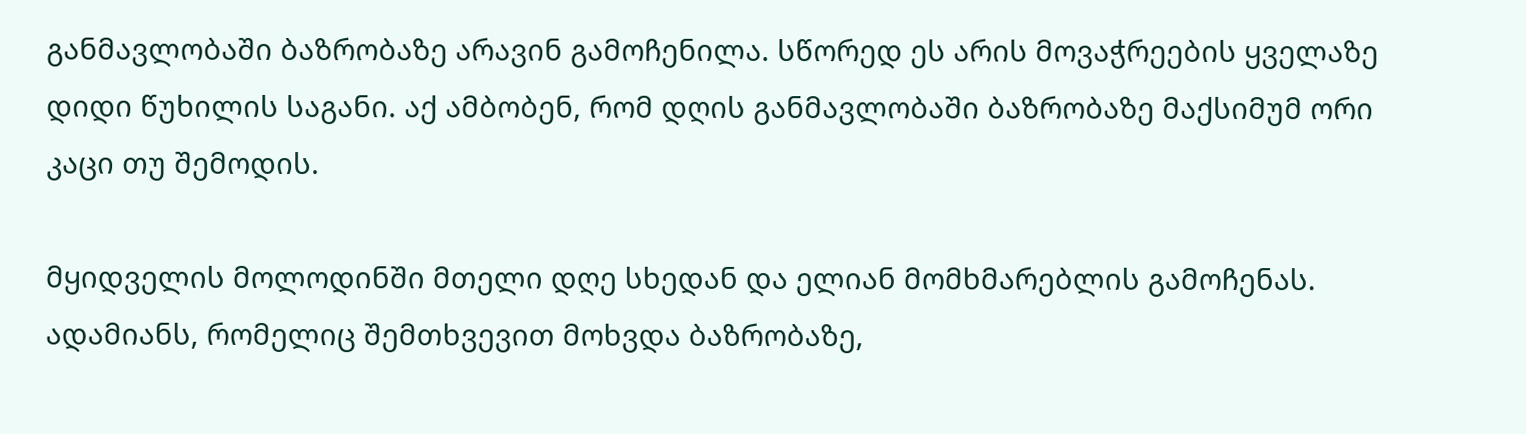განმავლობაში ბაზრობაზე არავინ გამოჩენილა. სწორედ ეს არის მოვაჭრეების ყველაზე დიდი წუხილის საგანი. აქ ამბობენ, რომ დღის განმავლობაში ბაზრობაზე მაქსიმუმ ორი კაცი თუ შემოდის.

მყიდველის მოლოდინში მთელი დღე სხედან და ელიან მომხმარებლის გამოჩენას. ადამიანს, რომელიც შემთხვევით მოხვდა ბაზრობაზე,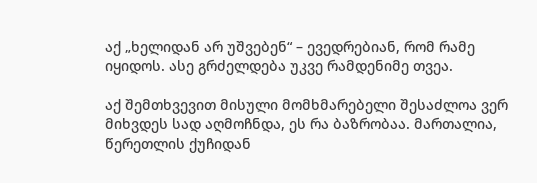აქ „ხელიდან არ უშვებენ“ – ევედრებიან, რომ რამე იყიდოს. ასე გრძელდება უკვე რამდენიმე თვეა.

აქ შემთხვევით მისული მომხმარებელი შესაძლოა ვერ მიხვდეს სად აღმოჩნდა, ეს რა ბაზრობაა. მართალია, წერეთლის ქუჩიდან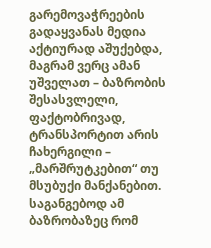გარემოვაჭრეების გადაყვანას მედია აქტიურად აშუქებდა, მაგრამ ვერც ამან უშველათ – ბაზრობის შესასვლელი, ფაქტობრივად, ტრანსპორტით არის ჩახერგილი – „მარშრუტკებით“ თუ მსუბუქი მანქანებით. საგანგებოდ ამ ბაზრობაზეც რომ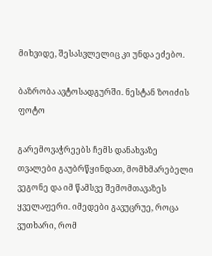მიხვიდე, შესასვლელიც კი უნდა ეძებო.

ბაზრობა ავტოსადგურში. ნესტან ზოიძის ფოტო

გარემოვაჭრეებს ჩემს დანახვაზე თვალები გაუბრწყინდათ, მომხმარებელი ვეგონე და იმ წამსვე შემომთავაზეს ყველაფერი. იმედები გავუცრუე, როცა ვუთხარი, რომ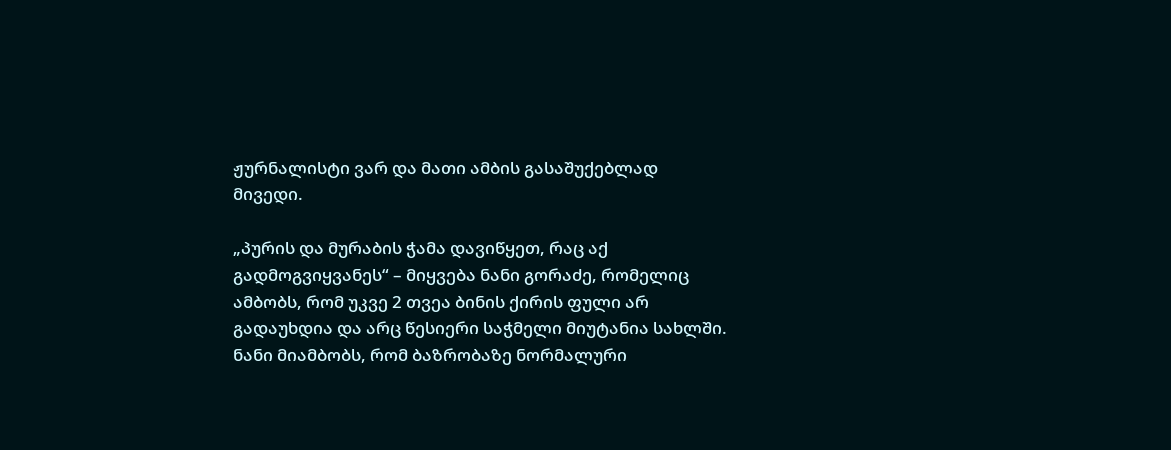ჟურნალისტი ვარ და მათი ამბის გასაშუქებლად მივედი.

„პურის და მურაბის ჭამა დავიწყეთ, რაც აქ გადმოგვიყვანეს“ – მიყვება ნანი გორაძე, რომელიც ამბობს, რომ უკვე 2 თვეა ბინის ქირის ფული არ გადაუხდია და არც წესიერი საჭმელი მიუტანია სახლში. ნანი მიამბობს, რომ ბაზრობაზე ნორმალური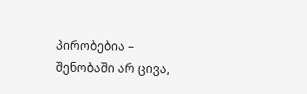პირობებია – შენობაში არ ცივა,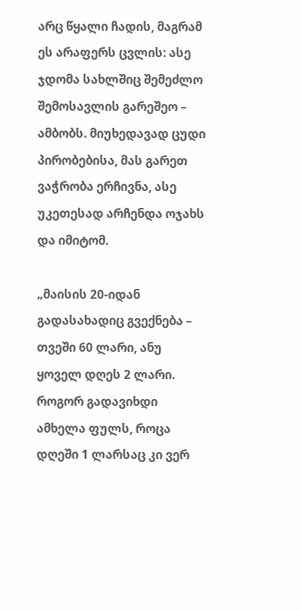არც წყალი ჩადის, მაგრამ ეს არაფერს ცვლის: ასე ჯდომა სახლშიც შემეძლო შემოსავლის გარეშეო – ამბობს. მიუხედავად ცუდი პირობებისა, მას გარეთ ვაჭრობა ერჩივნა, ასე უკეთესად არჩენდა ოჯახს და იმიტომ.

„მაისის 20-იდან გადასახადიც გვექნება – თვეში 60 ლარი, ანუ ყოველ დღეს 2 ლარი. როგორ გადავიხდი ამხელა ფულს, როცა დღეში 1 ლარსაც კი ვერ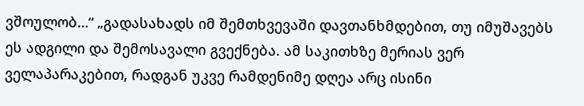ვშოულობ…“ „გადასახადს იმ შემთხვევაში დავთანხმდებით, თუ იმუშავებს ეს ადგილი და შემოსავალი გვექნება. ამ საკითხზე მერიას ვერ ველაპარაკებით, რადგან უკვე რამდენიმე დღეა არც ისინი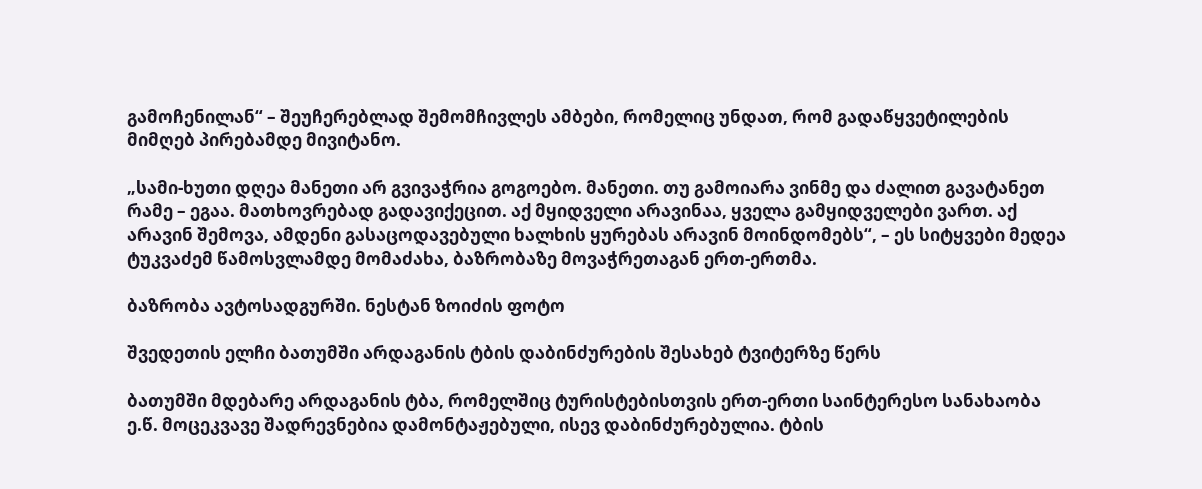გამოჩენილან“ – შეუჩერებლად შემომჩივლეს ამბები, რომელიც უნდათ, რომ გადაწყვეტილების მიმღებ პირებამდე მივიტანო.

„სამი-ხუთი დღეა მანეთი არ გვივაჭრია გოგოებო. მანეთი. თუ გამოიარა ვინმე და ძალით გავატანეთ რამე – ეგაა. მათხოვრებად გადავიქეცით. აქ მყიდველი არავინაა, ყველა გამყიდველები ვართ. აქ არავინ შემოვა, ამდენი გასაცოდავებული ხალხის ყურებას არავინ მოინდომებს“, – ეს სიტყვები მედეა ტუკვაძემ წამოსვლამდე მომაძახა, ბაზრობაზე მოვაჭრეთაგან ერთ-ერთმა.

ბაზრობა ავტოსადგურში. ნესტან ზოიძის ფოტო

შვედეთის ელჩი ბათუმში არდაგანის ტბის დაბინძურების შესახებ ტვიტერზე წერს

ბათუმში მდებარე არდაგანის ტბა, რომელშიც ტურისტებისთვის ერთ-ერთი საინტერესო სანახაობა ე.წ. მოცეკვავე შადრევნებია დამონტაჟებული, ისევ დაბინძურებულია. ტბის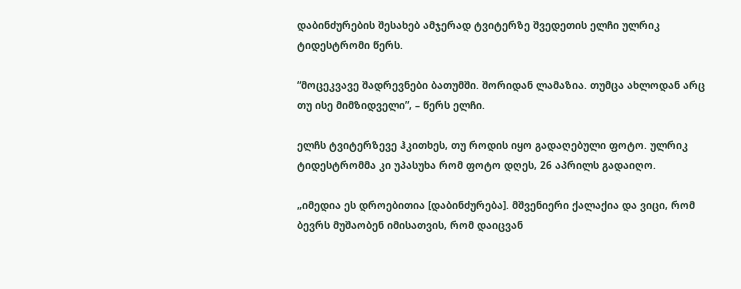დაბინძურების შესახებ ამჯერად ტვიტერზე შვედეთის ელჩი ულრიკ ტიდესტრომი წერს.

“მოცეკვავე შადრევნები ბათუმში. შორიდან ლამაზია. თუმცა ახლოდან არც თუ ისე მიმზიდველი”, – წერს ელჩი.

ელჩს ტვიტერზევე ჰკითხეს, თუ როდის იყო გადაღებული ფოტო. ულრიკ ტიდესტრომმა კი უპასუხა რომ ფოტო დღეს, 26 აპრილს გადაიღო.

„იმედია ეს დროებითია [დაბინძურება]. მშვენიერი ქალაქია და ვიცი, რომ ბევრს მუშაობენ იმისათვის, რომ დაიცვან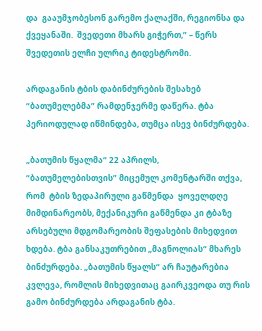და  გააუმჯობესონ გარემო ქალაქში, რეგიონსა და ქვეყანაში.  შვედეთი მხარს გიჭერთ,” – წერს შვედეთის ელჩი ულრიკ ტიდესტრომი.

არდაგანის ტბის დაბინძურების შესახებ “ბათუმელებმა” რამდენჯერმე დაწერა. ტბა პერიოდულად იწმინდება, თუმცა ისევ ბინძურდება.

„ბათუმის წყალმა“ 22 აპრილს,  “ბათუმელებისთვის” მიცემულ კომენტარში თქვა, რომ  ტბის ზედაპირული გაწმენდა  ყოველდღე მიმდინარეობს, მექანიკური გაწმენდა კი ტბაზე არსებული მდგომარეობის შეფასების მიხედვით ხდება. ტბა განსაკუთრებით „მაგნოლიას“ მხარეს ბინძურდება. „ბათუმის წყალს“ არ ჩაუტარებია კვლევა, რომლის მიხედვითაც გაირკვეოდა თუ რის გამო ბინძურდება არდაგანის ტბა.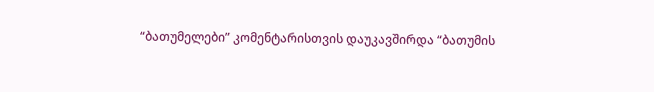“ბათუმელები” კომენტარისთვის დაუკავშირდა “ბათუმის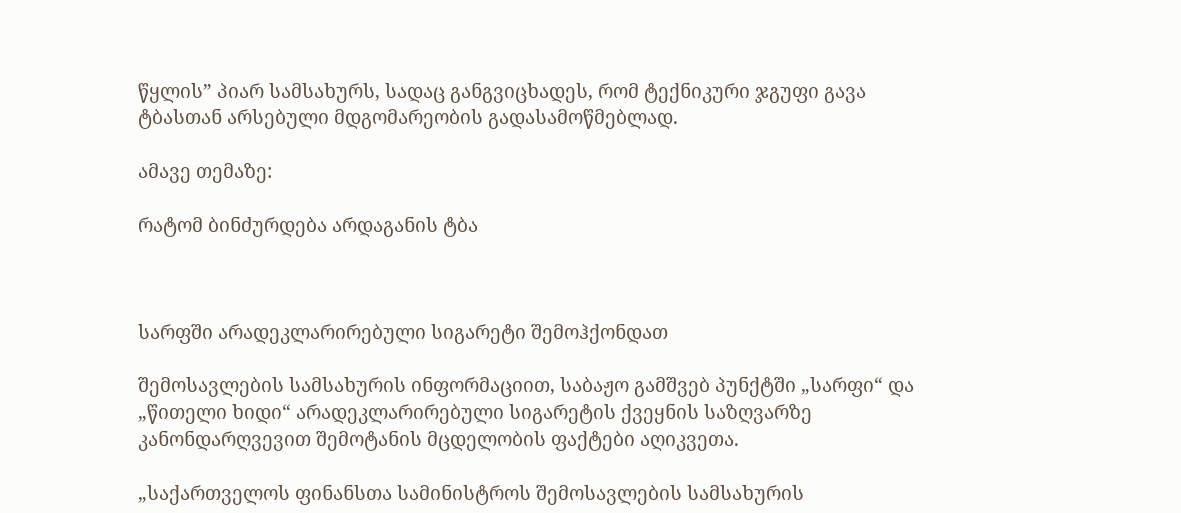წყლის” პიარ სამსახურს, სადაც განგვიცხადეს, რომ ტექნიკური ჯგუფი გავა ტბასთან არსებული მდგომარეობის გადასამოწმებლად.

ამავე თემაზე:

რატომ ბინძურდება არდაგანის ტბა



სარფში არადეკლარირებული სიგარეტი შემოჰქონდათ

შემოსავლების სამსახურის ინფორმაციით, საბაჟო გამშვებ პუნქტში „სარფი“ და „წითელი ხიდი“ არადეკლარირებული სიგარეტის ქვეყნის საზღვარზე კანონდარღვევით შემოტანის მცდელობის ფაქტები აღიკვეთა.

„საქართველოს ფინანსთა სამინისტროს შემოსავლების სამსახურის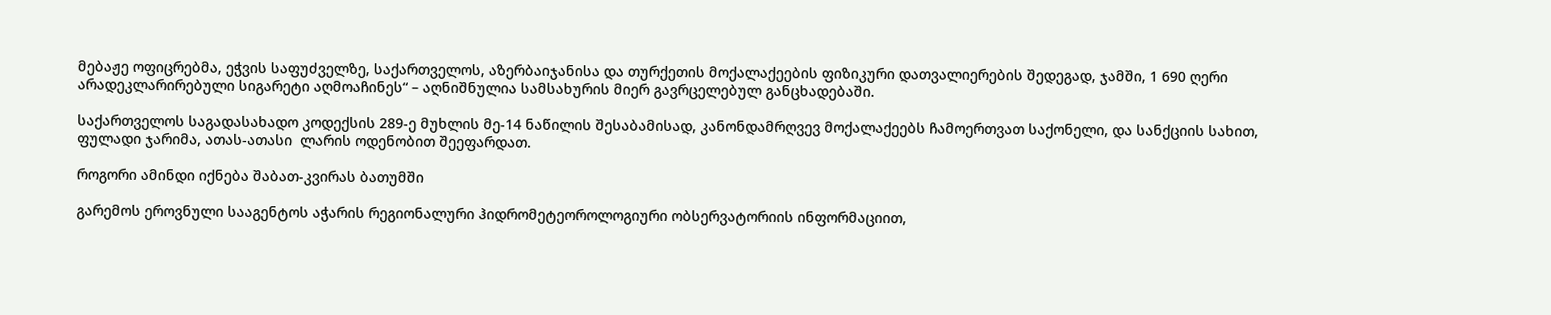მებაჟე ოფიცრებმა, ეჭვის საფუძველზე, საქართველოს, აზერბაიჯანისა და თურქეთის მოქალაქეების ფიზიკური დათვალიერების შედეგად, ჯამში, 1 690 ღერი არადეკლარირებული სიგარეტი აღმოაჩინეს“ – აღნიშნულია სამსახურის მიერ გავრცელებულ განცხადებაში.

საქართველოს საგადასახადო კოდექსის 289-ე მუხლის მე-14 ნაწილის შესაბამისად, კანონდამრღვევ მოქალაქეებს ჩამოერთვათ საქონელი, და სანქციის სახით, ფულადი ჯარიმა, ათას-ათასი  ლარის ოდენობით შეეფარდათ.

როგორი ამინდი იქნება შაბათ-კვირას ბათუმში

გარემოს ეროვნული სააგენტოს აჭარის რეგიონალური ჰიდრომეტეოროლოგიური ობსერვატორიის ინფორმაციით,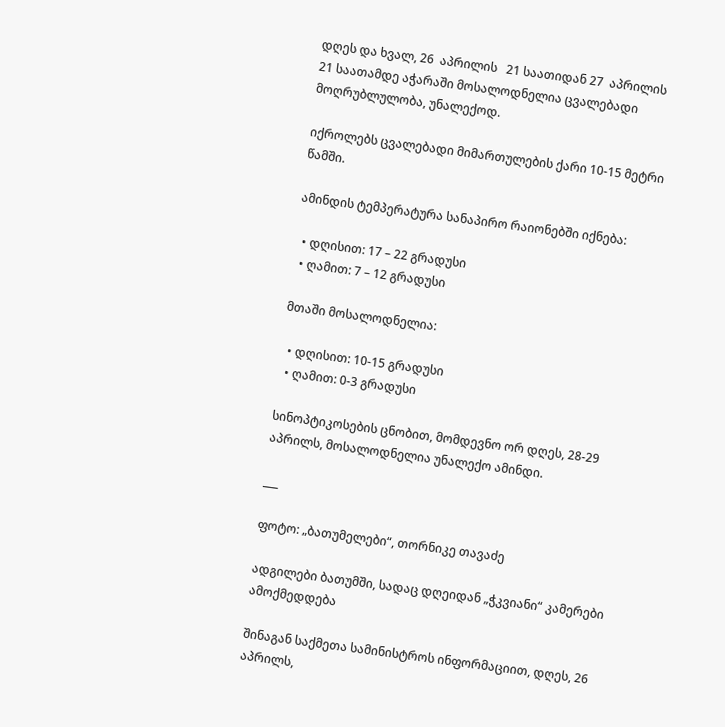დღეს და ხვალ, 26  აპრილის   21 საათიდან 27  აპრილის  21 საათამდე აჭარაში მოსალოდნელია ცვალებადი მოღრუბლულობა, უნალექოდ.

იქროლებს ცვალებადი მიმართულების ქარი 10-15 მეტრი წამში.

ამინდის ტემპერატურა სანაპირო რაიონებში იქნება:

  • დღისით: 17 – 22 გრადუსი
  • ღამით: 7 – 12 გრადუსი

მთაში მოსალოდნელია:

  • დღისით: 10-15 გრადუსი
  • ღამით: 0-3 გრადუსი

სინოპტიკოსების ცნობით, მომდევნო ორ დღეს, 28-29 აპრილს, მოსალოდნელია უნალექო ამინდი.

___

ფოტო: „ბათუმელები“, თორნიკე თავაძე

ადგილები ბათუმში, სადაც დღეიდან „ჭკვიანი“ კამერები ამოქმედდება

შინაგან საქმეთა სამინისტროს ინფორმაციით, დღეს, 26 აპრილს,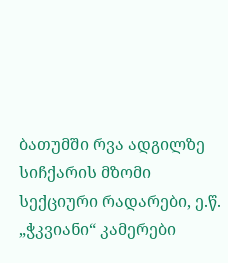ბათუმში რვა ადგილზე სიჩქარის მზომი სექციური რადარები, ე.წ. „ჭკვიანი“ კამერები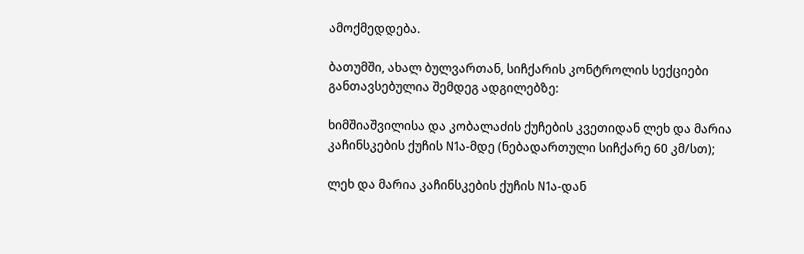ამოქმედდება.

ბათუმში, ახალ ბულვართან, სიჩქარის კონტროლის სექციები განთავსებულია შემდეგ ადგილებზე:

ხიმშიაშვილისა და კობალაძის ქუჩების კვეთიდან ლეხ და მარია კაჩინსკების ქუჩის N1ა-მდე (ნებადართული სიჩქარე 60 კმ/სთ);

ლეხ და მარია კაჩინსკების ქუჩის N1ა-დან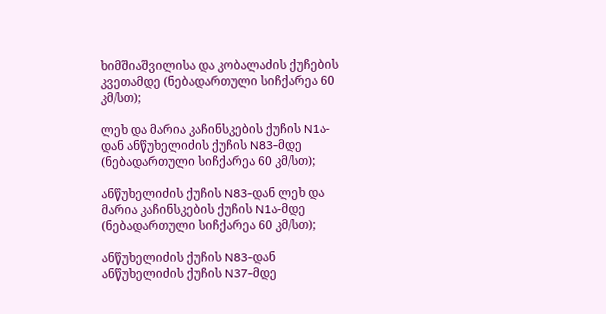ხიმშიაშვილისა და კობალაძის ქუჩების კვეთამდე (ნებადართული სიჩქარეა 60 კმ/სთ);

ლეხ და მარია კაჩინსკების ქუჩის N1ა-დან ანწუხელიძის ქუჩის N83-მდე (ნებადართული სიჩქარეა 60 კმ/სთ);

ანწუხელიძის ქუჩის N83-დან ლეხ და მარია კაჩინსკების ქუჩის N1ა-მდე (ნებადართული სიჩქარეა 60 კმ/სთ);

ანწუხელიძის ქუჩის N83-დან ანწუხელიძის ქუჩის N37-მდე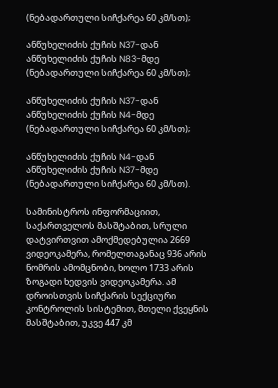(ნებადართული სიჩქარეა 60 კმ/სთ);

ანწუხელიძის ქუჩის N37-დან ანწუხელიძის ქუჩის N83-მდე (ნებადართული სიჩქარეა 60 კმ/სთ);

ანწუხელიძის ქუჩის N37-დან ანწუხელიძის ქუჩის N4-მდე (ნებადართული სიჩქარეა 60 კმ/სთ);

ანწუხელიძის ქუჩის N4-დან ანწუხელიძის ქუჩის N37-მდე (ნებადართული სიჩქარეა 60 კმ/სთ).

სამინისტროს ინფორმაციით, საქართველოს მასშტაბით, სრული დატვირთვით ამოქმედებულია 2669 ვიდეოკამერა, რომელთაგანაც 936 არის ნომრის ამომცნობი, ხოლო 1733 არის ზოგადი ხედვის ვიდეოკამერა. ამ დროისთვის სიჩქარის სექციური კონტროლის სისტემით, მთელი ქვეყნის მასშტაბით, უკვე 447 კმ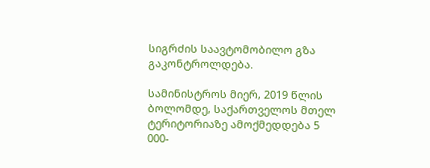სიგრძის საავტომობილო გზა გაკონტროლდება.

სამინისტროს მიერ, 2019 წლის ბოლომდე, საქართველოს მთელ ტერიტორიაზე ამოქმედდება 5 000-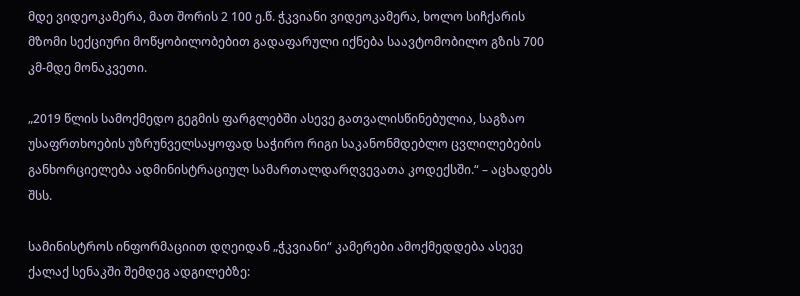მდე ვიდეოკამერა, მათ შორის 2 100 ე.წ. ჭკვიანი ვიდეოკამერა, ხოლო სიჩქარის მზომი სექციური მოწყობილობებით გადაფარული იქნება საავტომობილო გზის 700 კმ-მდე მონაკვეთი.

„2019 წლის სამოქმედო გეგმის ფარგლებში ასევე გათვალისწინებულია, საგზაო უსაფრთხოების უზრუნველსაყოფად საჭირო რიგი საკანონმდებლო ცვლილებების განხორციელება ადმინისტრაციულ სამართალდარღვევათა კოდექსში.“ – აცხადებს შსს.

სამინისტროს ინფორმაციით დღეიდან „ჭკვიანი“ კამერები ამოქმედდება ასევე ქალაქ სენაკში შემდეგ ადგილებზე: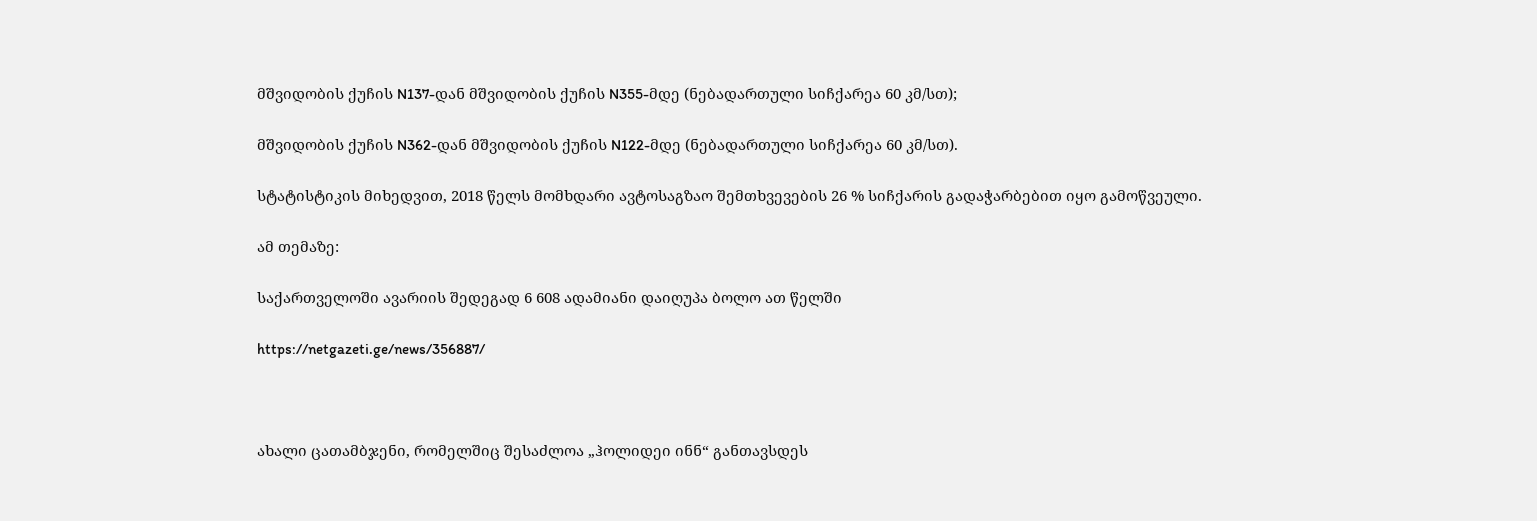მშვიდობის ქუჩის N137-დან მშვიდობის ქუჩის N355-მდე (ნებადართული სიჩქარეა 60 კმ/სთ);

მშვიდობის ქუჩის N362-დან მშვიდობის ქუჩის N122-მდე (ნებადართული სიჩქარეა 60 კმ/სთ).

სტატისტიკის მიხედვით, 2018 წელს მომხდარი ავტოსაგზაო შემთხვევების 26 % სიჩქარის გადაჭარბებით იყო გამოწვეული.

ამ თემაზე:

საქართველოში ავარიის შედეგად 6 608 ადამიანი დაიღუპა ბოლო ათ წელში

https://netgazeti.ge/news/356887/



ახალი ცათამბჯენი, რომელშიც შესაძლოა „ჰოლიდეი ინნ“ განთავსდეს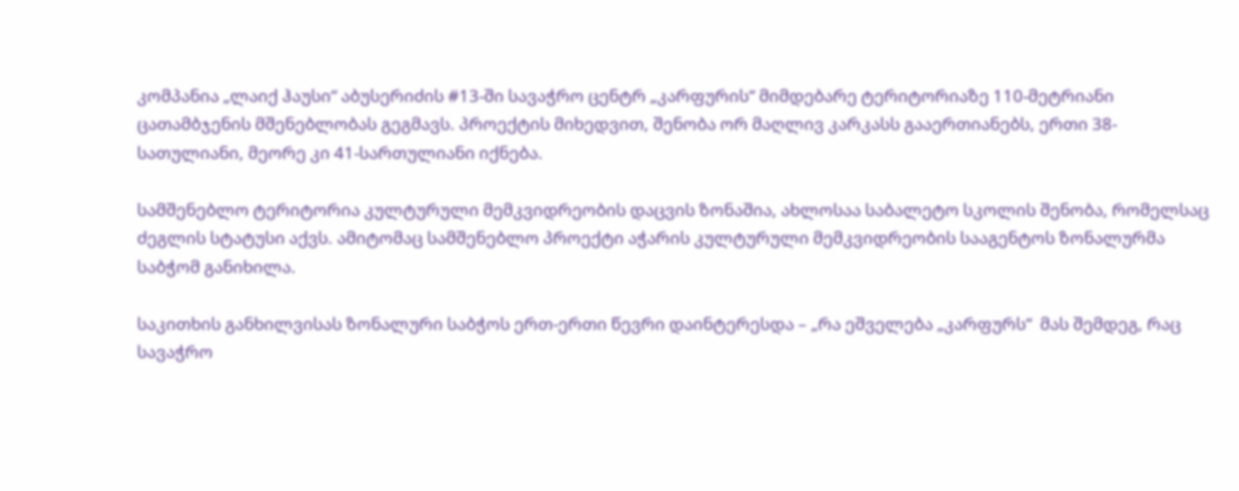კომპანია „ლაიქ ჰაუსი“ აბუსერიძის #13-ში სავაჭრო ცენტრ „კარფურის“ მიმდებარე ტერიტორიაზე 110-მეტრიანი ცათამბჯენის მშენებლობას გეგმავს. პროექტის მიხედვით, შენობა ორ მაღლივ კარკასს გააერთიანებს, ერთი 38-სათულიანი, მეორე კი 41-სართულიანი იქნება.

სამშენებლო ტერიტორია კულტურული მემკვიდრეობის დაცვის ზონაშია, ახლოსაა საბალეტო სკოლის შენობა, რომელსაც ძეგლის სტატუსი აქვს. ამიტომაც სამშენებლო პროექტი აჭარის კულტურული მემკვიდრეობის სააგენტოს ზონალურმა საბჭომ განიხილა.

საკითხის განხილვისას ზონალური საბჭოს ერთ-ერთი წევრი დაინტერესდა – „რა ეშველება „კარფურს“  მას შემდეგ, რაც სავაჭრო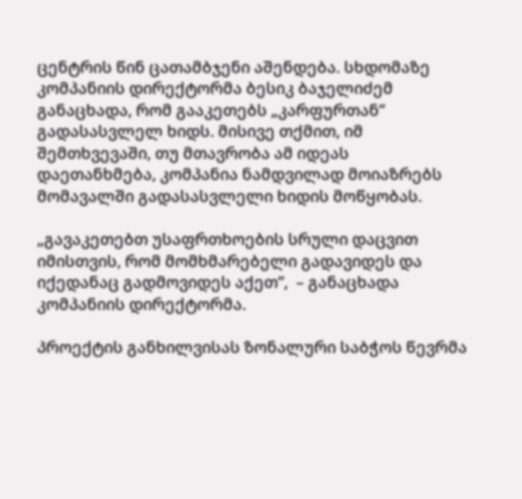ცენტრის წინ ცათამბჯენი აშენდება. სხდომაზე კომპანიის დირექტორმა ბესიკ ბაჯელიძემ განაცხადა, რომ გააკეთებს „კარფურთან“ გადასასვლელ ხიდს. მისივე თქმით, იმ შემთხვევაში, თუ მთავრობა ამ იდეას დაეთანხმება, კომპანია ნამდვილად მოიაზრებს მომავალში გადასასვლელი ხიდის მოწყობას.

„გავაკეთებთ უსაფრთხოების სრული დაცვით იმისთვის, რომ მომხმარებელი გადავიდეს და იქედანაც გადმოვიდეს აქეთ“,  – განაცხადა კომპანიის დირექტორმა.

პროექტის განხილვისას ზონალური საბჭოს წევრმა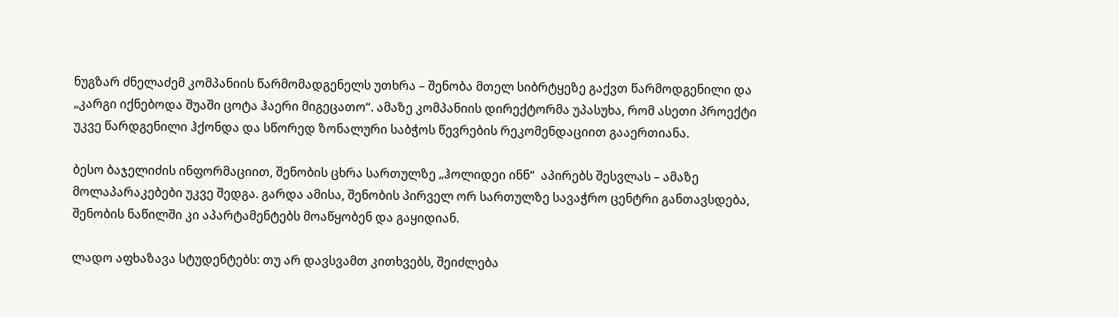ნუგზარ ძნელაძემ კომპანიის წარმომადგენელს უთხრა – შენობა მთელ სიბრტყეზე გაქვთ წარმოდგენილი და „კარგი იქნებოდა შუაში ცოტა ჰაერი მიგეცათო“. ამაზე კომპანიის დირექტორმა უპასუხა, რომ ასეთი პროექტი უკვე წარდგენილი ჰქონდა და სწორედ ზონალური საბჭოს წევრების რეკომენდაციით გააერთიანა.

ბესო ბაჯელიძის ინფორმაციით, შენობის ცხრა სართულზე „ჰოლიდეი ინნ“  აპირებს შესვლას – ამაზე მოლაპარაკებები უკვე შედგა. გარდა ამისა, შენობის პირველ ორ სართულზე სავაჭრო ცენტრი განთავსდება, შენობის ნაწილში კი აპარტამენტებს მოაწყობენ და გაყიდიან.

ლადო აფხაზავა სტუდენტებს: თუ არ დავსვამთ კითხვებს, შეიძლება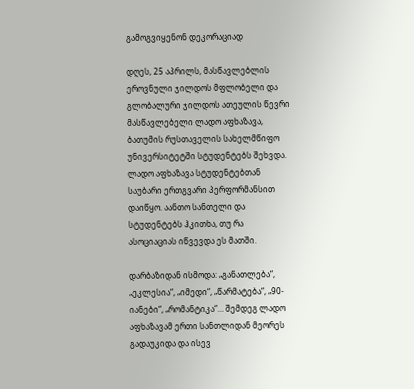გამოგვიყენონ დეკორაციად

დღეს, 25 აპრილს, მასწავლებლის ეროვნული ჯილდოს მფლობელი და გლობალური ჯილდოს ათეულის წევრი მასწავლებელი ლადო აფხაზავა, ბათუმის რუსთაველის სახელმწიფო უნივერსიტეტში სტუდენტებს შეხვდა. ლადო აფხაზავა სტუდენტებთან საუბარი ერთგვარი პერფორმანსით დაიწყო. აანთო სანთელი და სტუდენტებს ჰკითხა, თუ რა ასოციაციას იწვევდა ეს მათში.

დარბაზიდან ისმოდა: „განათლება“, „ეკლესია“, „იმედი“, „წარმატება“, „90-იანები“, „რომანტიკა“… შემდეგ ლადო აფხაზავამ ერთი სანთლიდან მეორეს გადაუკიდა და ისევ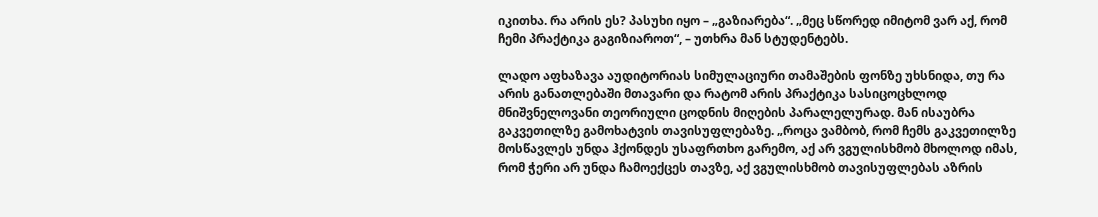იკითხა. რა არის ეს? პასუხი იყო – „გაზიარება“. „მეც სწორედ იმიტომ ვარ აქ, რომ ჩემი პრაქტიკა გაგიზიაროთ“, – უთხრა მან სტუდენტებს.

ლადო აფხაზავა აუდიტორიას სიმულაციური თამაშების ფონზე უხსნიდა, თუ რა არის განათლებაში მთავარი და რატომ არის პრაქტიკა სასიცოცხლოდ მნიშვნელოვანი თეორიული ცოდნის მიღების პარალელურად. მან ისაუბრა გაკვეთილზე გამოხატვის თავისუფლებაზე. „როცა ვამბობ, რომ ჩემს გაკვეთილზე მოსწავლეს უნდა ჰქონდეს უსაფრთხო გარემო, აქ არ ვგულისხმობ მხოლოდ იმას, რომ ჭერი არ უნდა ჩამოექცეს თავზე, აქ ვგულისხმობ თავისუფლებას აზრის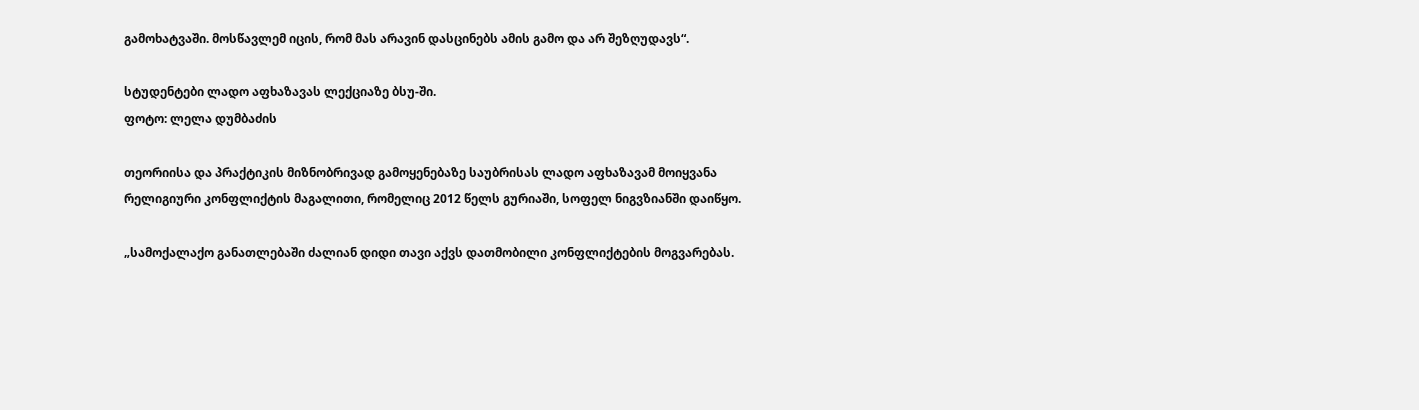გამოხატვაში. მოსწავლემ იცის, რომ მას არავინ დასცინებს ამის გამო და არ შეზღუდავს“.

სტუდენტები ლადო აფხაზავას ლექციაზე ბსუ-ში.
ფოტო: ლელა დუმბაძის

თეორიისა და პრაქტიკის მიზნობრივად გამოყენებაზე საუბრისას ლადო აფხაზავამ მოიყვანა რელიგიური კონფლიქტის მაგალითი, რომელიც 2012 წელს გურიაში, სოფელ ნიგვზიანში დაიწყო.

„სამოქალაქო განათლებაში ძალიან დიდი თავი აქვს დათმობილი კონფლიქტების მოგვარებას.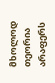მხოლოდ თეორია არაფერს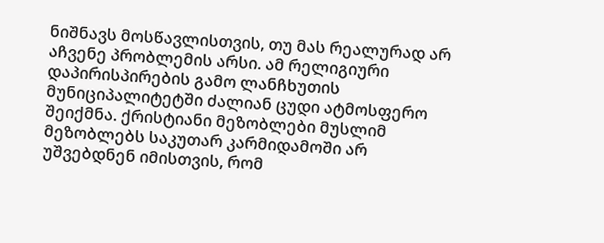ნიშნავს მოსწავლისთვის, თუ მას რეალურად არ აჩვენე პრობლემის არსი. ამ რელიგიური დაპირისპირების გამო ლანჩხუთის მუნიციპალიტეტში ძალიან ცუდი ატმოსფერო შეიქმნა. ქრისტიანი მეზობლები მუსლიმ მეზობლებს საკუთარ კარმიდამოში არ უშვებდნენ იმისთვის, რომ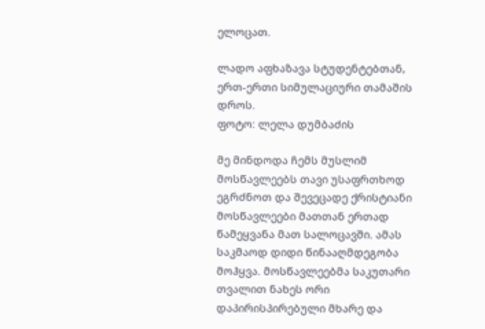ელოცათ.

ლადო აფხაზავა სტუდენტებთან, ერთ-ერთი სიმულაციური თამაშის დროს.
ფოტო: ლელა დუმბაძის

მე მინდოდა ჩემს მუსლიმ მოსწავლეებს თავი უსაფრთხოდ ეგრძნოთ და შევეცადე ქრისტიანი მოსწავლეები მათთან ერთად წამეყვანა მათ სალოცავში. ამას საკმაოდ დიდი წინააღმდეგობა მოჰყვა. მოსწავლეებმა საკუთარი თვალით ნახეს ორი დაპირისპირებული მხარე და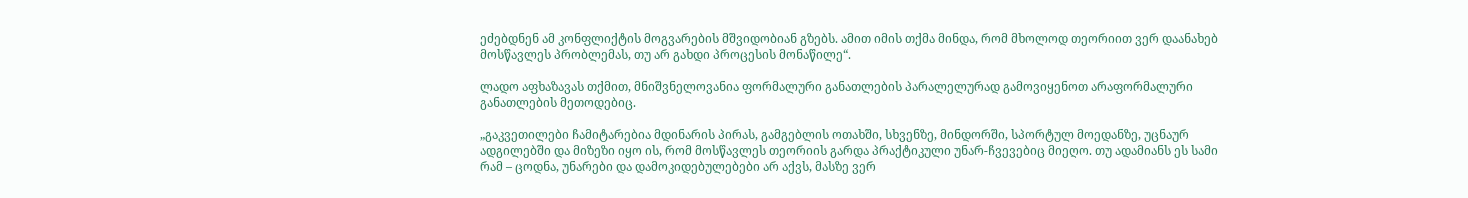ეძებდნენ ამ კონფლიქტის მოგვარების მშვიდობიან გზებს. ამით იმის თქმა მინდა, რომ მხოლოდ თეორიით ვერ დაანახებ მოსწავლეს პრობლემას, თუ არ გახდი პროცესის მონაწილე“.

ლადო აფხაზავას თქმით, მნიშვნელოვანია ფორმალური განათლების პარალელურად გამოვიყენოთ არაფორმალური განათლების მეთოდებიც.

„გაკვეთილები ჩამიტარებია მდინარის პირას, გამგებლის ოთახში, სხვენზე, მინდორში, სპორტულ მოედანზე, უცნაურ ადგილებში და მიზეზი იყო ის, რომ მოსწავლეს თეორიის გარდა პრაქტიკული უნარ-ჩვევებიც მიეღო. თუ ადამიანს ეს სამი რამ – ცოდნა, უნარები და დამოკიდებულებები არ აქვს, მასზე ვერ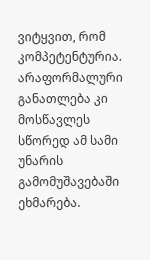ვიტყვით, რომ კომპეტენტურია. არაფორმალური განათლება კი მოსწავლეს სწორედ ამ სამი უნარის გამომუშავებაში ეხმარება.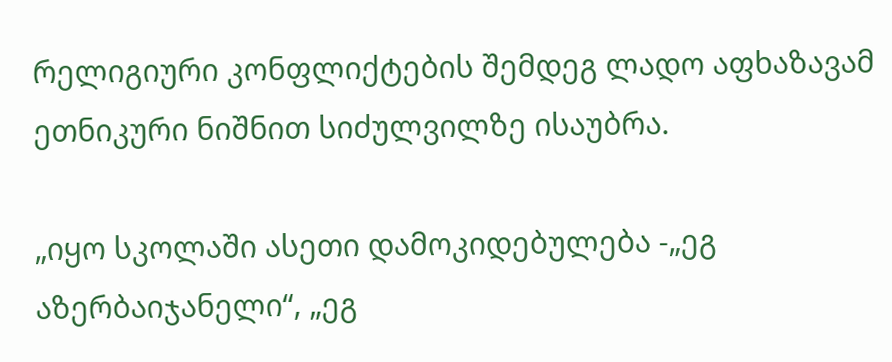რელიგიური კონფლიქტების შემდეგ ლადო აფხაზავამ  ეთნიკური ნიშნით სიძულვილზე ისაუბრა.

„იყო სკოლაში ასეთი დამოკიდებულება -„ეგ აზერბაიჯანელი“, „ეგ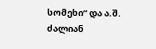სომეხი“ და ა.შ. ძალიან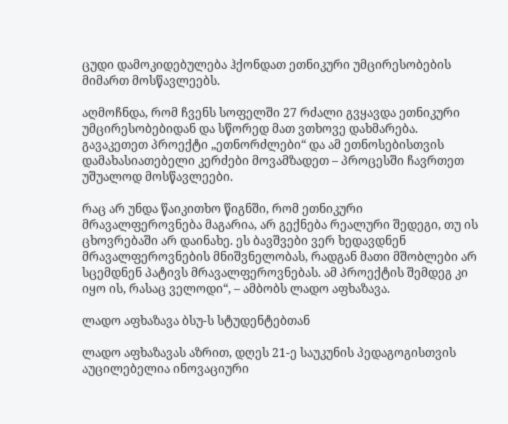ცუდი დამოკიდებულება ჰქონდათ ეთნიკური უმცირესობების მიმართ მოსწავლეებს.

აღმოჩნდა, რომ ჩვენს სოფელში 27 რძალი გვყავდა ეთნიკური უმცირესობებიდან და სწორედ მათ ვთხოვე დახმარება. გავაკეთეთ პროექტი „ეთნორძლები“ და ამ ეთნოსებისთვის დამახასიათებელი კერძები მოვამზადეთ – პროცესში ჩავრთეთ უშუალოდ მოსწავლეები.

რაც არ უნდა წაიკითხო წიგნში, რომ ეთნიკური მრავალფეროვნება მაგარია, არ გექნება რეალური შედეგი, თუ ის ცხოვრებაში არ დაინახე. ეს ბავშვები ვერ ხედავდნენ მრავალფეროვნების მნიშვნელობას, რადგან მათი მშობლები არ სცემდნენ პატივს მრავალფეროვნებას. ამ პროექტის შემდეგ კი იყო ის, რასაც ველოდი“, – ამბობს ლადო აფხაზავა.

ლადო აფხაზავა ბსუ-ს სტუდენტებთან

ლადო აფხაზავას აზრით, დღეს 21-ე საუკუნის პედაგოგისთვის აუცილებელია ინოვაციური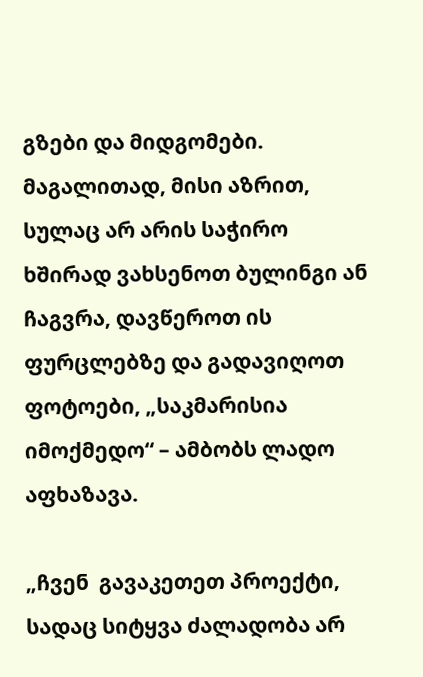გზები და მიდგომები. მაგალითად, მისი აზრით, სულაც არ არის საჭირო ხშირად ვახსენოთ ბულინგი ან ჩაგვრა, დავწეროთ ის ფურცლებზე და გადავიღოთ ფოტოები, „საკმარისია იმოქმედო“ – ამბობს ლადო აფხაზავა.

„ჩვენ  გავაკეთეთ პროექტი, სადაც სიტყვა ძალადობა არ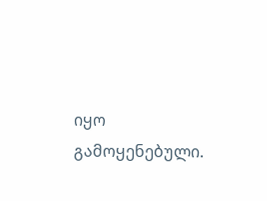იყო გამოყენებული.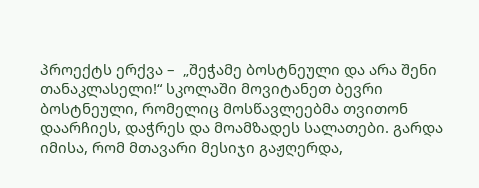პროექტს ერქვა –  „შეჭამე ბოსტნეული და არა შენი თანაკლასელი!“ სკოლაში მოვიტანეთ ბევრი ბოსტნეული, რომელიც მოსწავლეებმა თვითონ დაარჩიეს, დაჭრეს და მოამზადეს სალათები. გარდა იმისა, რომ მთავარი მესიჯი გაჟღერდა,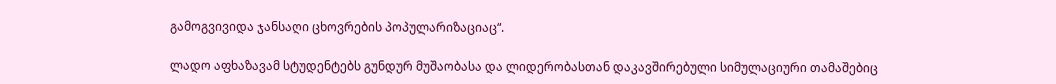გამოგვივიდა ჯანსაღი ცხოვრების პოპულარიზაციაც“.

ლადო აფხაზავამ სტუდენტებს გუნდურ მუშაობასა და ლიდერობასთან დაკავშირებული სიმულაციური თამაშებიც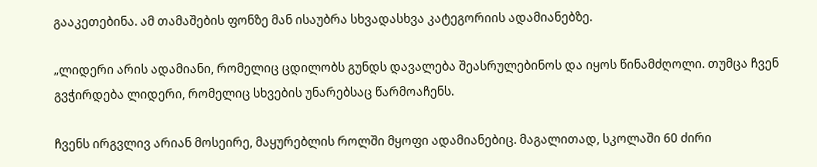გააკეთებინა. ამ თამაშების ფონზე მან ისაუბრა სხვადასხვა კატეგორიის ადამიანებზე.

„ლიდერი არის ადამიანი, რომელიც ცდილობს გუნდს დავალება შეასრულებინოს და იყოს წინამძღოლი. თუმცა ჩვენ გვჭირდება ლიდერი, რომელიც სხვების უნარებსაც წარმოაჩენს.

ჩვენს ირგვლივ არიან მოსეირე, მაყურებლის როლში მყოფი ადამიანებიც. მაგალითად, სკოლაში 60 ძირი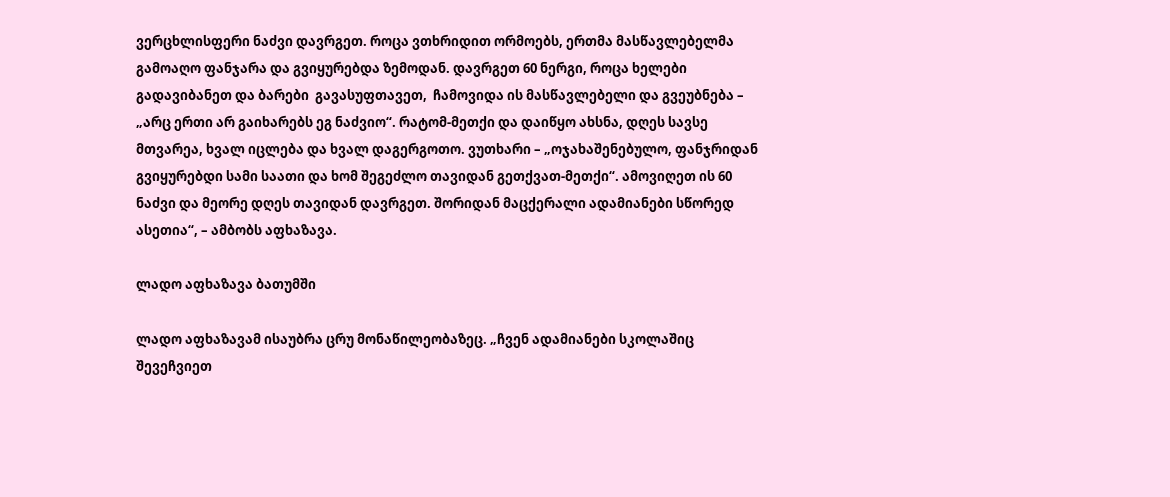ვერცხლისფერი ნაძვი დავრგეთ. როცა ვთხრიდით ორმოებს, ერთმა მასწავლებელმა გამოაღო ფანჯარა და გვიყურებდა ზემოდან. დავრგეთ 60 ნერგი, როცა ხელები გადავიბანეთ და ბარები  გავასუფთავეთ,  ჩამოვიდა ის მასწავლებელი და გვეუბნება – „არც ერთი არ გაიხარებს ეგ ნაძვიო“. რატომ-მეთქი და დაიწყო ახსნა, დღეს სავსე მთვარეა, ხვალ იცლება და ხვალ დაგერგოთო. ვუთხარი – „ოჯახაშენებულო, ფანჯრიდან გვიყურებდი სამი საათი და ხომ შეგეძლო თავიდან გეთქვათ-მეთქი“. ამოვიღეთ ის 60 ნაძვი და მეორე დღეს თავიდან დავრგეთ. შორიდან მაცქერალი ადამიანები სწორედ ასეთია“, – ამბობს აფხაზავა.

ლადო აფხაზავა ბათუმში

ლადო აფხაზავამ ისაუბრა ცრუ მონაწილეობაზეც. „ჩვენ ადამიანები სკოლაშიც შევეჩვიეთ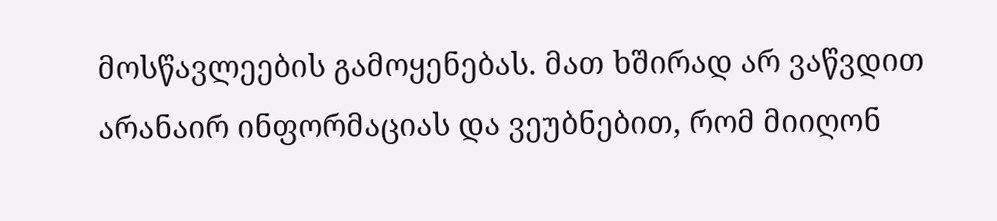მოსწავლეების გამოყენებას. მათ ხშირად არ ვაწვდით არანაირ ინფორმაციას და ვეუბნებით, რომ მიიღონ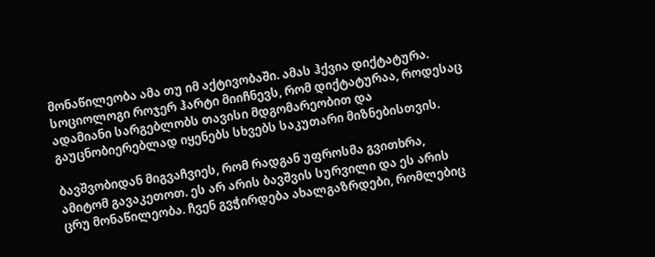მონაწილეობა ამა თუ იმ აქტივობაში. ამას ჰქვია დიქტატურა. სოციოლოგი როჯერ ჰარტი მიიჩნევს, რომ დიქტატურაა, როდესაც ადამიანი სარგებლობს თავისი მდგომარეობით და გაუცნობიერებლად იყენებს სხვებს საკუთარი მიზნებისთვის.

ბავშვობიდან მიგვაჩვიეს, რომ რადგან უფროსმა გვითხრა, ამიტომ გავაკეთოთ. ეს არ არის ბავშვის სურვილი და ეს არის ცრუ მონაწილეობა. ჩვენ გვჭირდება ახალგაზრდები, რომლებიც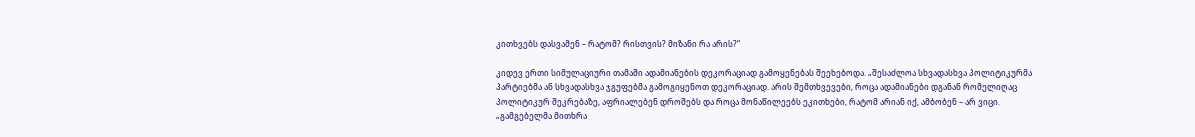კითხვებს დასვამენ – რატომ? რისთვის? მიზანი რა არის?“

კიდევ ერთი სიმულაციური თამაში ადამიანების დეკორაციად გამოყენებას შეეხებოდა. „შესაძლოა სხვადასხვა პოლიტიკურმა პარტიებმა ან სხვადასხვა ჯგუფებმა გამოგიყენოთ დეკორაციად. არის შემთხვევები, როცა ადამიანები დგანან რომელიღაც პოლიტიკურ შეკრებაზე, აფრიალებენ დროშებს და როცა მონაწილეებს ეკითხები, რატომ არიან იქ, ამბობენ – არ ვიცი. „გამგებელმა მითხრა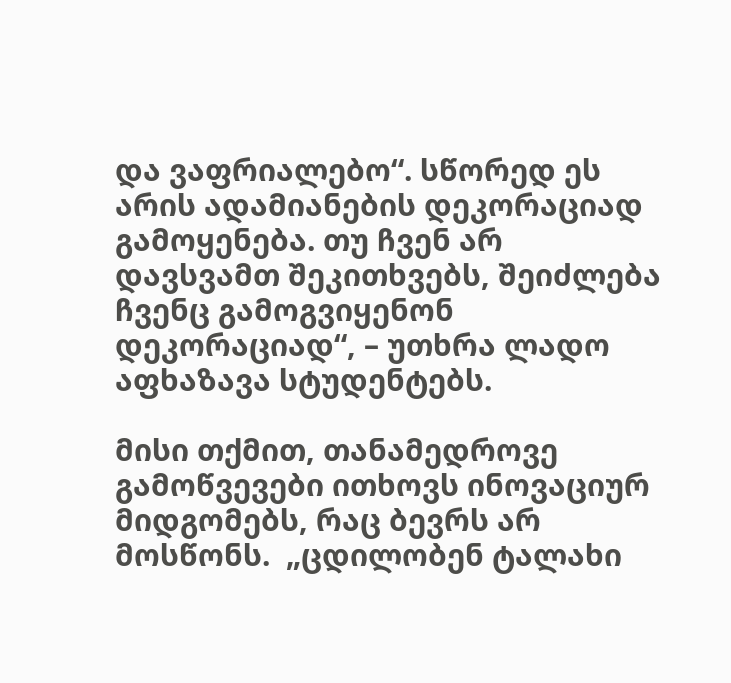და ვაფრიალებო“. სწორედ ეს არის ადამიანების დეკორაციად გამოყენება. თუ ჩვენ არ დავსვამთ შეკითხვებს, შეიძლება ჩვენც გამოგვიყენონ დეკორაციად“, – უთხრა ლადო აფხაზავა სტუდენტებს.

მისი თქმით, თანამედროვე გამოწვევები ითხოვს ინოვაციურ მიდგომებს, რაც ბევრს არ მოსწონს.  „ცდილობენ ტალახი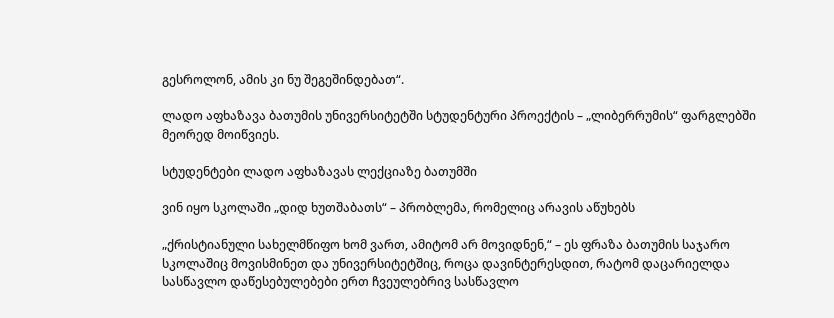გესროლონ, ამის კი ნუ შეგეშინდებათ“.

ლადო აფხაზავა ბათუმის უნივერსიტეტში სტუდენტური პროექტის – „ლიბერრუმის“ ფარგლებში მეორედ მოიწვიეს.

სტუდენტები ლადო აფხაზავას ლექციაზე ბათუმში

ვინ იყო სკოლაში „დიდ ხუთშაბათს“ – პრობლემა, რომელიც არავის აწუხებს

„ქრისტიანული სახელმწიფო ხომ ვართ, ამიტომ არ მოვიდნენ,“ – ეს ფრაზა ბათუმის საჯარო სკოლაშიც მოვისმინეთ და უნივერსიტეტშიც, როცა დავინტერესდით, რატომ დაცარიელდა სასწავლო დაწესებულებები ერთ ჩვეულებრივ სასწავლო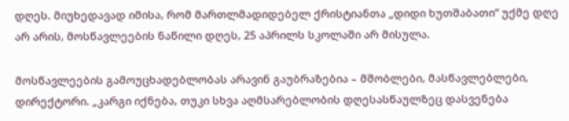დღეს. მიუხედავად იმისა, რომ მართლმადიდებელ ქრისტიანთა „დიდი ხუთშაბათი“ უქმე დღე არ არის, მოსწავლეების ნაწილი დღეს, 25 აპრილს სკოლაში არ მისულა.

მოსწავლეების გამოუცხადებლობას არავინ გაუბრაზებია – მშობლები, მასწავლებლები, დირექტორი. „კარგი იქნება, თუკი სხვა აღმსარებლობის დღესასწაულზეც დასვენება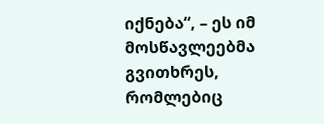იქნება“, – ეს იმ მოსწავლეებმა გვითხრეს, რომლებიც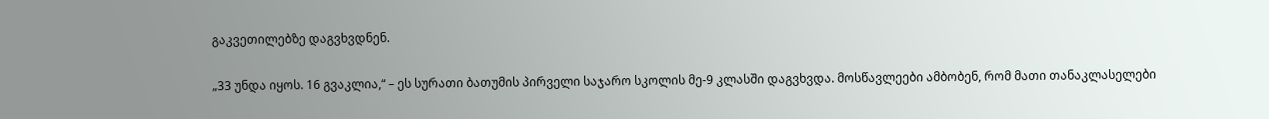გაკვეთილებზე დაგვხვდნენ.

„33 უნდა იყოს. 16 გვაკლია,“ – ეს სურათი ბათუმის პირველი საჯარო სკოლის მე-9 კლასში დაგვხვდა. მოსწავლეები ამბობენ, რომ მათი თანაკლასელები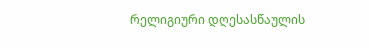რელიგიური დღესასწაულის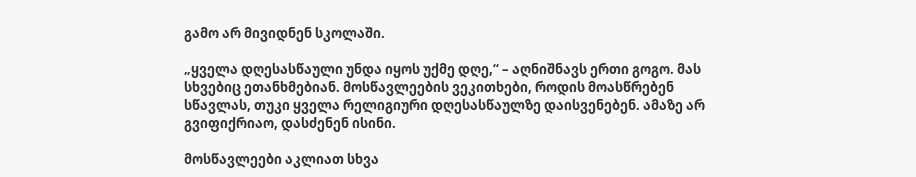გამო არ მივიდნენ სკოლაში.

„ყველა დღესასწაული უნდა იყოს უქმე დღე,“ – აღნიშნავს ერთი გოგო. მას სხვებიც ეთანხმებიან. მოსწავლეების ვეკითხები, როდის მოასწრებენ სწავლას, თუკი ყველა რელიგიური დღესასწაულზე დაისვენებენ. ამაზე არ გვიფიქრიაო, დასძენენ ისინი.

მოსწავლეები აკლიათ სხვა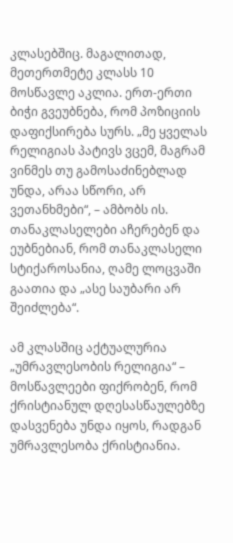კლასებშიც. მაგალითად, მეთერთმეტე კლასს 10 მოსწავლე აკლია. ერთ-ერთი ბიჭი გვეუბნება, რომ პოზიციის დაფიქსირება სურს. „მე ყველას რელიგიას პატივს ვცემ, მაგრამ ვინმეს თუ გამოსაძინებლად უნდა, არაა სწორი, არ ვეთანხმები“, – ამბობს ის. თანაკლასელები აჩერებენ და ეუბნებიან, რომ თანაკლასელი სტიქაროსანია, ღამე ლოცვაში გაათია და „ასე საუბარი არ შეიძლება“.

ამ კლასშიც აქტუალურია „უმრავლესობის რელიგია“ – მოსწავლეები ფიქრობენ, რომ ქრისტიანულ დღესასწაულებზე დასვენება უნდა იყოს, რადგან უმრავლესობა ქრისტიანია.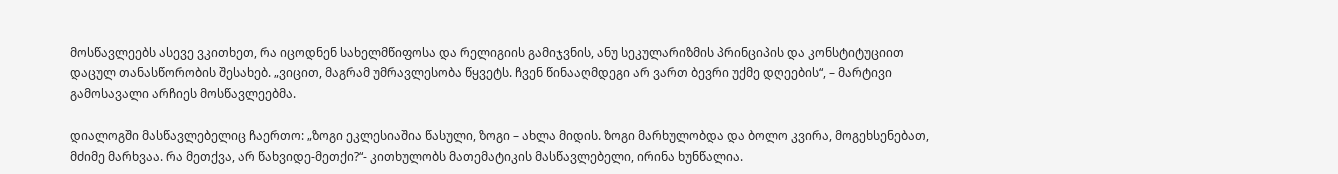მოსწავლეებს ასევე ვკითხეთ, რა იცოდნენ სახელმწიფოსა და რელიგიის გამიჯვნის, ანუ სეკულარიზმის პრინციპის და კონსტიტუციით დაცულ თანასწორობის შესახებ. „ვიცით, მაგრამ უმრავლესობა წყვეტს. ჩვენ წინააღმდეგი არ ვართ ბევრი უქმე დღეების“, – მარტივი გამოსავალი არჩიეს მოსწავლეებმა.

დიალოგში მასწავლებელიც ჩაერთო: „ზოგი ეკლესიაშია წასული, ზოგი – ახლა მიდის. ზოგი მარხულობდა და ბოლო კვირა, მოგეხსენებათ, მძიმე მარხვაა. რა მეთქვა, არ წახვიდე-მეთქი?“- კითხულობს მათემატიკის მასწავლებელი, ირინა ხუნწალია.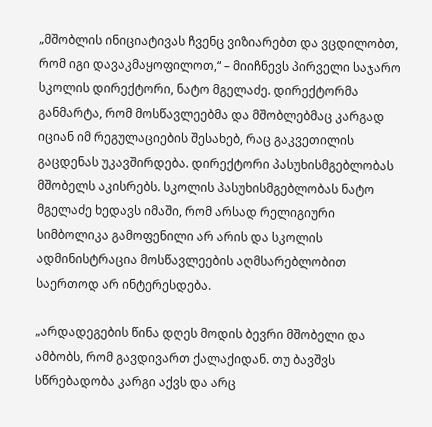„მშობლის ინიციატივას ჩვენც ვიზიარებთ და ვცდილობთ, რომ იგი დავაკმაყოფილოთ,“ – მიიჩნევს პირველი საჯარო სკოლის დირექტორი, ნატო მგელაძე. დირექტორმა განმარტა, რომ მოსწავლეებმა და მშობლებმაც კარგად იციან იმ რეგულაციების შესახებ, რაც გაკვეთილის გაცდენას უკავშირდება. დირექტორი პასუხისმგებლობას მშობელს აკისრებს. სკოლის პასუხისმგებლობას ნატო მგელაძე ხედავს იმაში, რომ არსად რელიგიური სიმბოლიკა გამოფენილი არ არის და სკოლის ადმინისტრაცია მოსწავლეების აღმსარებლობით საერთოდ არ ინტერესდება.

„არდადეგების წინა დღეს მოდის ბევრი მშობელი და ამბობს, რომ გავდივართ ქალაქიდან. თუ ბავშვს სწრებადობა კარგი აქვს და არც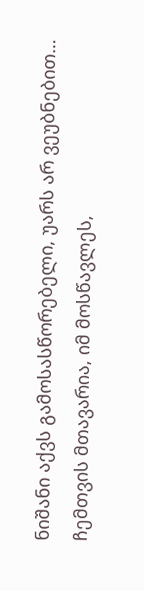ნიშანი აქვს გამოსასწორებელი, უარს არ ვეუბნებით… ჩემთვის მთავარია, იმ მოსწავლეს,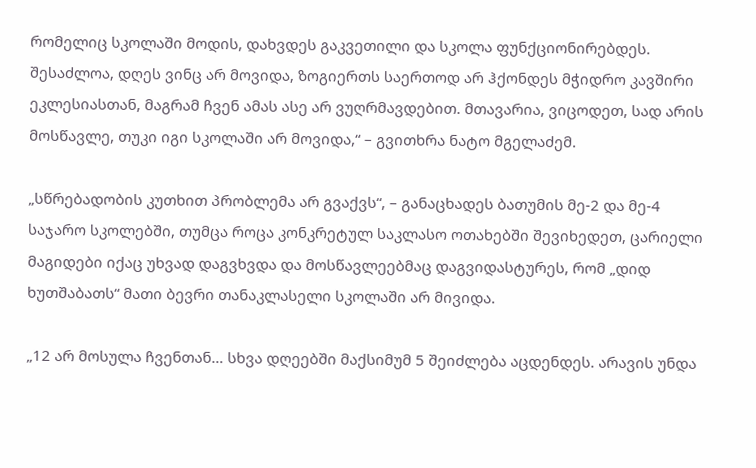რომელიც სკოლაში მოდის, დახვდეს გაკვეთილი და სკოლა ფუნქციონირებდეს. შესაძლოა, დღეს ვინც არ მოვიდა, ზოგიერთს საერთოდ არ ჰქონდეს მჭიდრო კავშირი ეკლესიასთან, მაგრამ ჩვენ ამას ასე არ ვუღრმავდებით. მთავარია, ვიცოდეთ, სად არის მოსწავლე, თუკი იგი სკოლაში არ მოვიდა,“ – გვითხრა ნატო მგელაძემ.

„სწრებადობის კუთხით პრობლემა არ გვაქვს“, – განაცხადეს ბათუმის მე-2 და მე-4 საჯარო სკოლებში, თუმცა როცა კონკრეტულ საკლასო ოთახებში შევიხედეთ, ცარიელი მაგიდები იქაც უხვად დაგვხვდა და მოსწავლეებმაც დაგვიდასტურეს, რომ „დიდ ხუთშაბათს“ მათი ბევრი თანაკლასელი სკოლაში არ მივიდა.

„12 არ მოსულა ჩვენთან… სხვა დღეებში მაქსიმუმ 5 შეიძლება აცდენდეს. არავის უნდა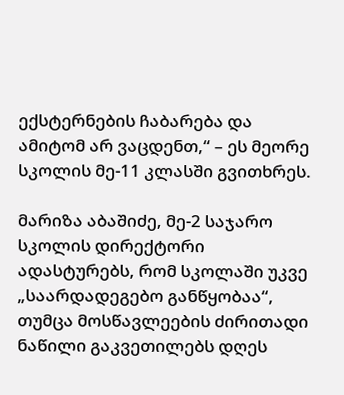ექსტერნების ჩაბარება და ამიტომ არ ვაცდენთ,“ – ეს მეორე სკოლის მე-11 კლასში გვითხრეს.

მარიზა აბაშიძე, მე-2 საჯარო სკოლის დირექტორი ადასტურებს, რომ სკოლაში უკვე „საარდადეგებო განწყობაა“, თუმცა მოსწავლეების ძირითადი ნაწილი გაკვეთილებს დღეს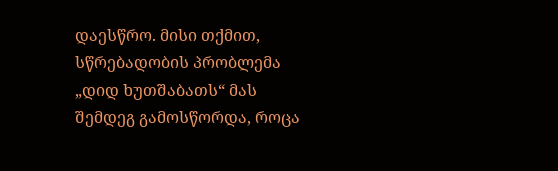დაესწრო. მისი თქმით, სწრებადობის პრობლემა „დიდ ხუთშაბათს“ მას შემდეგ გამოსწორდა, როცა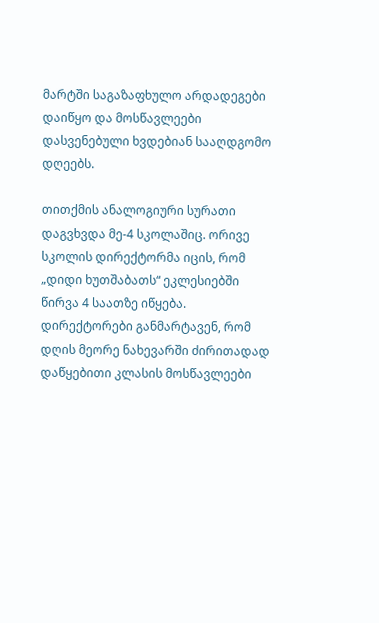მარტში საგაზაფხულო არდადეგები დაიწყო და მოსწავლეები დასვენებული ხვდებიან სააღდგომო დღეებს.

თითქმის ანალოგიური სურათი დაგვხვდა მე-4 სკოლაშიც. ორივე სკოლის დირექტორმა იცის, რომ „დიდი ხუთშაბათს“ ეკლესიებში წირვა 4 საათზე იწყება. დირექტორები განმარტავენ, რომ დღის მეორე ნახევარში ძირითადად დაწყებითი კლასის მოსწავლეები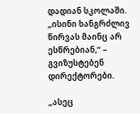დადიან სკოლაში. „ისინი ხანგრძლივ წირვას მაინც არ ესწრებიან,“ – გვიზუსტებენ დირექტორები.

„ასეც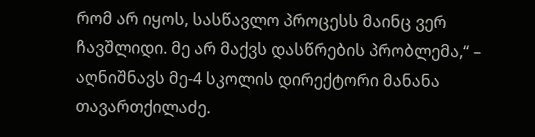რომ არ იყოს, სასწავლო პროცესს მაინც ვერ ჩავშლიდი. მე არ მაქვს დასწრების პრობლემა,“ – აღნიშნავს მე-4 სკოლის დირექტორი მანანა თავართქილაძე.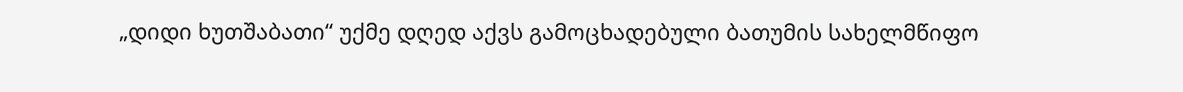„დიდი ხუთშაბათი“ უქმე დღედ აქვს გამოცხადებული ბათუმის სახელმწიფო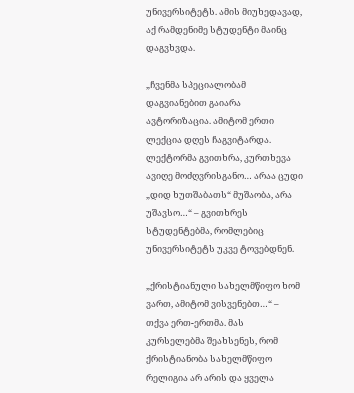უნივერსიტეტს. ამის მიუხედავად, აქ რამდენიმე სტუდენტი მაინც დაგვხვდა.

„ჩვენმა სპეციალობამ დაგვიანებით გაიარა ავტორიზაცია. ამიტომ ერთი ლექცია დღეს ჩაგვიტარდა. ლექტორმა გვითხრა, კურთხევა ავიღე მოძღვრისგანო… არაა ცუდი „დიდ ხუთშაბათს“ მუშაობა, არა უშავსო…“ – გვითხრეს სტუდენტებმა, რომლებიც უნივერსიტეტს უკვე ტოვებდნენ.

„ქრისტიანული სახელმწიფო ხომ ვართ, ამიტომ ვისვენებთ…“ – თქვა ერთ-ერთმა. მას კურსელებმა შეახსენეს, რომ ქრისტიანობა სახელმწიფო რელიგია არ არის და ყველა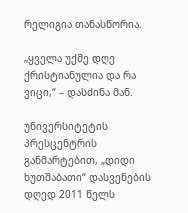რელიგია თანასწორია.

„ყველა უქმე დღე ქრისტიანულია და რა ვიცი,“ – დასძინა მან.

უნივერსიტეტის პრესცენტრის განმარტებით, „დიდი ხუთშაბათი“ დასვენების დღედ 2011 წელს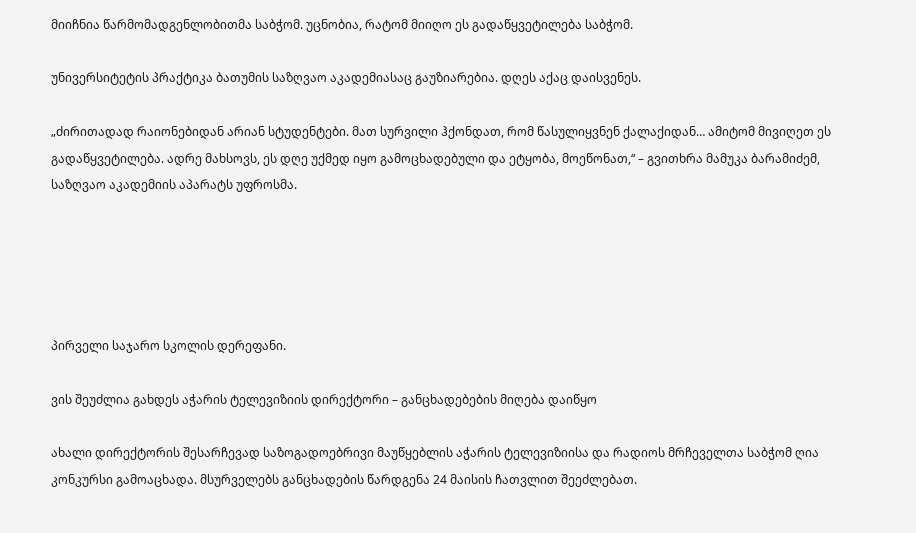მიიჩნია წარმომადგენლობითმა საბჭომ. უცნობია, რატომ მიიღო ეს გადაწყვეტილება საბჭომ.

უნივერსიტეტის პრაქტიკა ბათუმის საზღვაო აკადემიასაც გაუზიარებია. დღეს აქაც დაისვენეს.

„ძირითადად რაიონებიდან არიან სტუდენტები. მათ სურვილი ჰქონდათ, რომ წასულიყვნენ ქალაქიდან… ამიტომ მივიღეთ ეს გადაწყვეტილება. ადრე მახსოვს, ეს დღე უქმედ იყო გამოცხადებული და ეტყობა, მოეწონათ,“ – გვითხრა მამუკა ბარამიძემ, საზღვაო აკადემიის აპარატს უფროსმა.





პირველი საჯარო სკოლის დერეფანი.

ვის შეუძლია გახდეს აჭარის ტელევიზიის დირექტორი – განცხადებების მიღება დაიწყო

ახალი დირექტორის შესარჩევად საზოგადოებრივი მაუწყებლის აჭარის ტელევიზიისა და რადიოს მრჩეველთა საბჭომ ღია კონკურსი გამოაცხადა. მსურველებს განცხადების წარდგენა 24 მაისის ჩათვლით შეეძლებათ.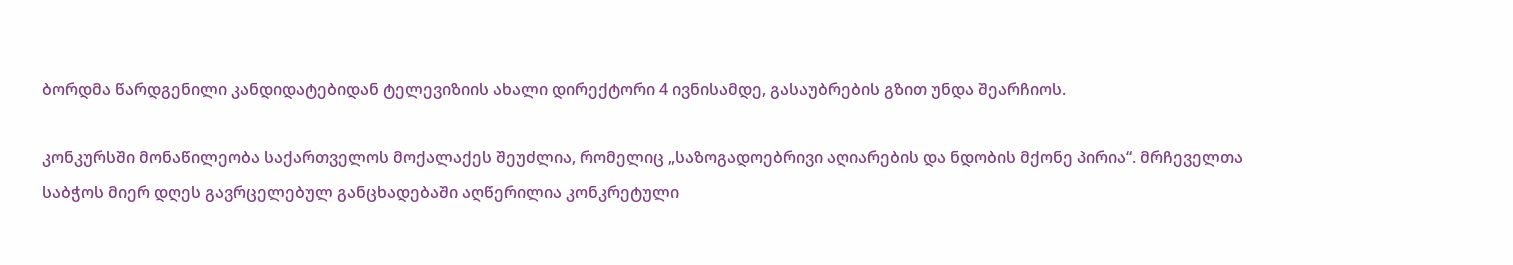ბორდმა წარდგენილი კანდიდატებიდან ტელევიზიის ახალი დირექტორი 4 ივნისამდე, გასაუბრების გზით უნდა შეარჩიოს.

კონკურსში მონაწილეობა საქართველოს მოქალაქეს შეუძლია, რომელიც „საზოგადოებრივი აღიარების და ნდობის მქონე პირია“. მრჩეველთა საბჭოს მიერ დღეს გავრცელებულ განცხადებაში აღწერილია კონკრეტული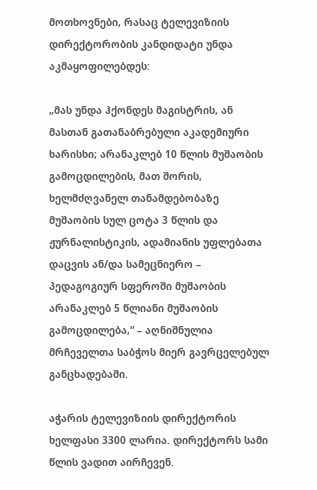მოთხოვნები, რასაც ტელევიზიის დირექტორობის კანდიდატი უნდა აკმაყოფილებდეს:

„მას უნდა ჰქონდეს მაგისტრის, ან მასთან გათანაბრებული აკადემიური ხარისხი; არანაკლებ 10 წლის მუშაობის გამოცდილების, მათ შორის, ხელმძღვანელ თანამდებობაზე მუშაობის სულ ცოტა 3 წლის და ჟურნალისტიკის, ადამიანის უფლებათა დაცვის ან/და სამეცნიერო – პედაგოგიურ სფეროში მუშაობის არანაკლებ 5 წლიანი მუშაობის გამოცდილება,“ – აღნიშნულია მრჩეველთა საბჭოს მიერ გავრცელებულ განცხადებაში.

აჭარის ტელევიზიის დირექტორის ხელფასი 3300 ლარია. დირექტორს სამი წლის ვადით აირჩევენ.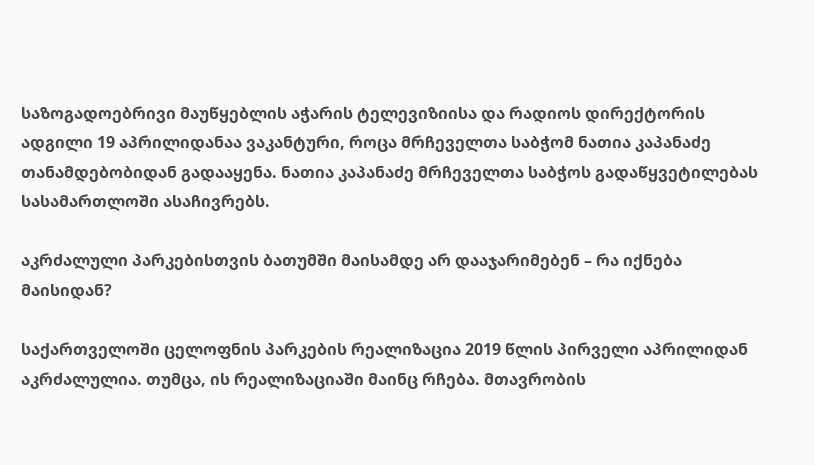საზოგადოებრივი მაუწყებლის აჭარის ტელევიზიისა და რადიოს დირექტორის ადგილი 19 აპრილიდანაა ვაკანტური, როცა მრჩეველთა საბჭომ ნათია კაპანაძე თანამდებობიდან გადააყენა. ნათია კაპანაძე მრჩეველთა საბჭოს გადაწყვეტილებას სასამართლოში ასაჩივრებს.

აკრძალული პარკებისთვის ბათუმში მაისამდე არ დააჯარიმებენ – რა იქნება მაისიდან?

საქართველოში ცელოფნის პარკების რეალიზაცია 2019 წლის პირველი აპრილიდან აკრძალულია. თუმცა, ის რეალიზაციაში მაინც რჩება. მთავრობის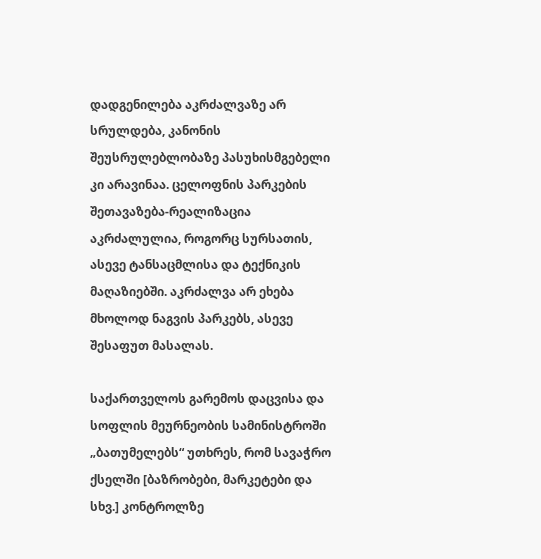დადგენილება აკრძალვაზე არ სრულდება, კანონის შეუსრულებლობაზე პასუხისმგებელი კი არავინაა. ცელოფნის პარკების შეთავაზება-რეალიზაცია აკრძალულია, როგორც სურსათის, ასევე ტანსაცმლისა და ტექნიკის მაღაზიებში. აკრძალვა არ ეხება მხოლოდ ნაგვის პარკებს, ასევე შესაფუთ მასალას.

საქართველოს გარემოს დაცვისა და სოფლის მეურნეობის სამინისტროში „ბათუმელებს“ უთხრეს, რომ სავაჭრო ქსელში [ბაზრობები, მარკეტები და სხვ.] კონტროლზე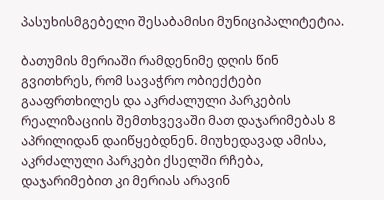პასუხისმგებელი შესაბამისი მუნიციპალიტეტია.

ბათუმის მერიაში რამდენიმე დღის წინ გვითხრეს, რომ სავაჭრო ობიექტები გააფრთხილეს და აკრძალული პარკების რეალიზაციის შემთხვევაში მათ დაჯარიმებას 8 აპრილიდან დაიწყებდნენ. მიუხედავად ამისა, აკრძალული პარკები ქსელში რჩება, დაჯარიმებით კი მერიას არავინ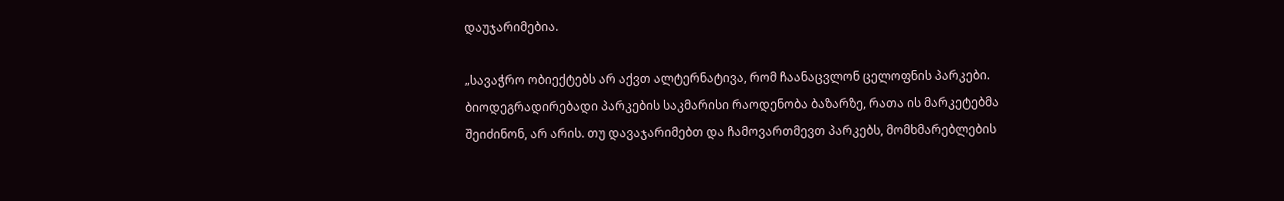დაუჯარიმებია.

„სავაჭრო ობიექტებს არ აქვთ ალტერნატივა, რომ ჩაანაცვლონ ცელოფნის პარკები. ბიოდეგრადირებადი პარკების საკმარისი რაოდენობა ბაზარზე, რათა ის მარკეტებმა შეიძინონ, არ არის. თუ დავაჯარიმებთ და ჩამოვართმევთ პარკებს, მომხმარებლების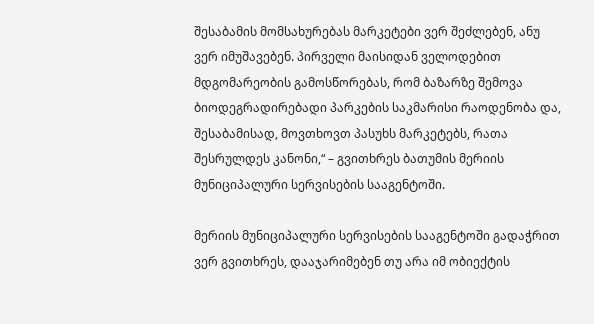შესაბამის მომსახურებას მარკეტები ვერ შეძლებენ, ანუ ვერ იმუშავებენ. პირველი მაისიდან ველოდებით მდგომარეობის გამოსწორებას, რომ ბაზარზე შემოვა ბიოდეგრადირებადი პარკების საკმარისი რაოდენობა და, შესაბამისად, მოვთხოვთ პასუხს მარკეტებს, რათა შესრულდეს კანონი,“ – გვითხრეს ბათუმის მერიის მუნიციპალური სერვისების სააგენტოში.

მერიის მუნიციპალური სერვისების სააგენტოში გადაჭრით ვერ გვითხრეს, დააჯარიმებენ თუ არა იმ ობიექტის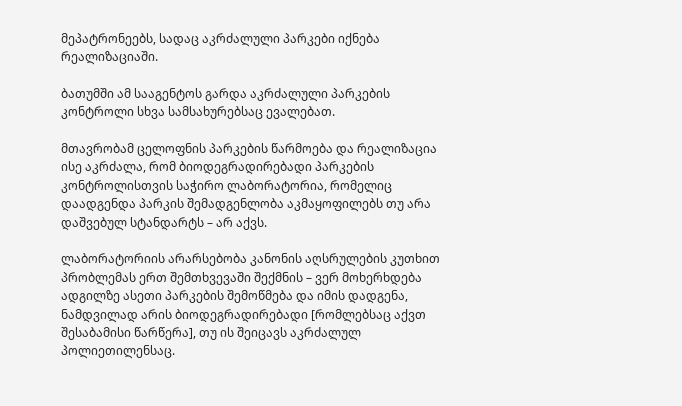მეპატრონეებს, სადაც აკრძალული პარკები იქნება რეალიზაციაში.

ბათუმში ამ სააგენტოს გარდა აკრძალული პარკების კონტროლი სხვა სამსახურებსაც ევალებათ.

მთავრობამ ცელოფნის პარკების წარმოება და რეალიზაცია ისე აკრძალა, რომ ბიოდეგრადირებადი პარკების კონტროლისთვის საჭირო ლაბორატორია, რომელიც დაადგენდა პარკის შემადგენლობა აკმაყოფილებს თუ არა დაშვებულ სტანდარტს – არ აქვს.

ლაბორატორიის არარსებობა კანონის აღსრულების კუთხით პრობლემას ერთ შემთხვევაში შექმნის – ვერ მოხერხდება ადგილზე ასეთი პარკების შემოწმება და იმის დადგენა, ნამდვილად არის ბიოდეგრადირებადი [რომლებსაც აქვთ შესაბამისი წარწერა], თუ ის შეიცავს აკრძალულ პოლიეთილენსაც.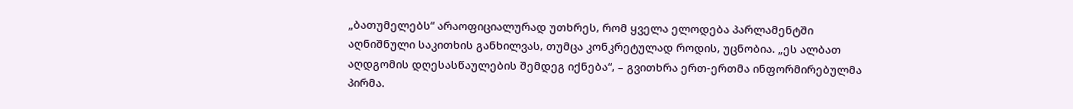„ბათუმელებს“ არაოფიციალურად უთხრეს, რომ ყველა ელოდება პარლამენტში აღნიშნული საკითხის განხილვას, თუმცა კონკრეტულად როდის, უცნობია. „ეს ალბათ აღდგომის დღესასწაულების შემდეგ იქნება“, – გვითხრა ერთ-ერთმა ინფორმირებულმა პირმა.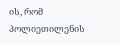ის, რომ პოლიეთილენის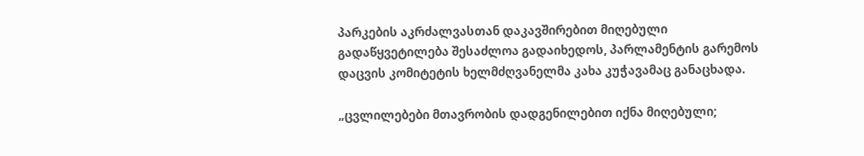პარკების აკრძალვასთან დაკავშირებით მიღებული გადაწყვეტილება შესაძლოა გადაიხედოს, პარლამენტის გარემოს დაცვის კომიტეტის ხელმძღვანელმა კახა კუჭავამაც განაცხადა.

„ცვლილებები მთავრობის დადგენილებით იქნა მიღებული;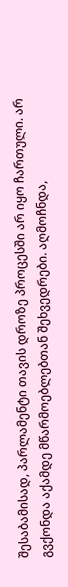შესაბამისად, პარლამენტი თავის დროზე პროცესში არ იყო ჩართული. არ გვქონდა აქამდე მწარმოებლებთან შეხვედრები. აღმოჩნდა,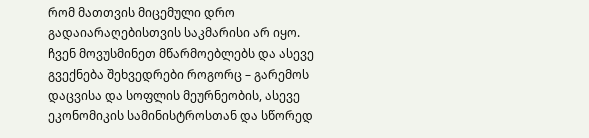რომ მათთვის მიცემული დრო გადაიარაღებისთვის საკმარისი არ იყო. ჩვენ მოვუსმინეთ მწარმოებლებს და ასევე გვექნება შეხვედრები როგორც – გარემოს დაცვისა და სოფლის მეურნეობის, ასევე ეკონომიკის სამინისტროსთან და სწორედ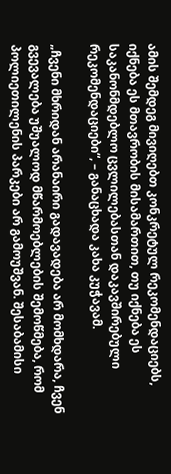ამის შემდეგ მივიღებთ კონკრეტულ რეკომენდაციებს, იქნება ეს მთავრობის მისამართით, თუ იქნება ეს საკანონმდებლო ცვლილებასთან დაკავშირებული რეკომენდაციები“, – განაცხადა კახა კუჭავამ.

„ჩვენი მხრიდან არანაირი გადავადება არ მომხდარა, ჩვენ გვევალება უშუალოდ მწარმოებლების შემოწმება, რომ პოლიეთილენის პარკები არ გამოუშვან. შესაბამისი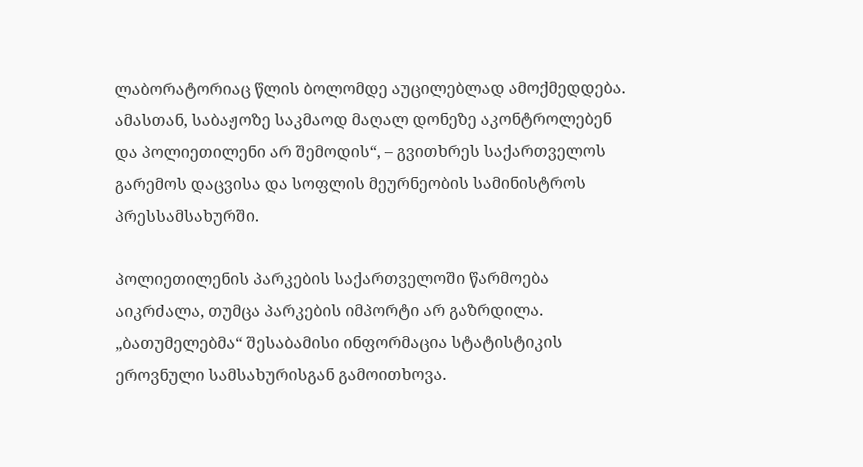ლაბორატორიაც წლის ბოლომდე აუცილებლად ამოქმედდება. ამასთან, საბაჟოზე საკმაოდ მაღალ დონეზე აკონტროლებენ და პოლიეთილენი არ შემოდის“, – გვითხრეს საქართველოს გარემოს დაცვისა და სოფლის მეურნეობის სამინისტროს პრესსამსახურში.

პოლიეთილენის პარკების საქართველოში წარმოება აიკრძალა, თუმცა პარკების იმპორტი არ გაზრდილა. „ბათუმელებმა“ შესაბამისი ინფორმაცია სტატისტიკის ეროვნული სამსახურისგან გამოითხოვა.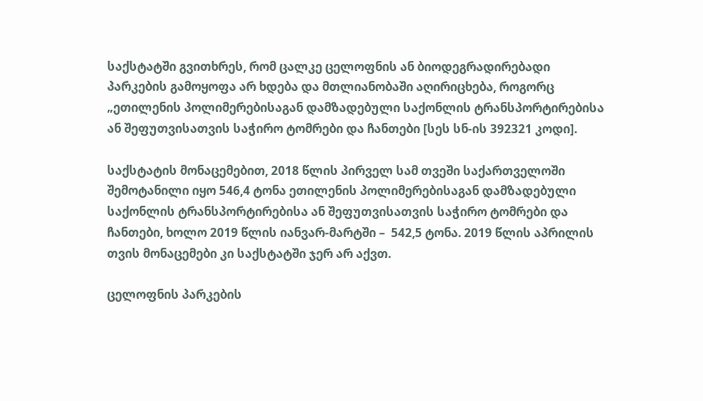საქსტატში გვითხრეს, რომ ცალკე ცელოფნის ან ბიოდეგრადირებადი პარკების გამოყოფა არ ხდება და მთლიანობაში აღირიცხება, როგორც „ეთილენის პოლიმერებისაგან დამზადებული საქონლის ტრანსპორტირებისა ან შეფუთვისათვის საჭირო ტომრები და ჩანთები [სეს სნ-ის 392321 კოდი].

საქსტატის მონაცემებით, 2018 წლის პირველ სამ თვეში საქართველოში შემოტანილი იყო 546,4 ტონა ეთილენის პოლიმერებისაგან დამზადებული საქონლის ტრანსპორტირებისა ან შეფუთვისათვის საჭირო ტომრები და ჩანთები, ხოლო 2019 წლის იანვარ-მარტში –  542,5 ტონა. 2019 წლის აპრილის თვის მონაცემები კი საქსტატში ჯერ არ აქვთ.

ცელოფნის პარკების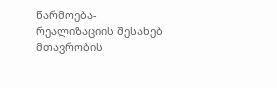წარმოება-რეალიზაციის შესახებ მთავრობის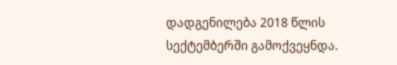დადგენილება 2018 წლის სექტემბერში გამოქვეყნდა.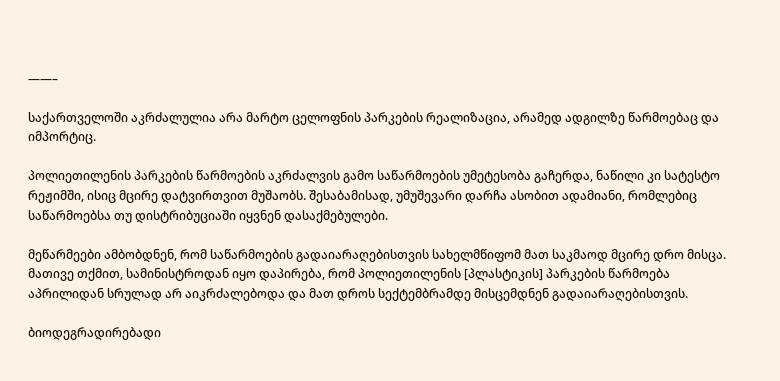——–

საქართველოში აკრძალულია არა მარტო ცელოფნის პარკების რეალიზაცია, არამედ ადგილზე წარმოებაც და იმპორტიც.

პოლიეთილენის პარკების წარმოების აკრძალვის გამო საწარმოების უმეტესობა გაჩერდა, ნაწილი კი სატესტო რეჟიმში, ისიც მცირე დატვირთვით მუშაობს. შესაბამისად, უმუშევარი დარჩა ასობით ადამიანი, რომლებიც საწარმოებსა თუ დისტრიბუციაში იყვნენ დასაქმებულები.

მეწარმეები ამბობდნენ, რომ საწარმოების გადაიარაღებისთვის სახელმწიფომ მათ საკმაოდ მცირე დრო მისცა. მათივე თქმით, სამინისტროდან იყო დაპირება, რომ პოლიეთილენის [პლასტიკის] პარკების წარმოება აპრილიდან სრულად არ აიკრძალებოდა და მათ დროს სექტემბრამდე მისცემდნენ გადაიარაღებისთვის.

ბიოდეგრადირებადი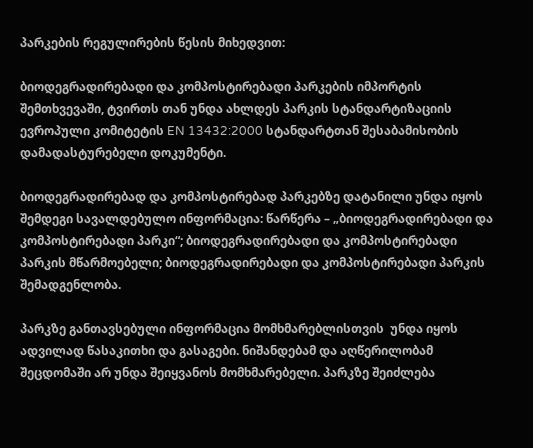პარკების რეგულირების წესის მიხედვით:

ბიოდეგრადირებადი და კომპოსტირებადი პარკების იმპორტის შემთხვევაში, ტვირთს თან უნდა ახლდეს პარკის სტანდარტიზაციის ევროპული კომიტეტის EN 13432:2000 სტანდარტთან შესაბამისობის დამადასტურებელი დოკუმენტი.

ბიოდეგრადირებად და კომპოსტირებად პარკებზე დატანილი უნდა იყოს შემდეგი სავალდებულო ინფორმაცია: წარწერა – „ბიოდეგრადირებადი და კომპოსტირებადი პარკი“; ბიოდეგრადირებადი და კომპოსტირებადი პარკის მწარმოებელი; ბიოდეგრადირებადი და კომპოსტირებადი პარკის შემადგენლობა.

პარკზე განთავსებული ინფორმაცია მომხმარებლისთვის  უნდა იყოს ადვილად წასაკითხი და გასაგები. ნიშანდებამ და აღწერილობამ შეცდომაში არ უნდა შეიყვანოს მომხმარებელი. პარკზე შეიძლება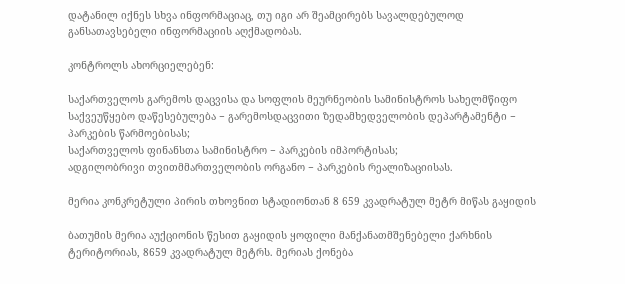დატანილ იქნეს სხვა ინფორმაციაც, თუ იგი არ შეამცირებს სავალდებულოდ განსათავსებელი ინფორმაციის აღქმადობას.

კონტროლს ახორციელებენ:

საქართველოს გარემოს დაცვისა და სოფლის მეურნეობის სამინისტროს სახელმწიფო საქვეუწყებო დაწესებულება − გარემოსდაცვითი ზედამხედველობის დეპარტამენტი − პარკების წარმოებისას;
საქართველოს ფინანსთა სამინისტრო − პარკების იმპორტისას;
ადგილობრივი თვითმმართველობის ორგანო − პარკების რეალიზაციისას.

მერია კონკრეტული პირის თხოვნით სტადიონთან 8 659 კვადრატულ მეტრ მიწას გაყიდის

ბათუმის მერია აუქციონის წესით გაყიდის ყოფილი მანქანათმშენებელი ქარხნის ტერიტორიას, 8659 კვადრატულ მეტრს. მერიას ქონება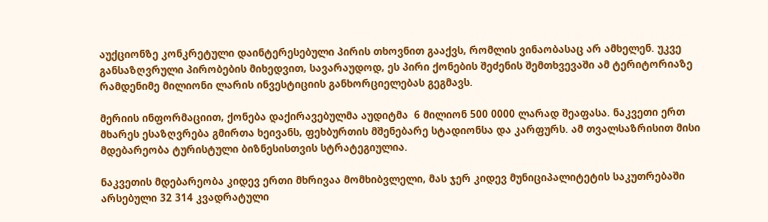აუქციონზე კონკრეტული დაინტერესებული პირის თხოვნით გააქვს, რომლის ვინაობასაც არ ამხელენ. უკვე განსაზღვრული პირობების მიხედვით, სავარაუდოდ, ეს პირი ქონების შეძენის შემთხვევაში ამ ტერიტორიაზე რამდენიმე მილიონი ლარის ინვესტიციის განხორციელებას გეგმავს.

მერიის ინფორმაციით, ქონება დაქირავებულმა აუდიტმა  6 მილიონ 500 0000 ლარად შეაფასა. ნაკვეთი ერთ მხარეს ესაზღვრება გმირთა ხეივანს, ფეხბურთის მშენებარე სტადიონსა და კარფურს. ამ თვალსაზრისით მისი მდებარეობა ტურისტული ბიზნესისთვის სტრატეგიულია.

ნაკვეთის მდებარეობა კიდევ ერთი მხრივაა მომხიბვლელი, მას ჯერ კიდევ მუნიციპალიტეტის საკუთრებაში არსებული 32 314 კვადრატული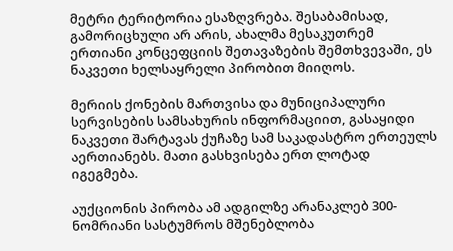მეტრი ტერიტორია ესაზღვრება. შესაბამისად, გამორიცხული არ არის, ახალმა მესაკუთრემ ერთიანი კონცეფციის შეთავაზების შემთხვევაში, ეს ნაკვეთი ხელსაყრელი პირობით მიიღოს.

მერიის ქონების მართვისა და მუნიციპალური სერვისების სამსახურის ინფორმაციით, გასაყიდი ნაკვეთი შარტავას ქუჩაზე სამ საკადასტრო ერთეულს აერთიანებს. მათი გასხვისება ერთ ლოტად იგეგმება.

აუქციონის პირობა ამ ადგილზე არანაკლებ 300-ნომრიანი სასტუმროს მშენებლობა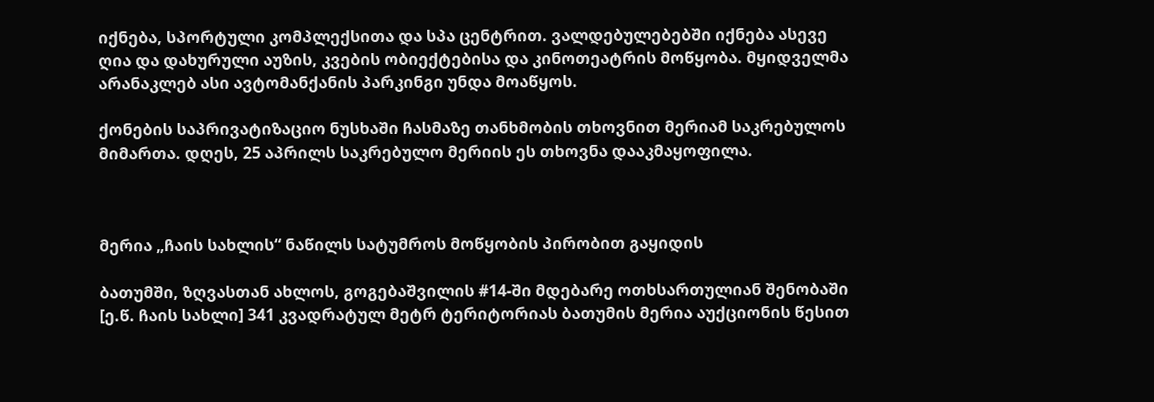იქნება, სპორტული კომპლექსითა და სპა ცენტრით. ვალდებულებებში იქნება ასევე ღია და დახურული აუზის, კვების ობიექტებისა და კინოთეატრის მოწყობა. მყიდველმა არანაკლებ ასი ავტომანქანის პარკინგი უნდა მოაწყოს.

ქონების საპრივატიზაციო ნუსხაში ჩასმაზე თანხმობის თხოვნით მერიამ საკრებულოს მიმართა. დღეს, 25 აპრილს საკრებულო მერიის ეს თხოვნა დააკმაყოფილა.



მერია „ჩაის სახლის“ ნაწილს სატუმროს მოწყობის პირობით გაყიდის

ბათუმში, ზღვასთან ახლოს, გოგებაშვილის #14-ში მდებარე ოთხსართულიან შენობაში [ე.წ. ჩაის სახლი] 341 კვადრატულ მეტრ ტერიტორიას ბათუმის მერია აუქციონის წესით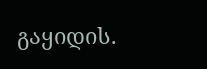გაყიდის.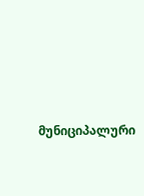მუნიციპალური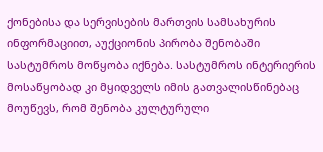ქონებისა და სერვისების მართვის სამსახურის ინფორმაციით, აუქციონის პირობა შენობაში სასტუმროს მოწყობა იქნება. სასტუმროს ინტერიერის მოსაწყობად კი მყიდველს იმის გათვალისწინებაც მოუწევს, რომ შენობა კულტურული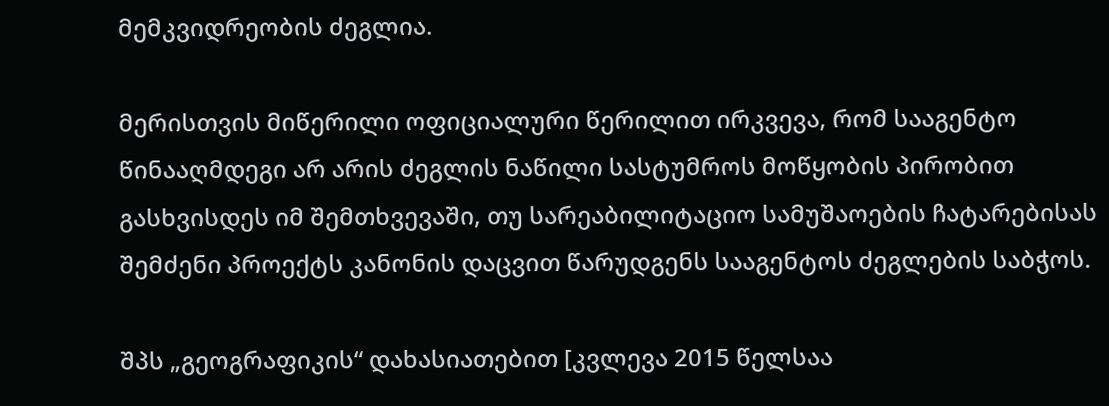მემკვიდრეობის ძეგლია.

მერისთვის მიწერილი ოფიციალური წერილით ირკვევა, რომ სააგენტო წინააღმდეგი არ არის ძეგლის ნაწილი სასტუმროს მოწყობის პირობით გასხვისდეს იმ შემთხვევაში, თუ სარეაბილიტაციო სამუშაოების ჩატარებისას შემძენი პროექტს კანონის დაცვით წარუდგენს სააგენტოს ძეგლების საბჭოს.

შპს „გეოგრაფიკის“ დახასიათებით [კვლევა 2015 წელსაა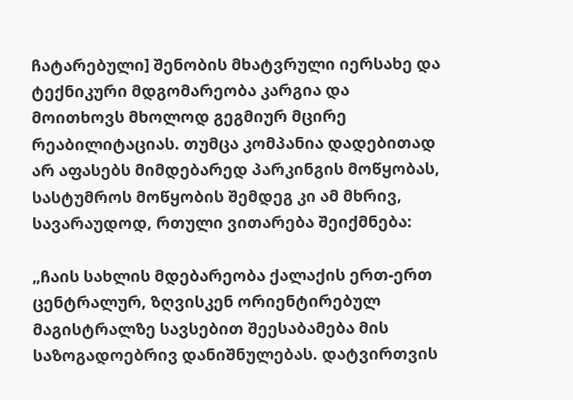ჩატარებული] შენობის მხატვრული იერსახე და ტექნიკური მდგომარეობა კარგია და მოითხოვს მხოლოდ გეგმიურ მცირე რეაბილიტაციას. თუმცა კომპანია დადებითად არ აფასებს მიმდებარედ პარკინგის მოწყობას, სასტუმროს მოწყობის შემდეგ კი ამ მხრივ, სავარაუდოდ, რთული ვითარება შეიქმნება:

„ჩაის სახლის მდებარეობა ქალაქის ერთ-ერთ ცენტრალურ, ზღვისკენ ორიენტირებულ მაგისტრალზე სავსებით შეესაბამება მის საზოგადოებრივ დანიშნულებას. დატვირთვის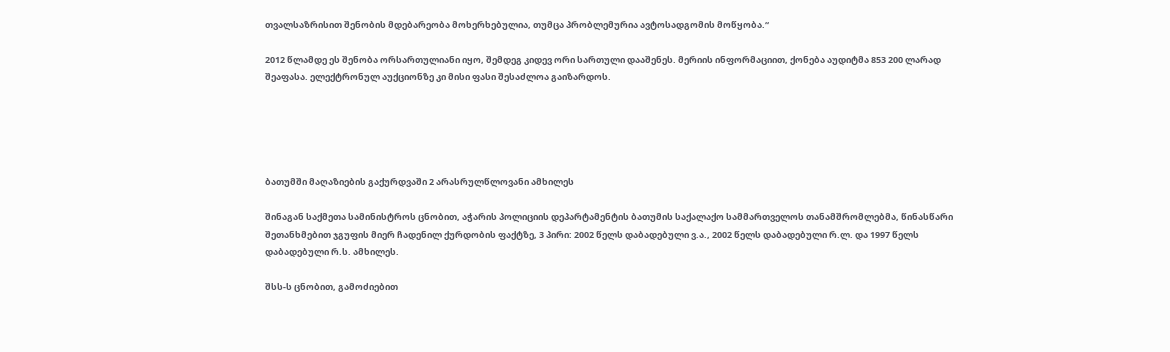თვალსაზრისით შენობის მდებარეობა მოხერხებულია, თუმცა პრობლემურია ავტოსადგომის მოწყობა.“

2012 წლამდე ეს შენობა ორსართულიანი იყო, შემდეგ კიდევ ორი სართული დააშენეს. მერიის ინფორმაციით, ქონება აუდიტმა 853 200 ლარად შეაფასა. ელექტრონულ აუქციონზე კი მისი ფასი შესაძლოა გაიზარდოს.





ბათუმში მაღაზიების გაქურდვაში 2 არასრულწლოვანი ამხილეს

შინაგან საქმეთა სამინისტროს ცნობით, აჭარის პოლიციის დეპარტამენტის ბათუმის საქალაქო სამმართველოს თანამშრომლებმა, წინასწარი შეთანხმებით ჯგუფის მიერ ჩადენილ ქურდობის ფაქტზე, 3 პირი: 2002 წელს დაბადებული ვ.ა., 2002 წელს დაბადებული რ.ლ. და 1997 წელს დაბადებული რ.ს. ამხილეს.

შსს-ს ცნობით, გამოძიებით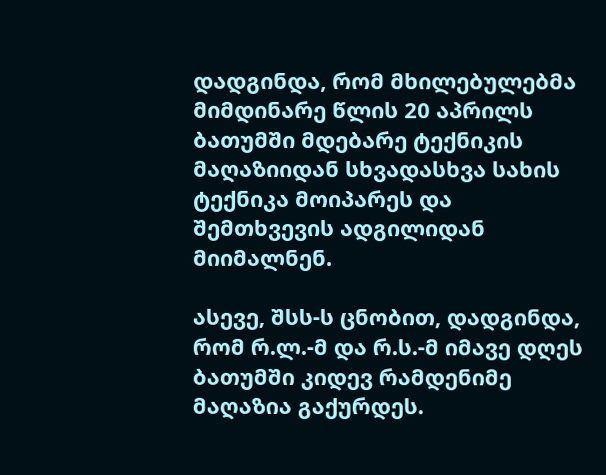დადგინდა, რომ მხილებულებმა მიმდინარე წლის 20 აპრილს ბათუმში მდებარე ტექნიკის მაღაზიიდან სხვადასხვა სახის ტექნიკა მოიპარეს და შემთხვევის ადგილიდან მიიმალნენ.

ასევე, შსს-ს ცნობით, დადგინდა, რომ რ.ლ.-მ და რ.ს.-მ იმავე დღეს ბათუმში კიდევ რამდენიმე მაღაზია გაქურდეს.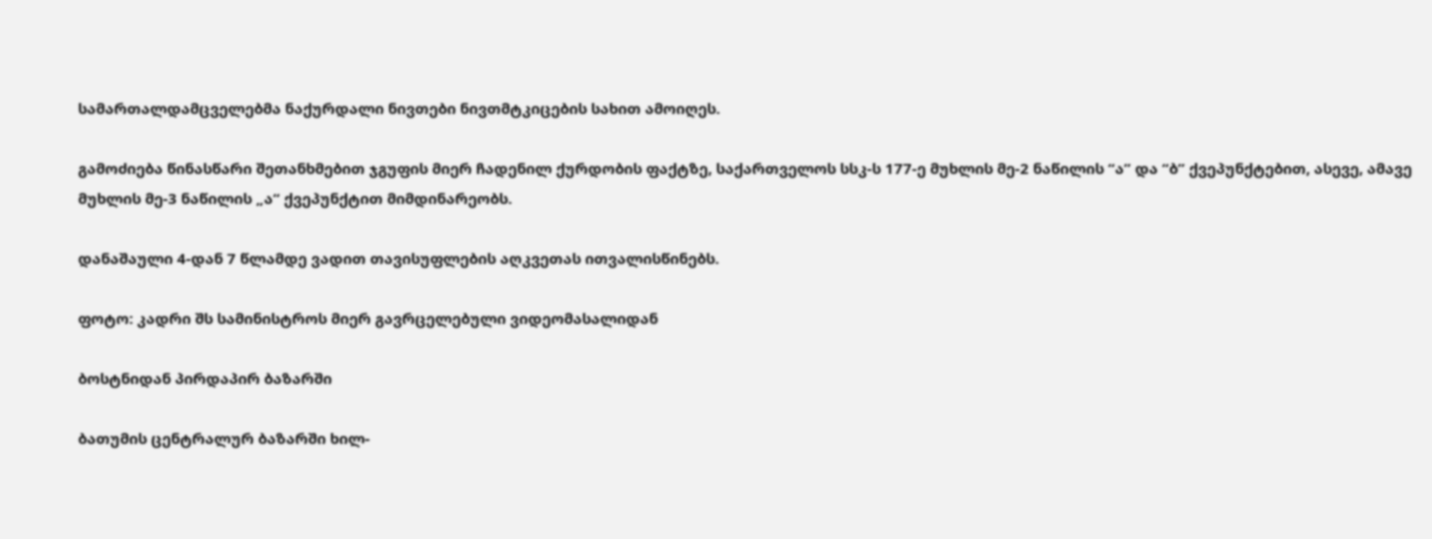სამართალდამცველებმა ნაქურდალი ნივთები ნივთმტკიცების სახით ამოიღეს.

გამოძიება წინასწარი შეთანხმებით ჯგუფის მიერ ჩადენილ ქურდობის ფაქტზე, საქართველოს სსკ-ს 177-ე მუხლის მე-2 ნაწილის “ა” და “ბ” ქვეპუნქტებით, ასევე, ამავე მუხლის მე-3 ნაწილის „ა“ ქვეპუნქტით მიმდინარეობს.

დანაშაული 4-დან 7 წლამდე ვადით თავისუფლების აღკვეთას ითვალისწინებს.

ფოტო: კადრი შს სამინისტროს მიერ გავრცელებული ვიდეომასალიდან

ბოსტნიდან პირდაპირ ბაზარში

ბათუმის ცენტრალურ ბაზარში ხილ-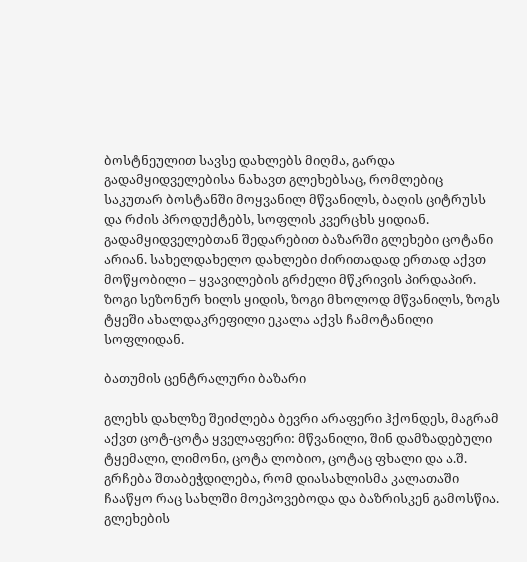ბოსტნეულით სავსე დახლებს მიღმა, გარდა გადამყიდველებისა ნახავთ გლეხებსაც, რომლებიც საკუთარ ბოსტანში მოყვანილ მწვანილს, ბაღის ციტრუსს და რძის პროდუქტებს, სოფლის კვერცხს ყიდიან. გადამყიდველებთან შედარებით ბაზარში გლეხები ცოტანი არიან. სახელდახელო დახლები ძირითადად ერთად აქვთ მოწყობილი – ყვავილების გრძელი მწკრივის პირდაპირ. ზოგი სეზონურ ხილს ყიდის, ზოგი მხოლოდ მწვანილს, ზოგს ტყეში ახალდაკრეფილი ეკალა აქვს ჩამოტანილი სოფლიდან.

ბათუმის ცენტრალური ბაზარი

გლეხს დახლზე შეიძლება ბევრი არაფერი ჰქონდეს, მაგრამ აქვთ ცოტ-ცოტა ყველაფერი: მწვანილი, შინ დამზადებული ტყემალი, ლიმონი, ცოტა ლობიო, ცოტაც ფხალი და ა.შ. გრჩება შთაბეჭდილება, რომ დიასახლისმა კალათაში ჩააწყო რაც სახლში მოეპოვებოდა და ბაზრისკენ გამოსწია. გლეხების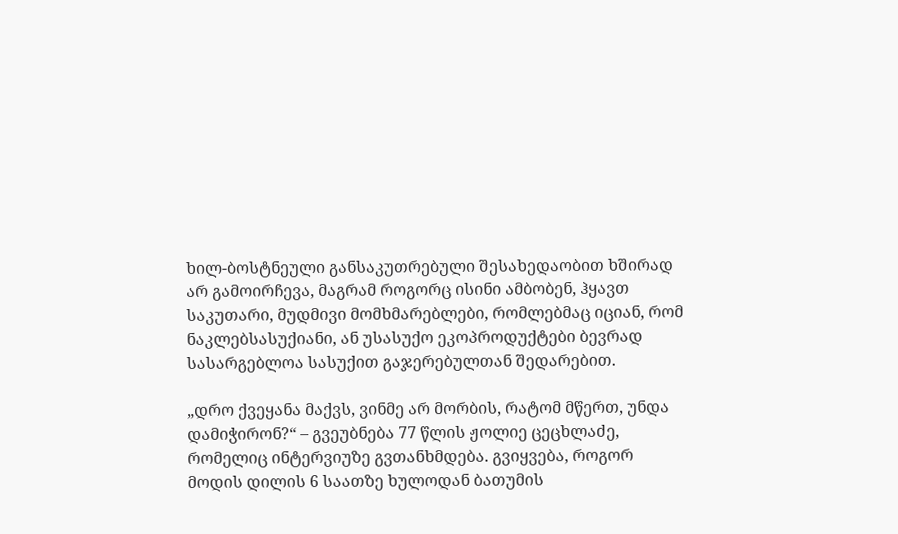ხილ-ბოსტნეული განსაკუთრებული შესახედაობით ხშირად არ გამოირჩევა, მაგრამ როგორც ისინი ამბობენ, ჰყავთ საკუთარი, მუდმივი მომხმარებლები, რომლებმაც იციან, რომ ნაკლებსასუქიანი, ან უსასუქო ეკოპროდუქტები ბევრად სასარგებლოა სასუქით გაჯერებულთან შედარებით.

„დრო ქვეყანა მაქვს, ვინმე არ მორბის, რატომ მწერთ, უნდა დამიჭირონ?“ – გვეუბნება 77 წლის ჟოლიე ცეცხლაძე, რომელიც ინტერვიუზე გვთანხმდება. გვიყვება, როგორ მოდის დილის 6 საათზე ხულოდან ბათუმის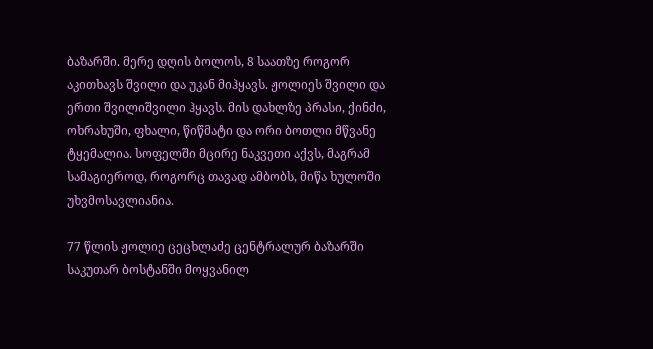ბაზარში. მერე დღის ბოლოს, 8 საათზე როგორ აკითხავს შვილი და უკან მიჰყავს. ჟოლიეს შვილი და ერთი შვილიშვილი ჰყავს. მის დახლზე პრასი, ქინძი, ოხრახუში, ფხალი, წიწმატი და ორი ბოთლი მწვანე ტყემალია. სოფელში მცირე ნაკვეთი აქვს, მაგრამ სამაგიეროდ, როგორც თავად ამბობს, მიწა ხულოში უხვმოსავლიანია.

77 წლის ჟოლიე ცეცხლაძე ცენტრალურ ბაზარში საკუთარ ბოსტანში მოყვანილ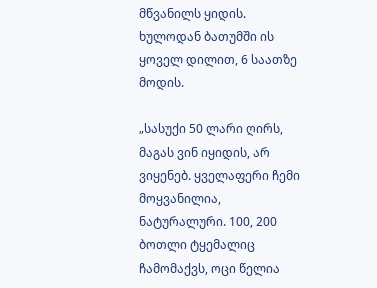მწვანილს ყიდის. ხულოდან ბათუმში ის ყოველ დილით, 6 საათზე მოდის.

„სასუქი 50 ლარი ღირს, მაგას ვინ იყიდის, არ ვიყენებ. ყველაფერი ჩემი მოყვანილია, ნატურალური. 100, 200 ბოთლი ტყემალიც ჩამომაქვს, ოცი წელია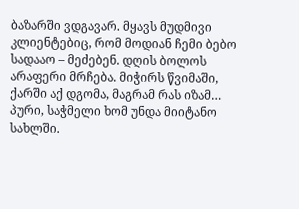ბაზარში ვდგავარ. მყავს მუდმივი კლიენტებიც, რომ მოდიან ჩემი ბებო სადააო – მეძებენ. დღის ბოლოს არაფერი მრჩება. მიჭირს წვიმაში, ქარში აქ დგომა, მაგრამ რას იზამ… პური, საჭმელი ხომ უნდა მიიტანო სახლში.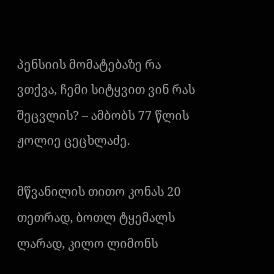პენსიის მომატებაზე რა ვთქვა, ჩემი სიტყვით ვინ რას შეცვლის? – ამბობს 77 წლის ჟოლიე ცეცხლაძე.

მწვანილის თითო კონას 20 თეთრად, ბოთლ ტყემალს ლარად, კილო ლიმონს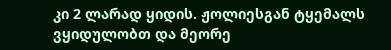კი 2 ლარად ყიდის. ჟოლიესგან ტყემალს ვყიდულობთ და მეორე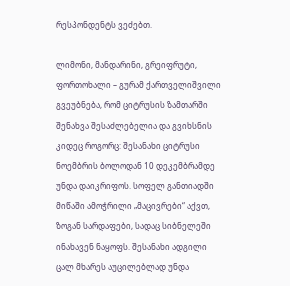რესპონდენტს ვეძებთ.

ლიმონი, მანდარინი, გრეიფრუტი, ფორთოხალი – გურამ ქართველიშვილი გვეუბნება, რომ ციტრუსის ზამთარში შენახვა შესაძლებელია და გვიხსნის კიდეც როგორც: შესანახი ციტრუსი ნოემბრის ბოლოდან 10 დეკემბრამდე უნდა დაიკრიფოს. სოფელ განთიადში მიწაში ამოჭრილი „მაცივრები“ აქვთ, ზოგან სარდაფები, სადაც სიბნელეში ინახავენ ნაყოფს. შესანახი ადგილი ცალ მხარეს აუცილებლად უნდა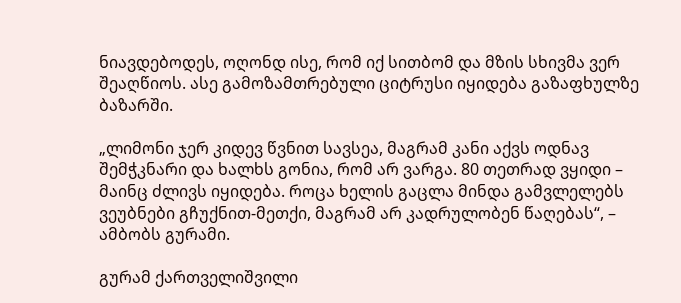ნიავდებოდეს, ოღონდ ისე, რომ იქ სითბომ და მზის სხივმა ვერ შეაღწიოს. ასე გამოზამთრებული ციტრუსი იყიდება გაზაფხულზე ბაზარში.

„ლიმონი ჯერ კიდევ წვნით სავსეა, მაგრამ კანი აქვს ოდნავ შემჭკნარი და ხალხს გონია, რომ არ ვარგა. 80 თეთრად ვყიდი – მაინც ძლივს იყიდება. როცა ხელის გაცლა მინდა გამვლელებს ვეუბნები გჩუქნით-მეთქი, მაგრამ არ კადრულობენ წაღებას“, – ამბობს გურამი.

გურამ ქართველიშვილი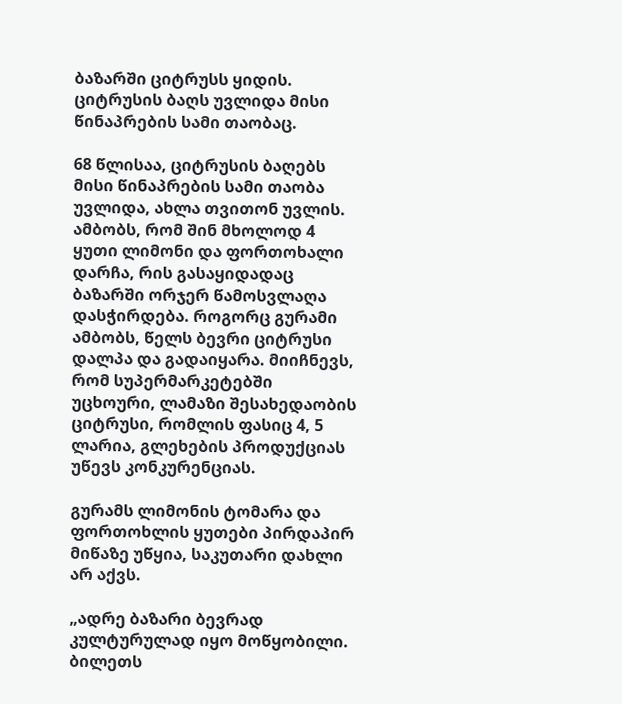ბაზარში ციტრუსს ყიდის. ციტრუსის ბაღს უვლიდა მისი წინაპრების სამი თაობაც.

68 წლისაა, ციტრუსის ბაღებს მისი წინაპრების სამი თაობა უვლიდა, ახლა თვითონ უვლის. ამბობს, რომ შინ მხოლოდ 4 ყუთი ლიმონი და ფორთოხალი დარჩა, რის გასაყიდადაც ბაზარში ორჯერ წამოსვლაღა დასჭირდება. როგორც გურამი ამბობს, წელს ბევრი ციტრუსი დალპა და გადაიყარა. მიიჩნევს, რომ სუპერმარკეტებში უცხოური, ლამაზი შესახედაობის ციტრუსი, რომლის ფასიც 4, 5 ლარია, გლეხების პროდუქციას უწევს კონკურენციას.

გურამს ლიმონის ტომარა და ფორთოხლის ყუთები პირდაპირ მიწაზე უწყია, საკუთარი დახლი არ აქვს.

„ადრე ბაზარი ბევრად კულტურულად იყო მოწყობილი. ბილეთს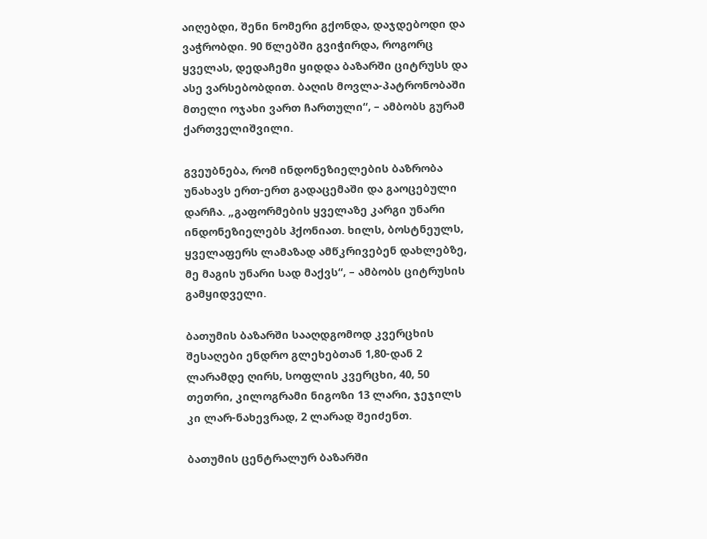აიღებდი, შენი ნომერი გქონდა, დაჯდებოდი და ვაჭრობდი. 90 წლებში გვიჭირდა, როგორც ყველას, დედაჩემი ყიდდა ბაზარში ციტრუსს და ასე ვარსებობდით. ბაღის მოვლა-პატრონობაში მთელი ოჯახი ვართ ჩართული“, – ამბობს გურამ ქართველიშვილი.

გვეუბნება, რომ ინდონეზიელების ბაზრობა უნახავს ერთ-ერთ გადაცემაში და გაოცებული დარჩა. „გაფორმების ყველაზე კარგი უნარი ინდონეზიელებს ჰქონიათ. ხილს, ბოსტნეულს, ყველაფერს ლამაზად ამწკრივებენ დახლებზე, მე მაგის უნარი სად მაქვს“, – ამბობს ციტრუსის გამყიდველი.

ბათუმის ბაზარში სააღდგომოდ კვერცხის შესაღები ენდრო გლეხებთან 1,80-დან 2 ლარამდე ღირს, სოფლის კვერცხი, 40, 50 თეთრი, კილოგრამი ნიგოზი 13 ლარი, ჯეჯილს კი ლარ-ნახევრად, 2 ლარად შეიძენთ.

ბათუმის ცენტრალურ ბაზარში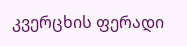კვერცხის ფერადი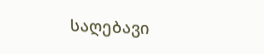საღებავი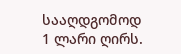სააღდგომოდ 1 ლარი ღირს.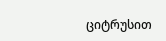ციტრუსით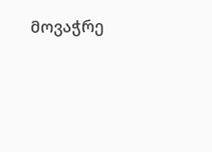მოვაჭრე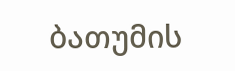ბათუმის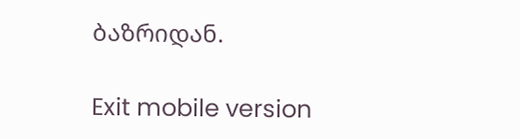ბაზრიდან.

Exit mobile version